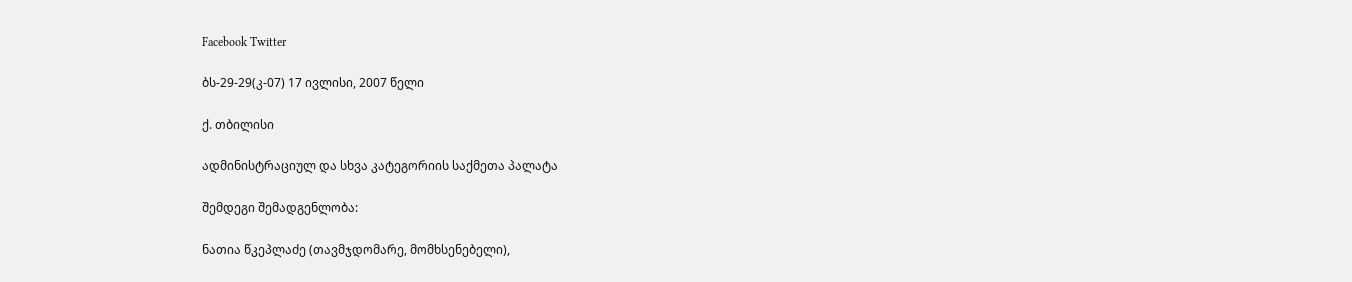Facebook Twitter

ბს-29-29(კ-07) 17 ივლისი, 2007 წელი

ქ. თბილისი

ადმინისტრაციულ და სხვა კატეგორიის საქმეთა პალატა

შემდეგი შემადგენლობა:

ნათია წკეპლაძე (თავმჯდომარე, მომხსენებელი),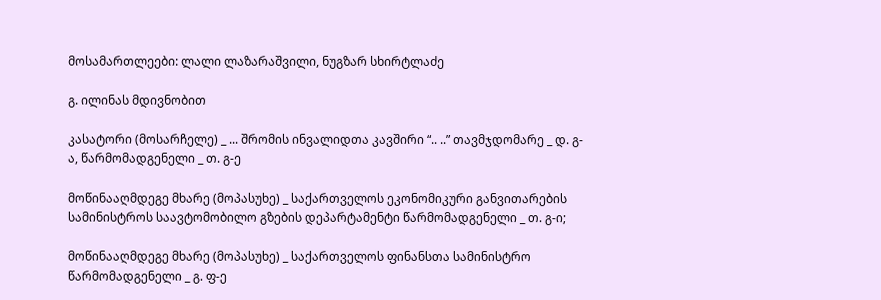მოსამართლეები: ლალი ლაზარაშვილი, ნუგზარ სხირტლაძე

გ. ილინას მდივნობით

კასატორი (მოსარჩელე) _ ... შრომის ინვალიდთა კავშირი “.. ..” თავმჯდომარე _ დ. გ-ა, წარმომადგენელი _ თ. გ-ე

მოწინააღმდეგე მხარე (მოპასუხე) _ საქართველოს ეკონომიკური განვითარების სამინისტროს საავტომობილო გზების დეპარტამენტი წარმომადგენელი _ თ. გ-ი;

მოწინააღმდეგე მხარე (მოპასუხე) _ საქართველოს ფინანსთა სამინისტრო წარმომადგენელი _ გ. ფ-ე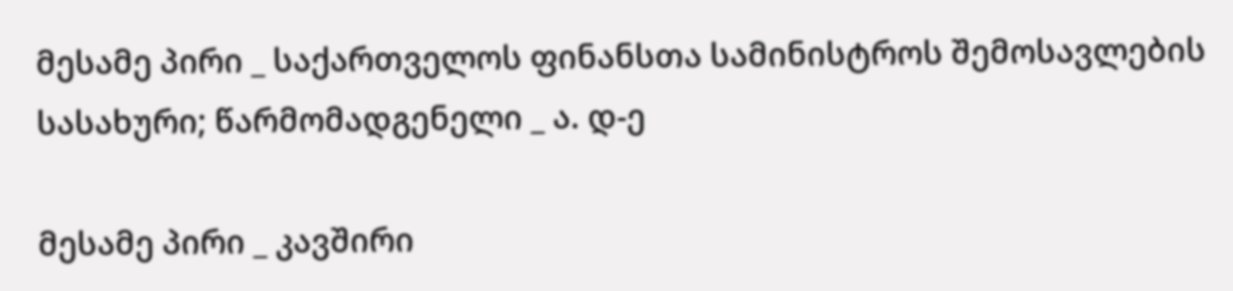მესამე პირი _ საქართველოს ფინანსთა სამინისტროს შემოსავლების სასახური; წარმომადგენელი _ ა. დ-ე

მესამე პირი _ კავშირი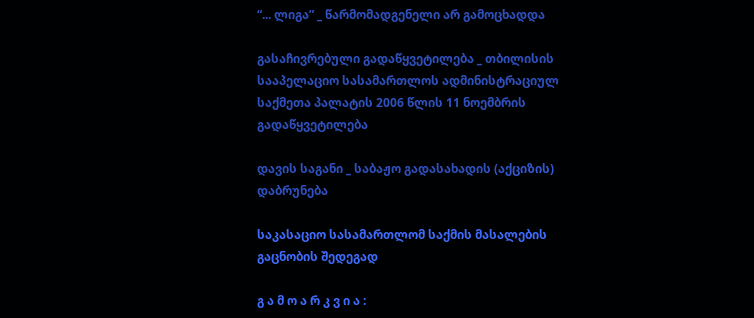“... ლიგა” _ წარმომადგენელი არ გამოცხადდა

გასაჩივრებული გადაწყვეტილება _ თბილისის სააპელაციო სასამართლოს ადმინისტრაციულ საქმეთა პალატის 2006 წლის 11 ნოემბრის გადაწყვეტილება

დავის საგანი _ საბაჟო გადასახადის (აქციზის) დაბრუნება

საკასაციო სასამართლომ საქმის მასალების გაცნობის შედეგად

გ ა მ ო ა რ კ ვ ი ა :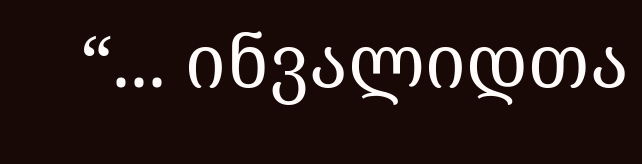“... ინვალიდთა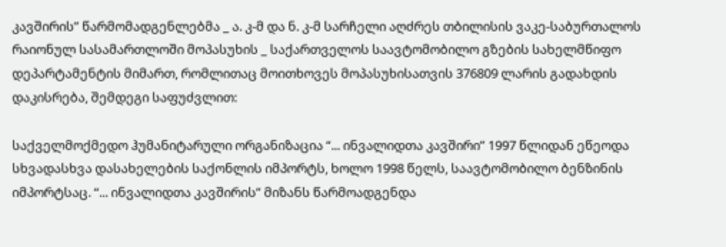კავშირის” წარმომადგენლებმა _ ა. კ-მ და ნ. კ-მ სარჩელი აღძრეს თბილისის ვაკე-საბურთალოს რაიონულ სასამართლოში მოპასუხის _ საქართველოს საავტომობილო გზების სახელმწიფო დეპარტამენტის მიმართ, რომლითაც მოითხოვეს მოპასუხისათვის 376809 ლარის გადახდის დაკისრება, შემდეგი საფუძვლით:

საქველმოქმედო ჰუმანიტარული ორგანიზაცია “... ინვალიდთა კავშირი” 1997 წლიდან ეწეოდა სხვადასხვა დასახელების საქონლის იმპორტს, ხოლო 1998 წელს, საავტომობილო ბენზინის იმპორტსაც. “... ინვალიდთა კავშირის” მიზანს წარმოადგენდა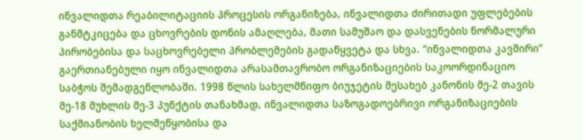ინვალიდთა რეაბილიტაციის პროცესის ორგანიზება, ინვალიდთა ძირითადი უფლებების განმტკიცება და ცხოვრების დონის ამაღლება, მათი სამუშაო და დასვენების ნორმალური პირობებისა და საცხოვრებელი პრობლემების გადაწყვეტა და სხვა. “ინვალიდთა კავშირი” გაერთიანებული იყო ინვალიდთა არასამთავრობო ორგანიზაციების საკოორდინაციო საბჭოს შემადგენლობაში. 1998 წლის სახელმწიფო ბიუჯეტის შესახებ კანონის მე-2 თავის მე-18 მუხლის მე-3 პუნქტის თანახმად, ინვალიდთა საზოგადოებრივი ორგანიზაციების საქმიანობის ხელშეწყობისა და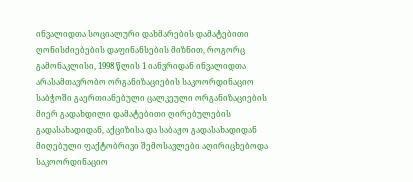ინვალიდთა სოციალური დახმარების დამატებითი ღონისძიებების დაფინანსების მიზნით, როგორც გამონაკლისი, 1998 წლის 1 იანვრიდან ინვალიდთა არასამთავრობო ორგანიზაციების საკოორდინაციო საბჭოში გაერთიანებული ცალკეული ორგანიზაციების მიერ გადახდილი დამატებითი ღირებულების გადასახადიდან, აქციზისა და საბაჟო გადასახადიდან მიღებული ფაქტობრივი შემოსავლები აღირიცხებოდა საკოორდინაციო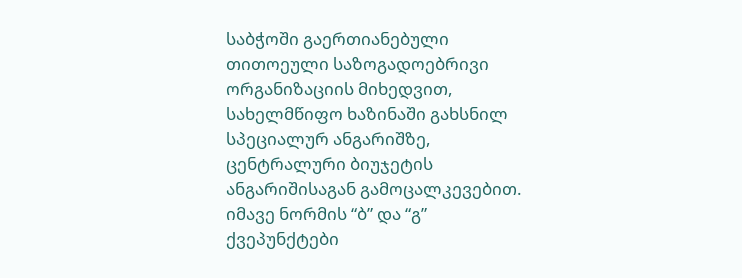საბჭოში გაერთიანებული თითოეული საზოგადოებრივი ორგანიზაციის მიხედვით, სახელმწიფო ხაზინაში გახსნილ სპეციალურ ანგარიშზე, ცენტრალური ბიუჯეტის ანგარიშისაგან გამოცალკევებით. იმავე ნორმის “ბ” და “გ” ქვეპუნქტები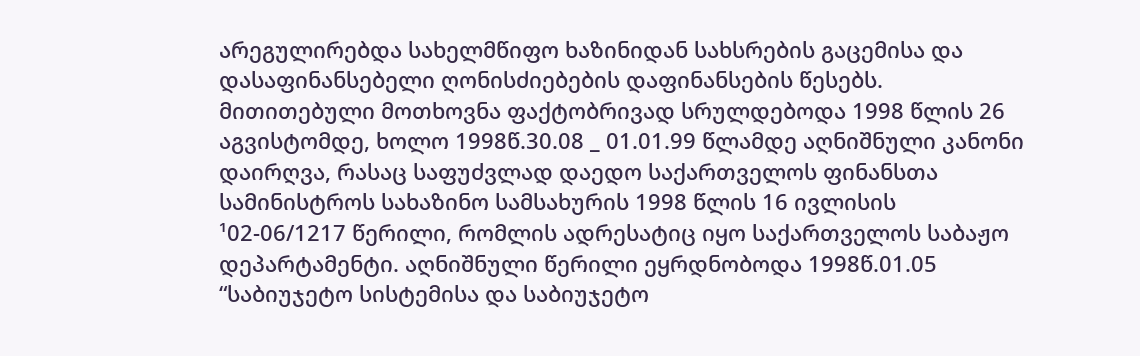არეგულირებდა სახელმწიფო ხაზინიდან სახსრების გაცემისა და დასაფინანსებელი ღონისძიებების დაფინანსების წესებს. მითითებული მოთხოვნა ფაქტობრივად სრულდებოდა 1998 წლის 26 აგვისტომდე, ხოლო 1998წ.30.08 _ 01.01.99 წლამდე აღნიშნული კანონი დაირღვა, რასაც საფუძვლად დაედო საქართველოს ფინანსთა სამინისტროს სახაზინო სამსახურის 1998 წლის 16 ივლისის ¹02-06/1217 წერილი, რომლის ადრესატიც იყო საქართველოს საბაჟო დეპარტამენტი. აღნიშნული წერილი ეყრდნობოდა 1998წ.01.05 “საბიუჯეტო სისტემისა და საბიუჯეტო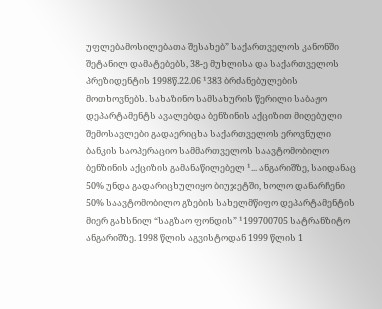უფლებამოსილებათა შესახებ” საქართველოს კანონში შეტანილ დამატებებს, 38-ე მუხლისა და საქართველოს პრეზიდენტის 1998წ.22.06 ¹383 ბრძანებულების მოთხოვნებს. სახაზინო სამსახურის წერილი საბაჟო დეპარტამენტს ავალებდა ბენზინის აქციზით მიღებული შემოსავლები გადაერიცხა საქართველოს ეროვნული ბანკის საოპერაციო სამმართველოს საავტომობილო ბენზინის აქციზის გამანაწილებელ ¹... ანგარიშზე, საიდანაც 50% უნდა გადარიცხულიყო ბიუჯეტში, ხოლო დანარჩენი 50% საავტომობილო გზების სახელმწიფო დეპარტამენტის მიერ გახსნილ “საგზაო ფონდის” ¹199700705 სატრანზიტო ანგარიშზე. 1998 წლის აგვისტოდან 1999 წლის 1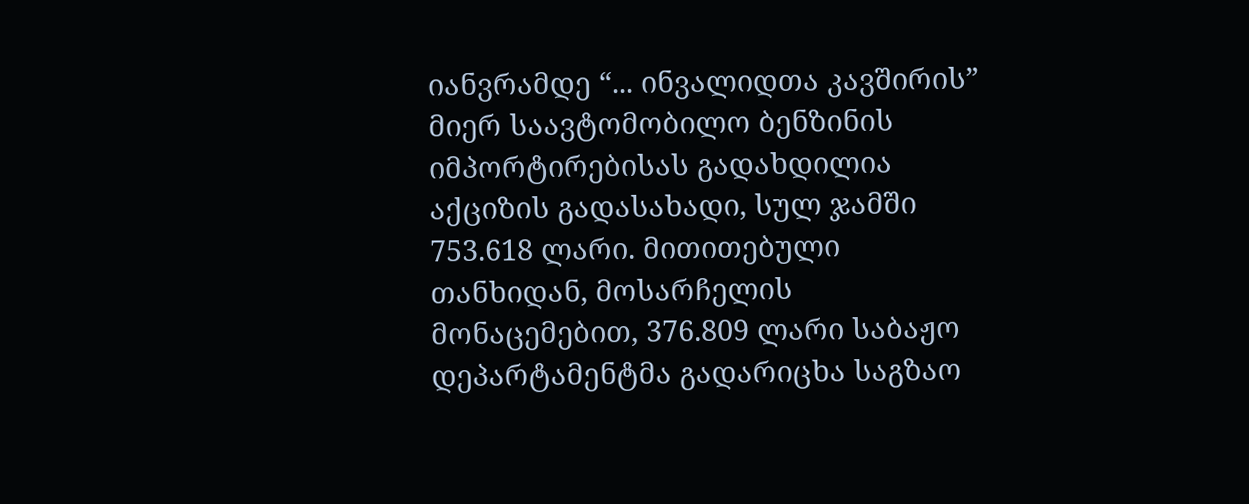იანვრამდე “... ინვალიდთა კავშირის” მიერ საავტომობილო ბენზინის იმპორტირებისას გადახდილია აქციზის გადასახადი, სულ ჯამში 753.618 ლარი. მითითებული თანხიდან, მოსარჩელის მონაცემებით, 376.809 ლარი საბაჟო დეპარტამენტმა გადარიცხა საგზაო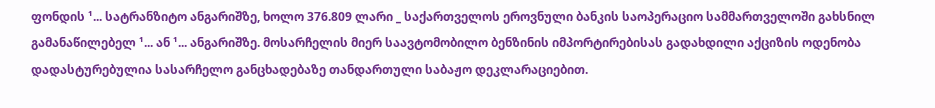ფონდის ¹... სატრანზიტო ანგარიშზე, ხოლო 376.809 ლარი _ საქართველოს ეროვნული ბანკის საოპერაციო სამმართველოში გახსნილ გამანაწილებელ ¹... ან ¹... ანგარიშზე. მოსარჩელის მიერ საავტომობილო ბენზინის იმპორტირებისას გადახდილი აქციზის ოდენობა დადასტურებულია სასარჩელო განცხადებაზე თანდართული საბაჟო დეკლარაციებით.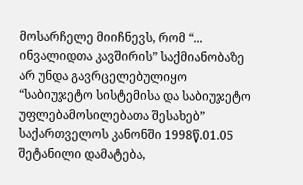მოსარჩელე მიიჩნევს, რომ “... ინვალიდთა კავშირის” საქმიანობაზე არ უნდა გავრცელებულიყო “საბიუჯეტო სისტემისა და საბიუჯეტო უფლებამოსილებათა შესახებ” საქართველოს კანონში 1998წ.01.05 შეტანილი დამატება,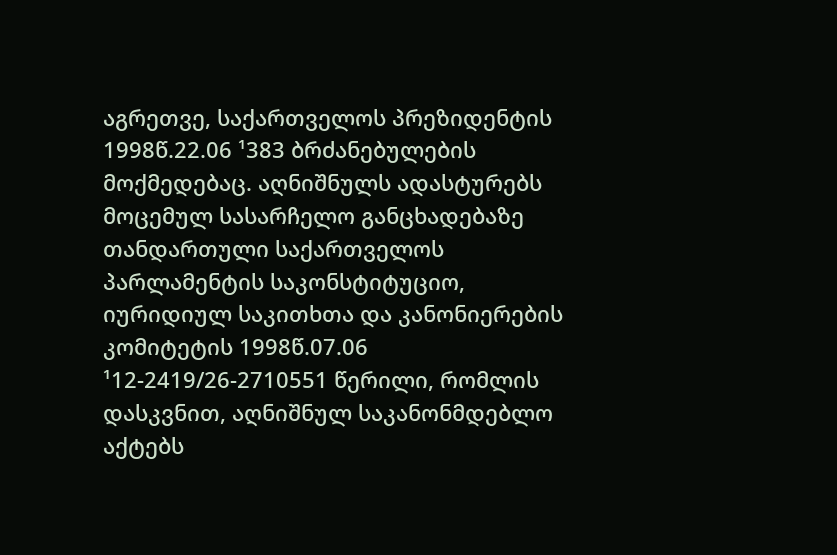აგრეთვე, საქართველოს პრეზიდენტის 1998წ.22.06 ¹383 ბრძანებულების მოქმედებაც. აღნიშნულს ადასტურებს მოცემულ სასარჩელო განცხადებაზე თანდართული საქართველოს პარლამენტის საკონსტიტუციო, იურიდიულ საკითხთა და კანონიერების კომიტეტის 1998წ.07.06 ¹12-2419/26-2710551 წერილი, რომლის დასკვნით, აღნიშნულ საკანონმდებლო აქტებს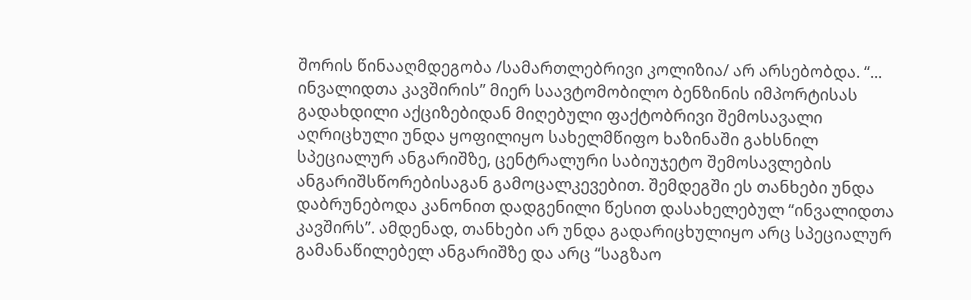შორის წინააღმდეგობა /სამართლებრივი კოლიზია/ არ არსებობდა. “... ინვალიდთა კავშირის” მიერ საავტომობილო ბენზინის იმპორტისას გადახდილი აქციზებიდან მიღებული ფაქტობრივი შემოსავალი აღრიცხული უნდა ყოფილიყო სახელმწიფო ხაზინაში გახსნილ სპეციალურ ანგარიშზე, ცენტრალური საბიუჯეტო შემოსავლების ანგარიშსწორებისაგან გამოცალკევებით. შემდეგში ეს თანხები უნდა დაბრუნებოდა კანონით დადგენილი წესით დასახელებულ “ინვალიდთა კავშირს”. ამდენად, თანხები არ უნდა გადარიცხულიყო არც სპეციალურ გამანაწილებელ ანგარიშზე და არც “საგზაო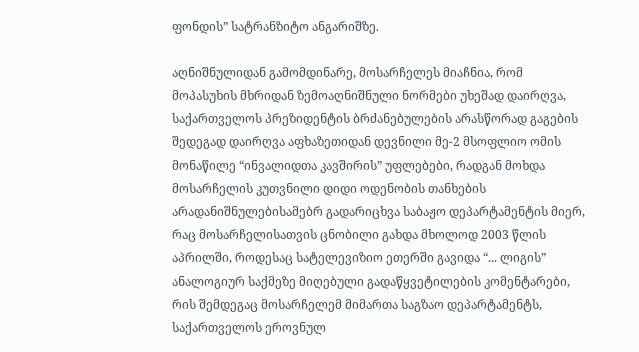ფონდის” სატრანზიტო ანგარიშზე.

აღნიშნულიდან გამომდინარე, მოსარჩელეს მიაჩნია, რომ მოპასუხის მხრიდან ზემოაღნიშნული ნორმები უხეშად დაირღვა, საქართველოს პრეზიდენტის ბრძანებულების არასწორად გაგების შედეგად დაირღვა აფხაზეთიდან დევნილი მე-2 მსოფლიო ომის მონაწილე “ინვალიდთა კავშირის” უფლებები, რადგან მოხდა მოსარჩელის კუთვნილი დიდი ოდენობის თანხების არადანიშნულებისამებრ გადარიცხვა საბაჟო დეპარტამენტის მიერ, რაც მოსარჩელისათვის ცნობილი გახდა მხოლოდ 2003 წლის აპრილში, როდესაც სატელევიზიო ეთერში გავიდა “... ლიგის” ანალოგიურ საქმეზე მიღებული გადაწყვეტილების კომენტარები, რის შემდეგაც მოსარჩელემ მიმართა საგზაო დეპარტამენტს, საქართველოს ეროვნულ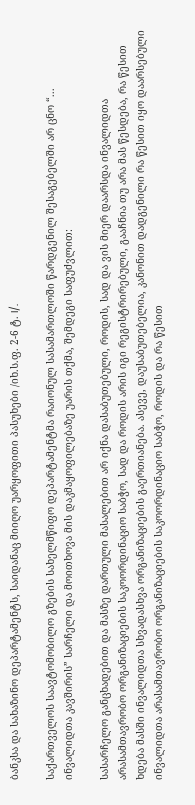ბანკსა და სახაზინო დეპარტამენტს, საიდანაც მიიღო უარყოფითი პასუხები /იხ.ს.ფ. 2-6 ტ. I/.

საქართველოს საავტომობილო გზების სახელმწიფო დეპარტამენტმა რაიონულ სასამართლოში წარდგენილ შესაგებელში არ ცნო “... ინვალიდთა კავშირის” სარჩელი და მოითხოვა მის დაკმაყოფილებაზე უარის თქმა, შემდეგი საფუძვლით:

სასარჩელო განცხადებით და მასზე დართული მასალებით არ იქნა დასაბუთებული, როდის, სად და ვის მიერ დაარსდა ინვალიდთა არასამთავრობო ორგანიზაციების საკოორდინაციო საბჭო, სად და როდის არის იგი რეგისტრირებული, გააჩნია თუ არა მას წესდება, რა წესით ხდება მასში ინვალიდთა სხვადასხვა ორგანიზაციების გაერთიანება. ასევე, დაუსაბუთებელია, კანონით დადგენილი რა წესით იყო დაარსებული ინვალიდთა არასამთავრობო ორგანიზაციების საკოორდინაციო საბჭო, როდის და რა წესით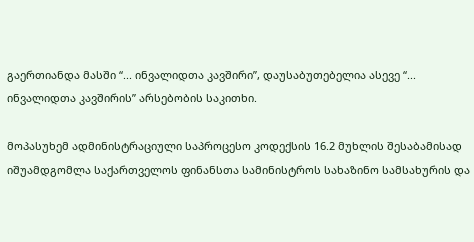გაერთიანდა მასში “... ინვალიდთა კავშირი”, დაუსაბუთებელია ასევე “... ინვალიდთა კავშირის” არსებობის საკითხი.

მოპასუხემ ადმინისტრაციული საპროცესო კოდექსის 16.2 მუხლის შესაბამისად იშუამდგომლა საქართველოს ფინანსთა სამინისტროს სახაზინო სამსახურის და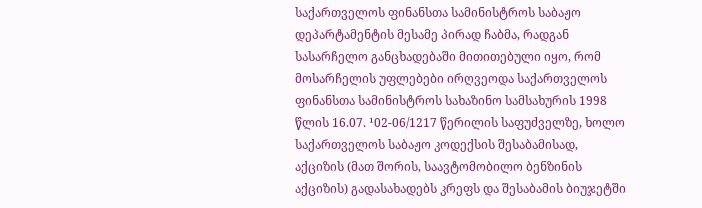საქართველოს ფინანსთა სამინისტროს საბაჟო დეპარტამენტის მესამე პირად ჩაბმა, რადგან სასარჩელო განცხადებაში მითითებული იყო, რომ მოსარჩელის უფლებები ირღვეოდა საქართველოს ფინანსთა სამინისტროს სახაზინო სამსახურის 1998 წლის 16.07. ¹02-06/1217 წერილის საფუძველზე, ხოლო საქართველოს საბაჟო კოდექსის შესაბამისად, აქციზის (მათ შორის, საავტომობილო ბენზინის აქციზის) გადასახადებს კრეფს და შესაბამის ბიუჯეტში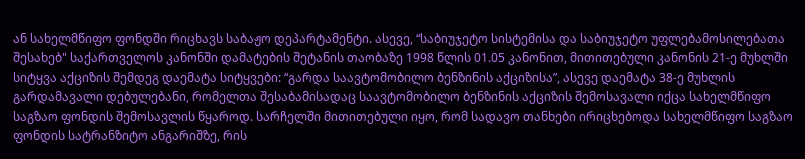ან სახელმწიფო ფონდში რიცხავს საბაჟო დეპარტამენტი. ასევე, “საბიუჯეტო სისტემისა და საბიუჯეტო უფლებამოსილებათა შესახებ" საქართველოს კანონში დამატების შეტანის თაობაზე 1998 წლის 01.05 კანონით, მითითებული კანონის 21-ე მუხლში სიტყვა აქციზის შემდეგ დაემატა სიტყვები: “გარდა საავტომობილო ბენზინის აქციზისა”, ასევე დაემატა 38-ე მუხლის გარდამავალი დებულებანი, რომელთა შესაბამისადაც საავტომობილო ბენზინის აქციზის შემოსავალი იქცა სახელმწიფო საგზაო ფონდის შემოსავლის წყაროდ. სარჩელში მითითებული იყო, რომ სადავო თანხები ირიცხებოდა სახელმწიფო საგზაო ფონდის სატრანზიტო ანგარიშზე, რის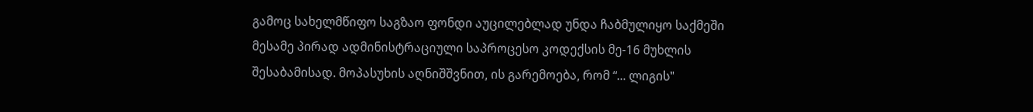გამოც სახელმწიფო საგზაო ფონდი აუცილებლად უნდა ჩაბმულიყო საქმეში მესამე პირად ადმინისტრაციული საპროცესო კოდექსის მე-16 მუხლის შესაბამისად. მოპასუხის აღნიშშვნით, ის გარემოება, რომ “... ლიგის"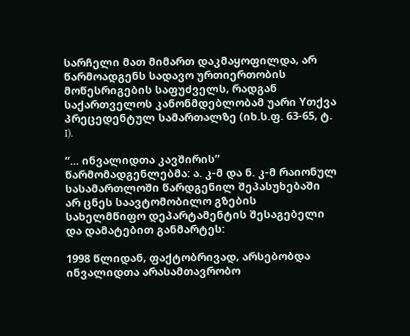სარჩელი მათ მიმართ დაკმაყოფილდა, არ წარმოადგენს სადავო ურთიერთობის მოწესრიგების საფუძველს, რადგან საქართველოს კანონმდებლობამ უარი Yთქვა პრეცედენტულ სამართალზე (იხ.ს.ფ. 63-65, ტ. I).

“... ინვალიდთა კავშირის” წარმომადგენლებმა: ა. კ-მ და ნ. კ-მ რაიონულ სასამართლოში წარდგენილ შეპასუხებაში არ ცნეს საავტომობილო გზების სახელმწიფო დეპარტამენტის შესაგებელი და დამატებით განმარტეს:

1998 წლიდან, ფაქტობრივად, არსებობდა ინვალიდთა არასამთავრობო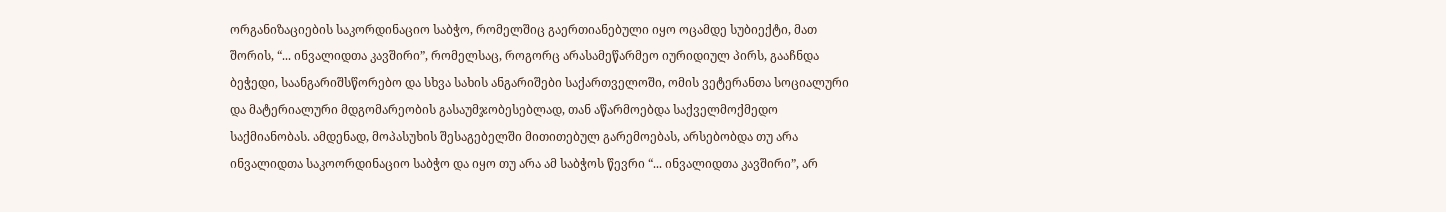ორგანიზაციების საკორდინაციო საბჭო, რომელშიც გაერთიანებული იყო ოცამდე სუბიექტი, მათ შორის, “... ინვალიდთა კავშირი”, რომელსაც, როგორც არასამეწარმეო იურიდიულ პირს, გააჩნდა ბეჭედი, საანგარიშსწორებო და სხვა სახის ანგარიშები საქართველოში, ომის ვეტერანთა სოციალური და მატერიალური მდგომარეობის გასაუმჯობესებლად, თან აწარმოებდა საქველმოქმედო საქმიანობას. ამდენად, მოპასუხის შესაგებელში მითითებულ გარემოებას, არსებობდა თუ არა ინვალიდთა საკოორდინაციო საბჭო და იყო თუ არა ამ საბჭოს წევრი “... ინვალიდთა კავშირი”, არ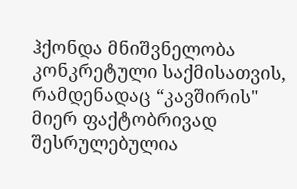ჰქონდა მნიშვნელობა კონკრეტული საქმისათვის, რამდენადაც “კავშირის" მიერ ფაქტობრივად შესრულებულია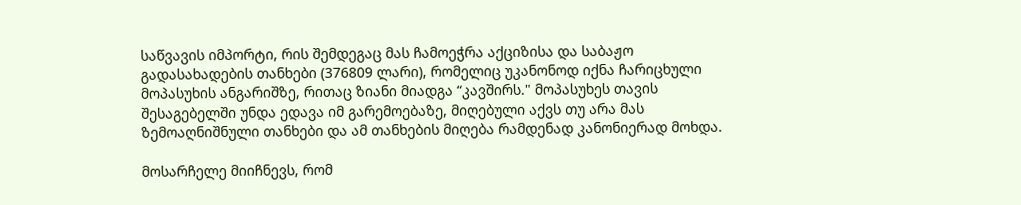საწვავის იმპორტი, რის შემდეგაც მას ჩამოეჭრა აქციზისა და საბაჟო გადასახადების თანხები (376809 ლარი), რომელიც უკანონოდ იქნა ჩარიცხული მოპასუხის ანგარიშზე, რითაც ზიანი მიადგა “კავშირს." მოპასუხეს თავის შესაგებელში უნდა ედავა იმ გარემოებაზე, მიღებული აქვს თუ არა მას ზემოაღნიშნული თანხები და ამ თანხების მიღება რამდენად კანონიერად მოხდა.

მოსარჩელე მიიჩნევს, რომ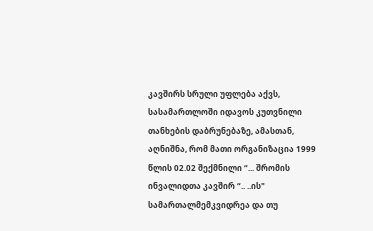კავშირს სრული უფლება აქვს, სასამართლოში იდავოს კუთვნილი თანხების დაბრუნებაზე, ამასთან, აღნიშნა, რომ მათი ორგანიზაცია 1999 წლის 02.02 შექმნილი “... შრომის ინვალიდთა კავშირ “.. ..ის" სამართალმემკვიდრეა და თუ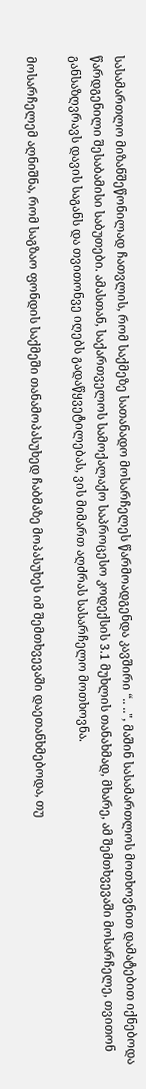სასამართლო მიზანშეწონილად ჩათვლის, რომ საქმეზე სათანადო მოსარჩელეს წარმოადგენდა კავშირი “.. ..", მაშინ სასამართლოს მოთხოვნით დამატებით იქნებოდა წარდგენილი შესაბამისი საბუთები. ამასთან, საქართველოს სამოქალაქო საპროცესო კოდექსის 3.1 მუხლის თანახმად, მხარე, ამ შემთხვევაში მოსარჩელე, თვითონ განსაზღვრავს დავის საგანს და თვითონვე იღებს გადაწყვეტილებას, ვის მიმართ აღძრას სასარჩელო მოთხოვნა.

მოსარჩელემ აღნიშნა, რომ საგზაო ფონდის საქმეში თანამოპასუხედ ჩაბმაზე მოპასუხეს იმ შემთხვევაში დაეთანხმებოდა, თუ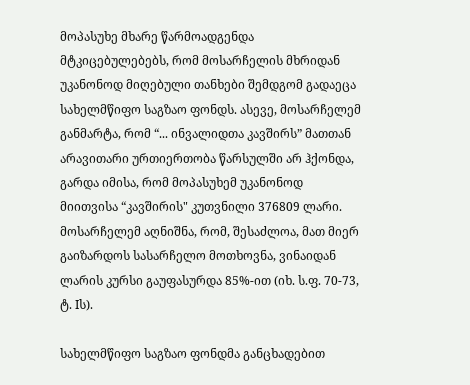მოპასუხე მხარე წარმოადგენდა მტკიცებულებებს, რომ მოსარჩელის მხრიდან უკანონოდ მიღებული თანხები შემდგომ გადაეცა სახელმწიფო საგზაო ფონდს. ასევე, მოსარჩელემ განმარტა, რომ “... ინვალიდთა კავშირს” მათთან არავითარი ურთიერთობა წარსულში არ ჰქონდა, გარდა იმისა, რომ მოპასუხემ უკანონოდ მიითვისა “კავშირის" კუთვნილი 376809 ლარი. მოსარჩელემ აღნიშნა, რომ, შესაძლოა, მათ მიერ გაიზარდოს სასარჩელო მოთხოვნა, ვინაიდან ლარის კურსი გაუფასურდა 85%-ით (იხ. ს.ფ. 70-73, ტ. Iს).

სახელმწიფო საგზაო ფონდმა განცხადებით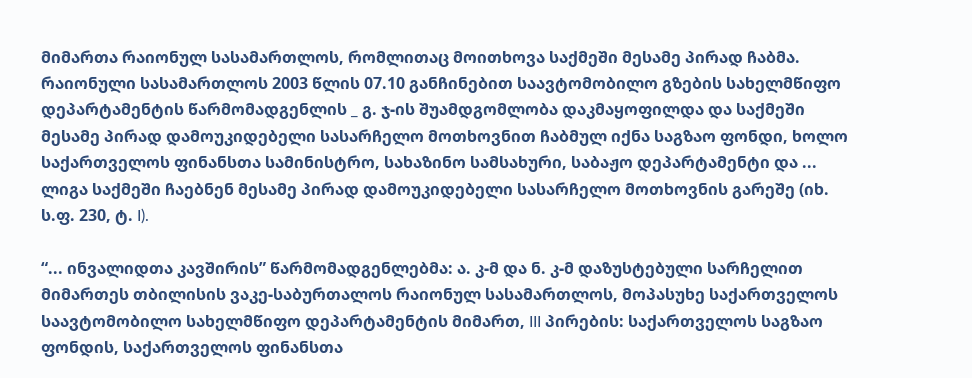მიმართა რაიონულ სასამართლოს, რომლითაც მოითხოვა საქმეში მესამე პირად ჩაბმა. რაიონული სასამართლოს 2003 წლის 07.10 განჩინებით საავტომობილო გზების სახელმწიფო დეპარტამენტის წარმომადგენლის _ გ. ჯ-ის შუამდგომლობა დაკმაყოფილდა და საქმეში მესამე პირად დამოუკიდებელი სასარჩელო მოთხოვნით ჩაბმულ იქნა საგზაო ფონდი, ხოლო საქართველოს ფინანსთა სამინისტრო, სახაზინო სამსახური, საბაჟო დეპარტამენტი და ... ლიგა საქმეში ჩაებნენ მესამე პირად დამოუკიდებელი სასარჩელო მოთხოვნის გარეშე (იხ. ს.ფ. 230, ტ. I).

“... ინვალიდთა კავშირის” წარმომადგენლებმა: ა. კ-მ და ნ. კ-მ დაზუსტებული სარჩელით მიმართეს თბილისის ვაკე-საბურთალოს რაიონულ სასამართლოს, მოპასუხე საქართველოს საავტომობილო სახელმწიფო დეპარტამენტის მიმართ, III პირების: საქართველოს საგზაო ფონდის, საქართველოს ფინანსთა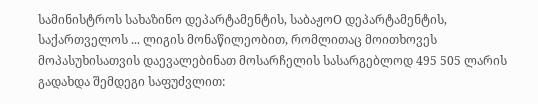სამინისტროს სახაზინო დეპარტამენტის, საბაჟოO დეპარტამენტის, საქართველოს ... ლიგის მონაწილეობით, რომლითაც მოითხოვეს მოპასუხისათვის დაევალებინათ მოსარჩელის სასარგებლოდ 495 505 ლარის გადახდა შემდეგი საფუძვლით: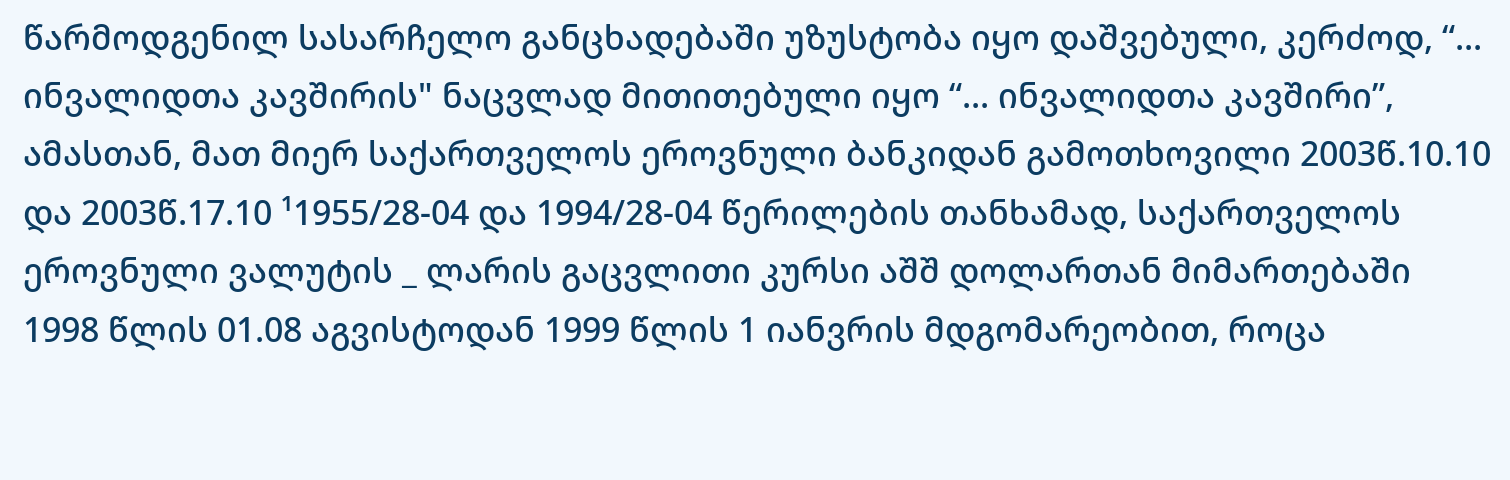წარმოდგენილ სასარჩელო განცხადებაში უზუსტობა იყო დაშვებული, კერძოდ, “... ინვალიდთა კავშირის" ნაცვლად მითითებული იყო “... ინვალიდთა კავშირი”, ამასთან, მათ მიერ საქართველოს ეროვნული ბანკიდან გამოთხოვილი 2003წ.10.10 და 2003წ.17.10 ¹1955/28-04 და 1994/28-04 წერილების თანხამად, საქართველოს ეროვნული ვალუტის _ ლარის გაცვლითი კურსი აშშ დოლართან მიმართებაში 1998 წლის 01.08 აგვისტოდან 1999 წლის 1 იანვრის მდგომარეობით, როცა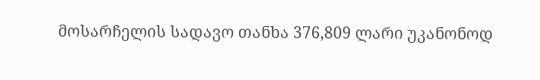მოსარჩელის სადავო თანხა 376,809 ლარი უკანონოდ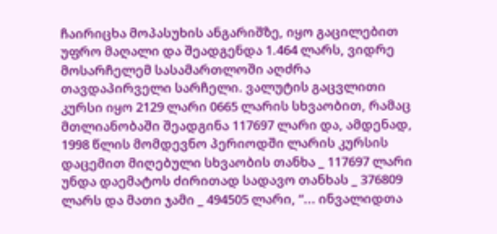ჩაირიცხა მოპასუხის ანგარიშზე, იყო გაცილებით უფრო მაღალი და შეადგენდა 1.464 ლარს, ვიდრე მოსარჩელემ სასამართლოში აღძრა თავდაპირველი სარჩელი. ვალუტის გაცვლითი კურსი იყო 2129 ლარი 0665 ლარის სხვაობით, რამაც მთლიანობაში შეადგინა 117697 ლარი და, ამდენად, 1998 წლის მომდევნო პერიოდში ლარის კურსის დაცემით მიღებული სხვაობის თანხა _ 117697 ლარი უნდა დაემატოს ძირითად სადავო თანხას _ 376809 ლარს და მათი ჯამი _ 494505 ლარი, “... ინვალიდთა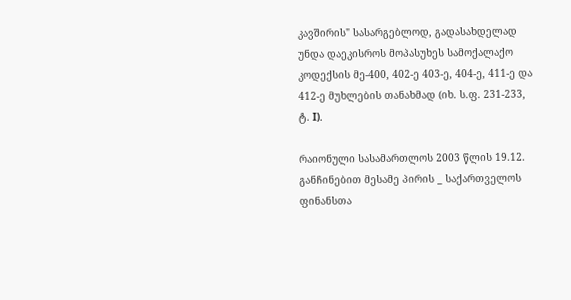კავშირის" სასარგებლოდ, გადასახდელად უნდა დაეკისროს მოპასუხეს სამოქალაქო კოდექსის მე-400, 402-ე 403-ე, 404-ე, 411-ე და 412-ე მუხლების თანახმად (იხ. ს.ფ. 231-233, ტ. I).

რაიონული სასამართლოს 2003 წლის 19.12. განჩინებით მესამე პირის _ საქართველოს ფინანსთა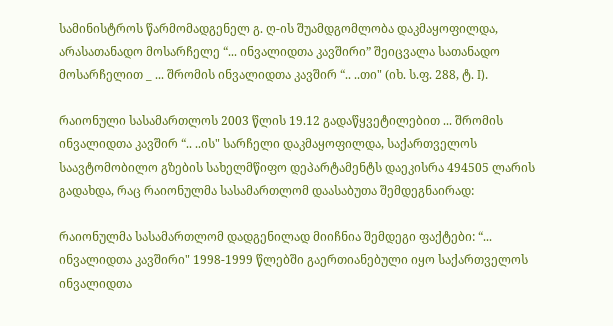სამინისტროს წარმომადგენელ გ. ღ-ის შუამდგომლობა დაკმაყოფილდა, არასათანადო მოსარჩელე “... ინვალიდთა კავშირი” შეიცვალა სათანადო მოსარჩელით _ ... შრომის ინვალიდთა კავშირ “.. ..თი" (იხ. ს.ფ. 288, ტ. I).

რაიონული სასამართლოს 2003 წლის 19.12 გადაწყვეტილებით ... შრომის ინვალიდთა კავშირ “.. ..ის" სარჩელი დაკმაყოფილდა, საქართველოს საავტომობილო გზების სახელმწიფო დეპარტამენტს დაეკისრა 494505 ლარის გადახდა, რაც რაიონულმა სასამართლომ დაასაბუთა შემდეგნაირად:

რაიონულმა სასამართლომ დადგენილად მიიჩნია შემდეგი ფაქტები: “... ინვალიდთა კავშირი" 1998-1999 წლებში გაერთიანებული იყო საქართველოს ინვალიდთა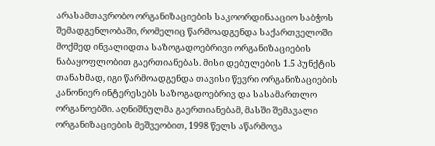არასამთავრობო ორგანიზაციების საკოორდინააციო საბჭოს შემადგენლობაში, რომელიც წარმოადგენდა საქართველოში მოქმედ ინვალიდთა საზოგადოებრივი ორგანიზაციების ნაბაყოფლობით გაერთიანებას. მისი დებულების 1.5 პუნქტის თანახმად, იგი წარმოადგენდა თავისი წევრი ორგანიზაციების კანონიერ ინტერესებს საზოგადოებრივ და სასამართლო ორგანოებში. აღნიშნულმა გაერთიანებამ, მასში შემავალი ორგანიზაციების მეშვეობით, 1998 წელს აწარმოვა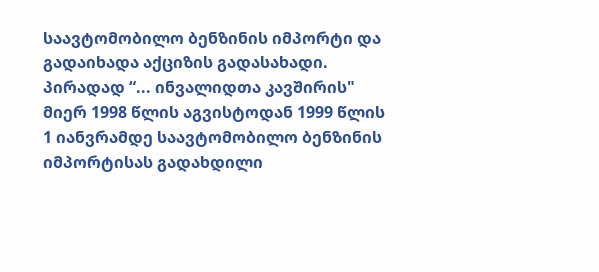საავტომობილო ბენზინის იმპორტი და გადაიხადა აქციზის გადასახადი. პირადად “... ინვალიდთა კავშირის" მიერ 1998 წლის აგვისტოდან 1999 წლის 1 იანვრამდე საავტომობილო ბენზინის იმპორტისას გადახდილი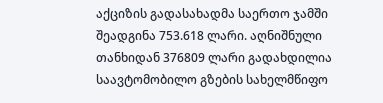აქციზის გადასახადმა საერთო ჯამში შეადგინა 753.618 ლარი. აღნიშნული თანხიდან 376809 ლარი გადახდილია საავტომობილო გზების სახელმწიფო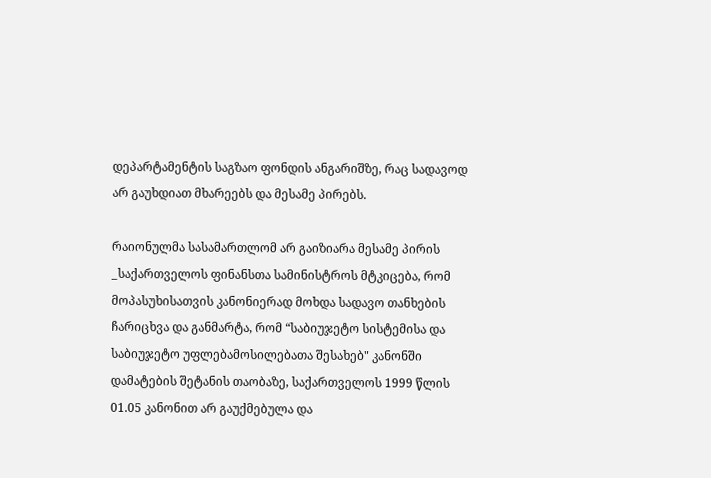დეპარტამენტის საგზაო ფონდის ანგარიშზე, რაც სადავოდ არ გაუხდიათ მხარეებს და მესამე პირებს.

რაიონულმა სასამართლომ არ გაიზიარა მესამე პირის _საქართველოს ფინანსთა სამინისტროს მტკიცება, რომ მოპასუხისათვის კანონიერად მოხდა სადავო თანხების ჩარიცხვა და განმარტა, რომ “საბიუჯეტო სისტემისა და საბიუჯეტო უფლებამოსილებათა შესახებ" კანონში დამატების შეტანის თაობაზე, საქართველოს 1999 წლის 01.05 კანონით არ გაუქმებულა და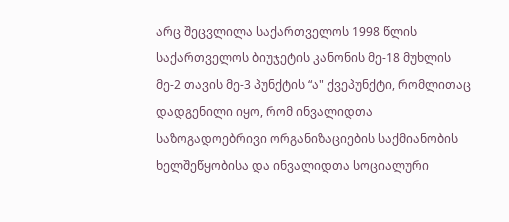არც შეცვლილა საქართველოს 1998 წლის საქართველოს ბიუჯეტის კანონის მე-18 მუხლის მე-2 თავის მე-3 პუნქტის “ა" ქვეპუნქტი, რომლითაც დადგენილი იყო, რომ ინვალიდთა საზოგადოებრივი ორგანიზაციების საქმიანობის ხელშეწყობისა და ინვალიდთა სოციალური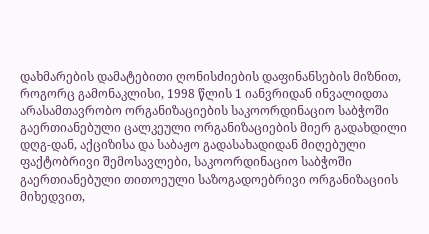დახმარების დამატებითი ღონისძიების დაფინანსების მიზნით, როგორც გამონაკლისი, 1998 წლის 1 იანვრიდან ინვალიდთა არასამთავრობო ორგანიზაციების საკოორდინაციო საბჭოში გაერთიანებული ცალკეული ორგანიზაციების მიერ გადახდილი დღგ-დან, აქციზისა და საბაჟო გადასახადიდან მიღებული ფაქტობრივი შემოსავლები, საკოორდინაციო საბჭოში გაერთიანებული თითოეული საზოგადოებრივი ორგანიზაციის მიხედვით,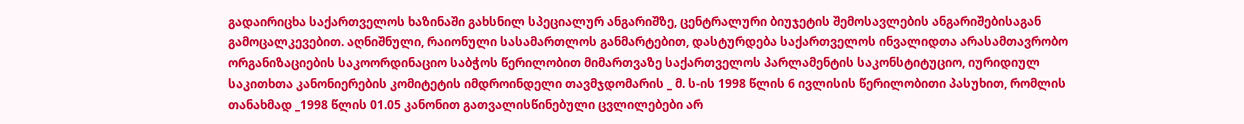გადაირიცხა საქართველოს ხაზინაში გახსნილ სპეციალურ ანგარიშზე, ცენტრალური ბიუჯეტის შემოსავლების ანგარიშებისაგან გამოცალკევებით. აღნიშნული, რაიონული სასამართლოს განმარტებით, დასტურდება საქართველოს ინვალიდთა არასამთავრობო ორგანიზაციების საკოორდინაციო საბჭოს წერილობით მიმართვაზე საქართველოს პარლამენტის საკონსტიტუციო, იურიდიულ საკითხთა კანონიერების კომიტეტის იმდროინდელი თავმჯდომარის _ მ. ს-ის 1998 წლის 6 ივლისის წერილობითი პასუხით, რომლის თანახმად _1998 წლის 01.05 კანონით გათვალისწინებული ცვლილებები არ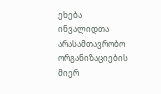ეხება ინვალიდთა არასამთავრობო ორგანიზაციების მიერ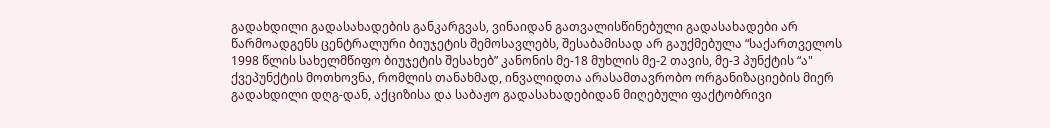გადახდილი გადასახადების განკარგვას, ვინაიდან გათვალისწინებული გადასახადები არ წარმოადგენს ცენტრალური ბიუჯეტის შემოსავლებს, შესაბამისად არ გაუქმებულა “საქართველოს 1998 წლის სახელმწიფო ბიუჯეტის შესახებ” კანონის მე-18 მუხლის მე-2 თავის, მე-3 პუნქტის “ა" ქვეპუნქტის მოთხოვნა, რომლის თანახმად, ინვალიდთა არასამთავრობო ორგანიზაციების მიერ გადახდილი დღგ-დან, აქციზისა და საბაჟო გადასახადებიდან მიღებული ფაქტობრივი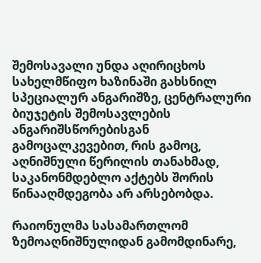შემოსავალი უნდა აღირიცხოს სახელმწიფო ხაზინაში გახსნილ სპეციალურ ანგარიშზე, ცენტრალური ბიუჯეტის შემოსავლების ანგარიშსწორებისგან გამოცალკევებით, რის გამოც, აღნიშნული წერილის თანახმად, საკანონმდებლო აქტებს შორის წინააღმდეგობა არ არსებობდა.

რაიონულმა სასამართლომ ზემოაღნიშნულიდან გამომდინარე,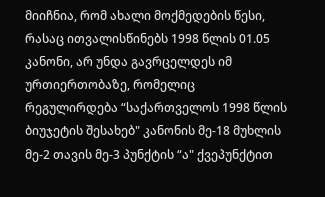მიიჩნია, რომ ახალი მოქმედების წესი, რასაც ითვალისწინებს 1998 წლის 01.05 კანონი, არ უნდა გავრცელდეს იმ ურთიერთობაზე, რომელიც რეგულირდება “საქართველოს 1998 წლის ბიუჯეტის შესახებ" კანონის მე-18 მუხლის მე-2 თავის მე-3 პუნქტის “ა" ქვეპუნქტით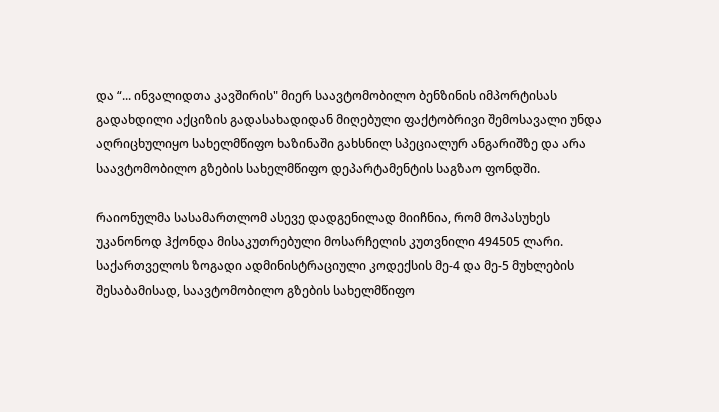და “... ინვალიდთა კავშირის" მიერ საავტომობილო ბენზინის იმპორტისას გადახდილი აქციზის გადასახადიდან მიღებული ფაქტობრივი შემოსავალი უნდა აღრიცხულიყო სახელმწიფო ხაზინაში გახსნილ სპეციალურ ანგარიშზე და არა საავტომობილო გზების სახელმწიფო დეპარტამენტის საგზაო ფონდში.

რაიონულმა სასამართლომ ასევე დადგენილად მიიჩნია, რომ მოპასუხეს უკანონოდ ჰქონდა მისაკუთრებული მოსარჩელის კუთვნილი 494505 ლარი. საქართველოს ზოგადი ადმინისტრაციული კოდექსის მე-4 და მე-5 მუხლების შესაბამისად, საავტომობილო გზების სახელმწიფო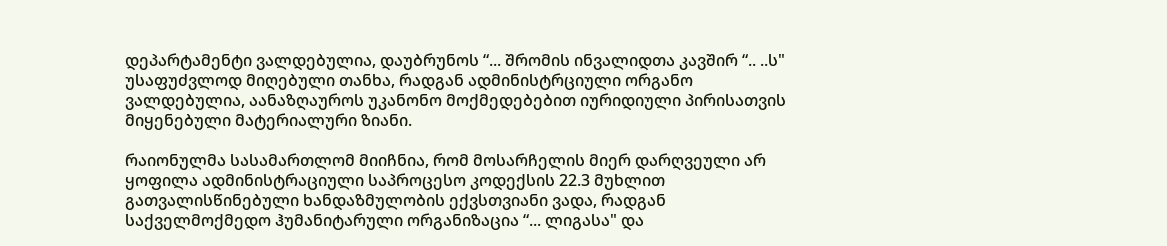დეპარტამენტი ვალდებულია, დაუბრუნოს “... შრომის ინვალიდთა კავშირ “.. ..ს" უსაფუძვლოდ მიღებული თანხა, რადგან ადმინისტრციული ორგანო ვალდებულია, აანაზღაუროს უკანონო მოქმედებებით იურიდიული პირისათვის მიყენებული მატერიალური ზიანი.

რაიონულმა სასამართლომ მიიჩნია, რომ მოსარჩელის მიერ დარღვეული არ ყოფილა ადმინისტრაციული საპროცესო კოდექსის 22.3 მუხლით გათვალისწინებული ხანდაზმულობის ექვსთვიანი ვადა, რადგან საქველმოქმედო ჰუმანიტარული ორგანიზაცია “... ლიგასა" და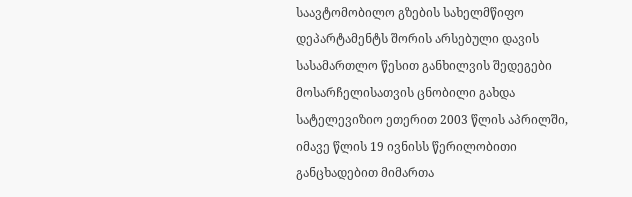საავტომობილო გზების სახელმწიფო დეპარტამენტს შორის არსებული დავის სასამართლო წესით განხილვის შედეგები მოსარჩელისათვის ცნობილი გახდა სატელევიზიო ეთერით 2003 წლის აპრილში, იმავე წლის 19 ივნისს წერილობითი განცხადებით მიმართა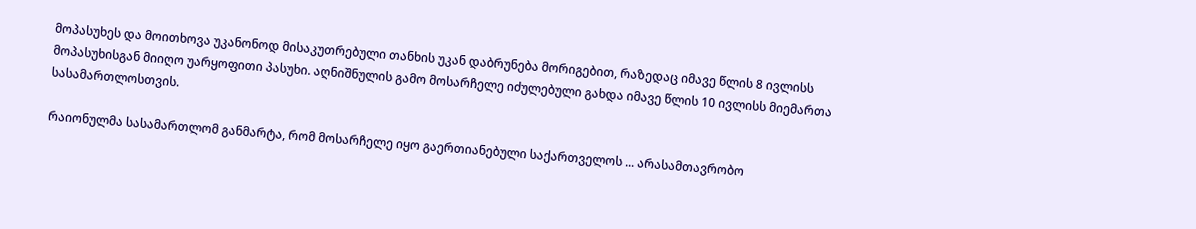მოპასუხეს და მოითხოვა უკანონოდ მისაკუთრებული თანხის უკან დაბრუნება მორიგებით, რაზედაც იმავე წლის 8 ივლისს მოპასუხისგან მიიღო უარყოფითი პასუხი. აღნიშნულის გამო მოსარჩელე იძულებული გახდა იმავე წლის 10 ივლისს მიემართა სასამართლოსთვის.

რაიონულმა სასამართლომ განმარტა, რომ მოსარჩელე იყო გაერთიანებული საქართველოს ... არასამთავრობო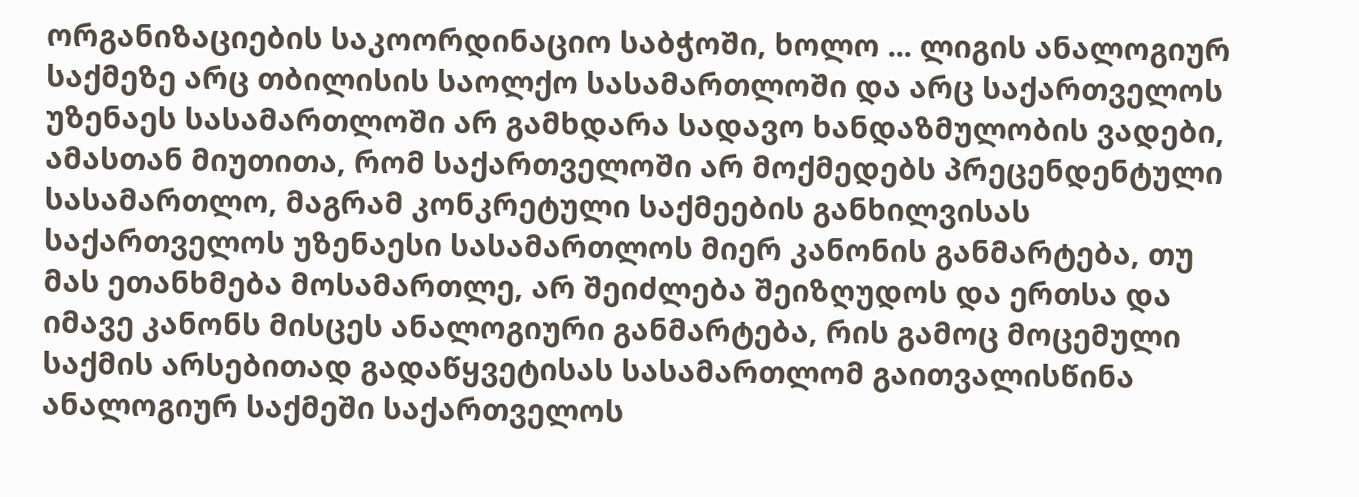ორგანიზაციების საკოორდინაციო საბჭოში, ხოლო ... ლიგის ანალოგიურ საქმეზე არც თბილისის საოლქო სასამართლოში და არც საქართველოს უზენაეს სასამართლოში არ გამხდარა სადავო ხანდაზმულობის ვადები, ამასთან მიუთითა, რომ საქართველოში არ მოქმედებს პრეცენდენტული სასამართლო, მაგრამ კონკრეტული საქმეების განხილვისას საქართველოს უზენაესი სასამართლოს მიერ კანონის განმარტება, თუ მას ეთანხმება მოსამართლე, არ შეიძლება შეიზღუდოს და ერთსა და იმავე კანონს მისცეს ანალოგიური განმარტება, რის გამოც მოცემული საქმის არსებითად გადაწყვეტისას სასამართლომ გაითვალისწინა ანალოგიურ საქმეში საქართველოს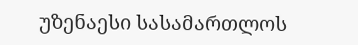უზენაესი სასამართლოს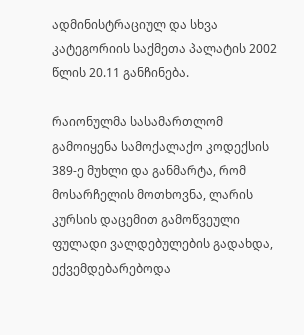ადმინისტრაციულ და სხვა კატეგორიის საქმეთა პალატის 2002 წლის 20.11 განჩინება.

რაიონულმა სასამართლომ გამოიყენა სამოქალაქო კოდექსის 389-ე მუხლი და განმარტა, რომ მოსარჩელის მოთხოვნა, ლარის კურსის დაცემით გამოწვეული ფულადი ვალდებულების გადახდა, ექვემდებარებოდა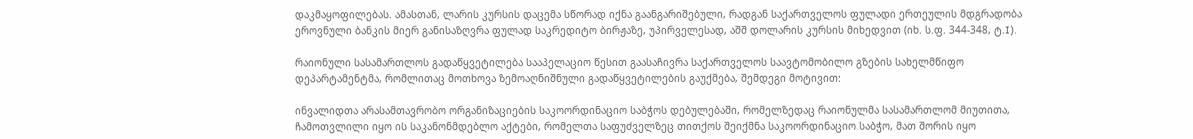დაკმაყოფილებას. ამასთან, ლარის კურსის დაცემა სწორად იქნა გაანგარიშებული, რადგან საქართველოს ფულადი ერთეულის მდგრადობა ეროვნული ბანკის მიერ განისაზღვრა ფულად საკრედიტო ბირჟაზე, უპირველესად, აშშ დოლარის კურსის მიხედვით (იხ. ს.ფ. 344-348, ტ.I).

რაიონული სასამართლოს გადაწყვეტილება სააპელაციო წესით გაასაჩივრა საქართველოს საავტომობილო გზების სახელმწიფო დეპარტამენტმა, რომლითაც მოთხოვა ზემოაღნიშნული გადაწყვეტილების გაუქმება, შემდეგი მოტივით:

ინვალიდთა არასამთავრობო ორგანიზაციების საკოორდინაციო საბჭოს დებულებაში, რომელზედაც რაიონულმა სასამართლომ მიუთითა, ჩამოთვლილი იყო ის საკანონმდებლო აქტები, რომელთა საფუძველზეც თითქოს შეიქმნა საკოორდინაციო საბჭო, მათ შორის იყო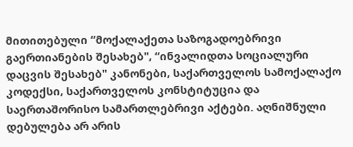მითითებული “მოქალაქეთა საზოგადოებრივი გაერთიანების შესახებ", “ინვალიდთა სოციალური დაცვის შესახებ" კანონები, საქართველოს სამოქალაქო კოდექსი, საქართველოს კონსტიტუცია და საერთაშორისო სამართლებრივი აქტები. აღნიშნული დებულება არ არის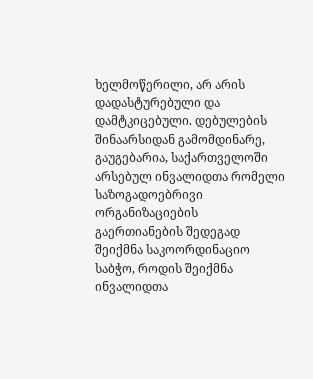ხელმოწერილი, არ არის დადასტურებული და დამტკიცებული. დებულების შინაარსიდან გამომდინარე, გაუგებარია, საქართველოში არსებულ ინვალიდთა რომელი საზოგადოებრივი ორგანიზაციების გაერთიანების შედეგად შეიქმნა საკოორდინაციო საბჭო, როდის შეიქმნა ინვალიდთა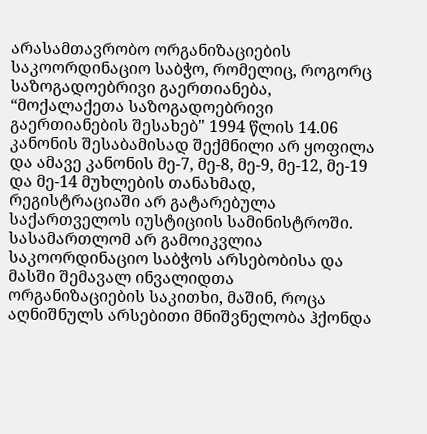არასამთავრობო ორგანიზაციების საკოორდინაციო საბჭო, რომელიც, როგორც საზოგადოებრივი გაერთიანება, “მოქალაქეთა საზოგადოებრივი გაერთიანების შესახებ" 1994 წლის 14.06 კანონის შესაბამისად შექმნილი არ ყოფილა და ამავე კანონის მე-7, მე-8, მე-9, მე-12, მე-19 და მე-14 მუხლების თანახმად, რეგისტრაციაში არ გატარებულა საქართველოს იუსტიციის სამინისტროში. სასამართლომ არ გამოიკვლია საკოორდინაციო საბჭოს არსებობისა და მასში შემავალ ინვალიდთა ორგანიზაციების საკითხი, მაშინ, როცა აღნიშნულს არსებითი მნიშვნელობა ჰქონდა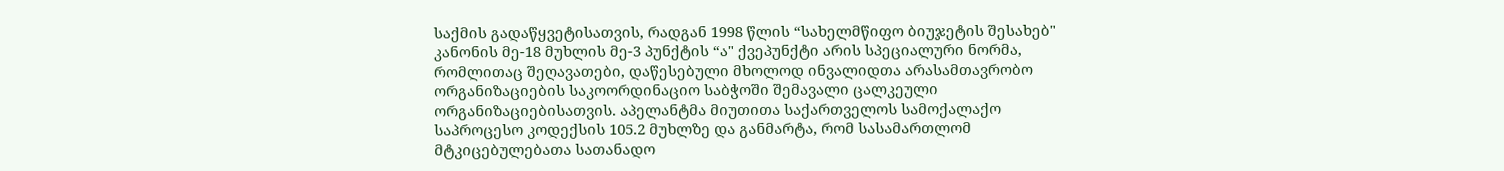საქმის გადაწყვეტისათვის, რადგან 1998 წლის “სახელმწიფო ბიუჯეტის შესახებ" კანონის მე-18 მუხლის მე-3 პუნქტის “ა" ქვეპუნქტი არის სპეციალური ნორმა, რომლითაც შეღავათები, დაწესებული მხოლოდ ინვალიდთა არასამთავრობო ორგანიზაციების საკოორდინაციო საბჭოში შემავალი ცალკეული ორგანიზაციებისათვის. აპელანტმა მიუთითა საქართველოს სამოქალაქო საპროცესო კოდექსის 105.2 მუხლზე და განმარტა, რომ სასამართლომ მტკიცებულებათა სათანადო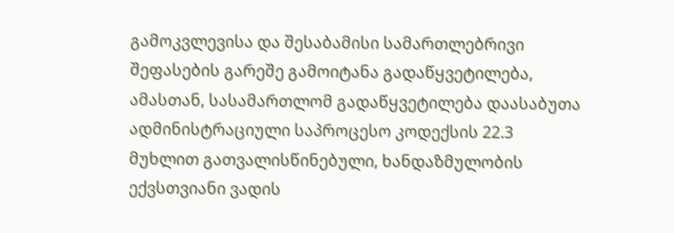გამოკვლევისა და შესაბამისი სამართლებრივი შეფასების გარეშე გამოიტანა გადაწყვეტილება, ამასთან, სასამართლომ გადაწყვეტილება დაასაბუთა ადმინისტრაციული საპროცესო კოდექსის 22.3 მუხლით გათვალისწინებული, ხანდაზმულობის ექვსთვიანი ვადის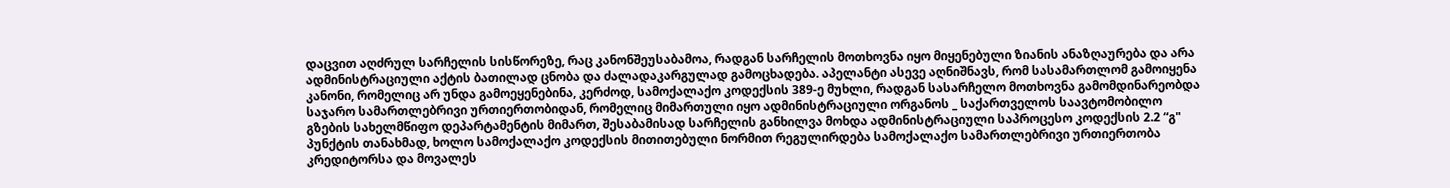დაცვით აღძრულ სარჩელის სისწორეზე, რაც კანონშეუსაბამოა, რადგან სარჩელის მოთხოვნა იყო მიყენებული ზიანის ანაზღაურება და არა ადმინისტრაციული აქტის ბათილად ცნობა და ძალადაკარგულად გამოცხადება. აპელანტი ასევე აღნიშნავს, რომ სასამართლომ გამოიყენა კანონი, რომელიც არ უნდა გამოეყენებინა, კერძოდ, სამოქალაქო კოდექსის 389-ე მუხლი, რადგან სასარჩელო მოთხოვნა გამომდინარეობდა საჯარო სამართლებრივი ურთიერთობიდან, რომელიც მიმართული იყო ადმინისტრაციული ორგანოს _ საქართველოს საავტომობილო გზების სახელმწიფო დეპარტამენტის მიმართ, შესაბამისად სარჩელის განხილვა მოხდა ადმინისტრაციული საპროცესო კოდექსის 2.2 “გ" პუნქტის თანახმად, ხოლო სამოქალაქო კოდექსის მითითებული ნორმით რეგულირდება სამოქალაქო სამართლებრივი ურთიერთობა კრედიტორსა და მოვალეს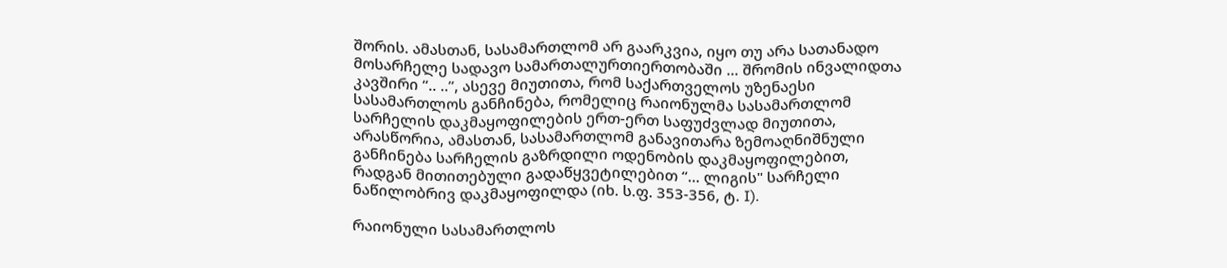შორის. ამასთან, სასამართლომ არ გაარკვია, იყო თუ არა სათანადო მოსარჩელე სადავო სამართალურთიერთობაში ... შრომის ინვალიდთა კავშირი “.. ..”, ასევე მიუთითა, რომ საქართველოს უზენაესი სასამართლოს განჩინება, რომელიც რაიონულმა სასამართლომ სარჩელის დაკმაყოფილების ერთ-ერთ საფუძვლად მიუთითა, არასწორია, ამასთან, სასამართლომ განავითარა ზემოაღნიშნული განჩინება სარჩელის გაზრდილი ოდენობის დაკმაყოფილებით, რადგან მითითებული გადაწყვეტილებით “... ლიგის" სარჩელი ნაწილობრივ დაკმაყოფილდა (იხ. ს.ფ. 353-356, ტ. I).

რაიონული სასამართლოს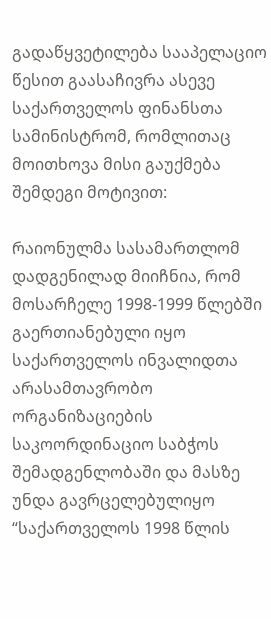გადაწყვეტილება სააპელაციო წესით გაასაჩივრა ასევე საქართველოს ფინანსთა სამინისტრომ, რომლითაც მოითხოვა მისი გაუქმება შემდეგი მოტივით:

რაიონულმა სასამართლომ დადგენილად მიიჩნია, რომ მოსარჩელე 1998-1999 წლებში გაერთიანებული იყო საქართველოს ინვალიდთა არასამთავრობო ორგანიზაციების საკოორდინაციო საბჭოს შემადგენლობაში და მასზე უნდა გავრცელებულიყო “საქართველოს 1998 წლის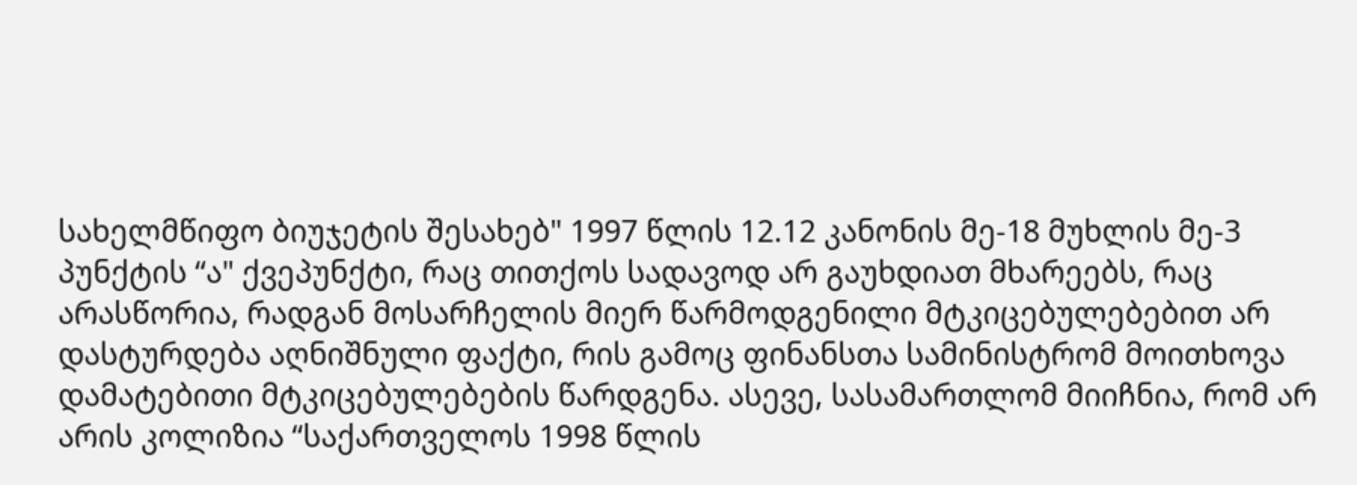სახელმწიფო ბიუჯეტის შესახებ" 1997 წლის 12.12 კანონის მე-18 მუხლის მე-3 პუნქტის “ა" ქვეპუნქტი, რაც თითქოს სადავოდ არ გაუხდიათ მხარეებს, რაც არასწორია, რადგან მოსარჩელის მიერ წარმოდგენილი მტკიცებულებებით არ დასტურდება აღნიშნული ფაქტი, რის გამოც ფინანსთა სამინისტრომ მოითხოვა დამატებითი მტკიცებულებების წარდგენა. ასევე, სასამართლომ მიიჩნია, რომ არ არის კოლიზია “საქართველოს 1998 წლის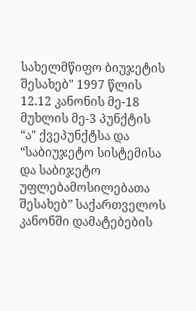სახელმწიფო ბიუჯეტის შესახებ" 1997 წლის 12.12 კანონის მე-18 მუხლის მე-3 პუნქტის “ა" ქვეპუნქტსა და “საბიუჯეტო სისტემისა და საბიჯეტო უფლებამოსილებათა შესახებ” საქართველოს კანონში დამატებების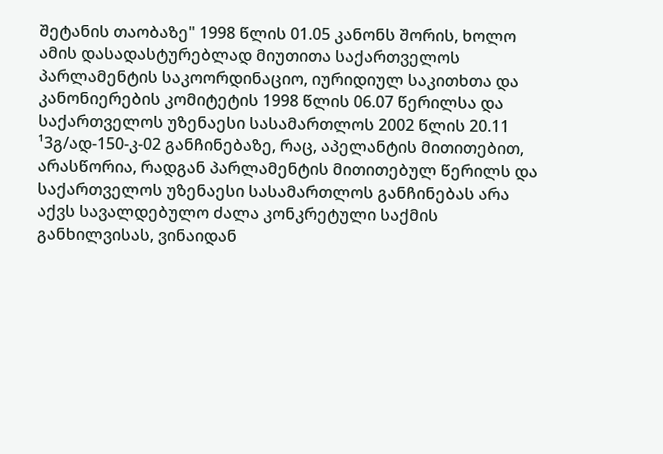შეტანის თაობაზე" 1998 წლის 01.05 კანონს შორის, ხოლო ამის დასადასტურებლად მიუთითა საქართველოს პარლამენტის საკოორდინაციო, იურიდიულ საკითხთა და კანონიერების კომიტეტის 1998 წლის 06.07 წერილსა და საქართველოს უზენაესი სასამართლოს 2002 წლის 20.11 ¹3გ/ად-150-კ-02 განჩინებაზე, რაც, აპელანტის მითითებით, არასწორია, რადგან პარლამენტის მითითებულ წერილს და საქართველოს უზენაესი სასამართლოს განჩინებას არა აქვს სავალდებულო ძალა კონკრეტული საქმის განხილვისას, ვინაიდან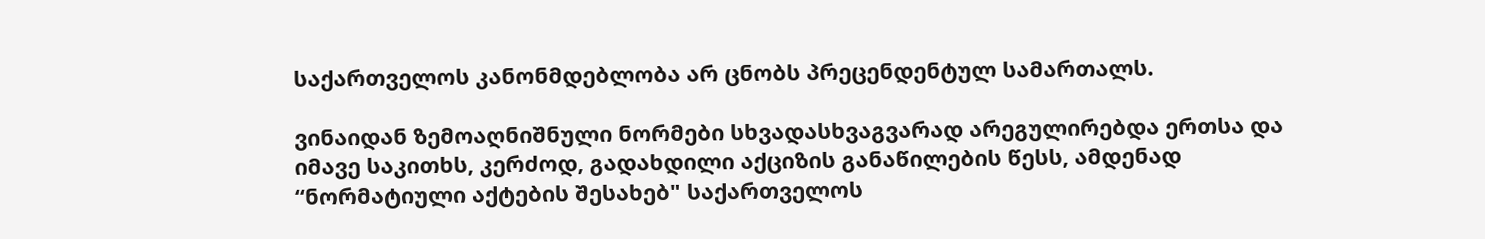საქართველოს კანონმდებლობა არ ცნობს პრეცენდენტულ სამართალს.

ვინაიდან ზემოაღნიშნული ნორმები სხვადასხვაგვარად არეგულირებდა ერთსა და იმავე საკითხს, კერძოდ, გადახდილი აქციზის განაწილების წესს, ამდენად “ნორმატიული აქტების შესახებ" საქართველოს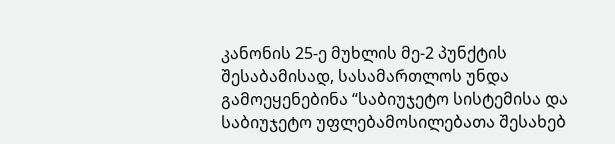კანონის 25-ე მუხლის მე-2 პუნქტის შესაბამისად, სასამართლოს უნდა გამოეყენებინა “საბიუჯეტო სისტემისა და საბიუჯეტო უფლებამოსილებათა შესახებ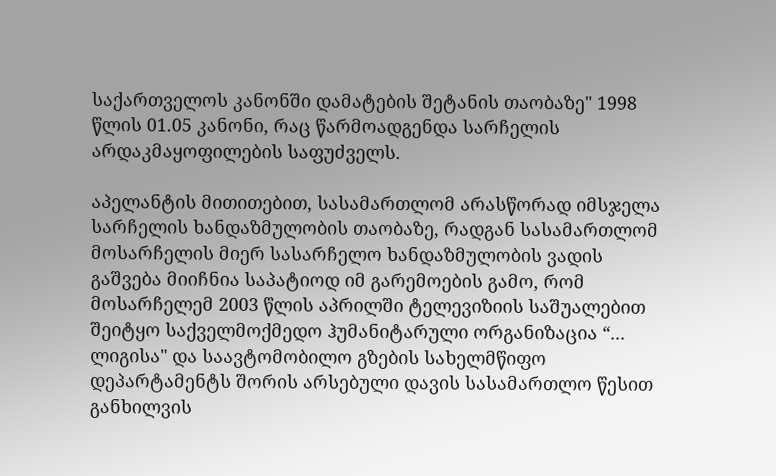საქართველოს კანონში დამატების შეტანის თაობაზე" 1998 წლის 01.05 კანონი, რაც წარმოადგენდა სარჩელის არდაკმაყოფილების საფუძველს.

აპელანტის მითითებით, სასამართლომ არასწორად იმსჯელა სარჩელის ხანდაზმულობის თაობაზე, რადგან სასამართლომ მოსარჩელის მიერ სასარჩელო ხანდაზმულობის ვადის გაშვება მიიჩნია საპატიოდ იმ გარემოების გამო, რომ მოსარჩელემ 2003 წლის აპრილში ტელევიზიის საშუალებით შეიტყო საქველმოქმედო ჰუმანიტარული ორგანიზაცია “... ლიგისა" და საავტომობილო გზების სახელმწიფო დეპარტამენტს შორის არსებული დავის სასამართლო წესით განხილვის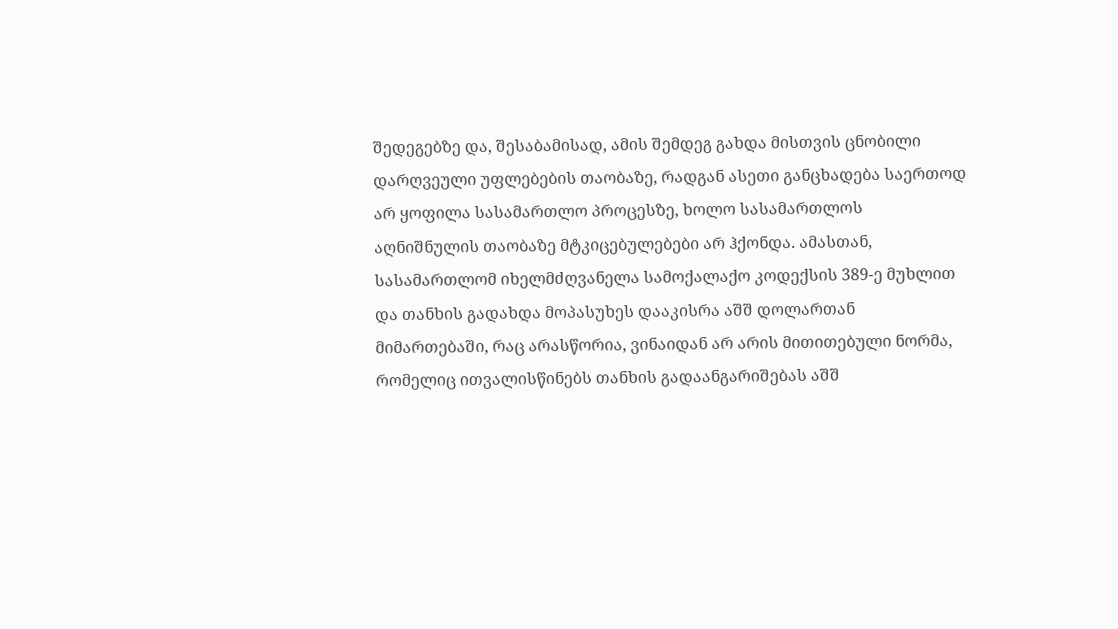შედეგებზე და, შესაბამისად, ამის შემდეგ გახდა მისთვის ცნობილი დარღვეული უფლებების თაობაზე, რადგან ასეთი განცხადება საერთოდ არ ყოფილა სასამართლო პროცესზე, ხოლო სასამართლოს აღნიშნულის თაობაზე მტკიცებულებები არ ჰქონდა. ამასთან, სასამართლომ იხელმძღვანელა სამოქალაქო კოდექსის 389-ე მუხლით და თანხის გადახდა მოპასუხეს დააკისრა აშშ დოლართან მიმართებაში, რაც არასწორია, ვინაიდან არ არის მითითებული ნორმა, რომელიც ითვალისწინებს თანხის გადაანგარიშებას აშშ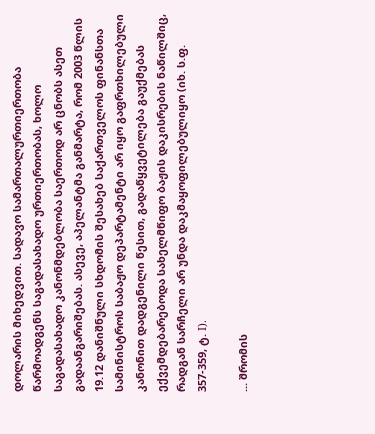დოლარის მიხედვით. სადავო სამართალურთიერთობა წარმოადგენს საგადასახადო ურთიერთობას, ხოლო საგადასახადო კანონმდებლობა საერთოდ არ ცნობს ასეთ გადაანგარიშებას. ასევე, აპელანტმა განმარტა, რომ 2003 წლის 19.12 დანიშნული სხდომის შესახებ საქართველოს ფინანსთა სამინისტროს საბაჟო დეპარტამენტი არ იყო გაფრთხილებული კანონით დადგენილი წესით, გადაწყვეტილება გაუქმებას ექვემდებარებოდა სახელმწიფო ბაჟის დაკისრების ნაწილშიც, რადგან სარჩელი არ უნდა დაკმაყოფილებულიყო (იხ. ს.ფ. 357-359, ტ. I).

... შრომის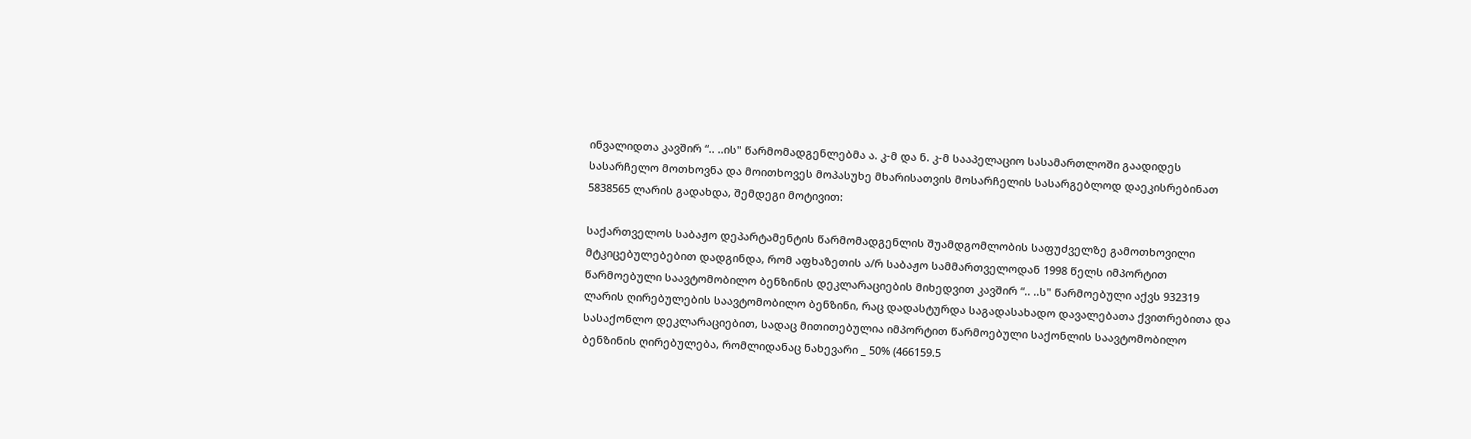ინვალიდთა კავშირ “.. ..ის" წარმომადგენლებმა ა. კ-მ და ნ. კ-მ სააპელაციო სასამართლოში გაადიდეს სასარჩელო მოთხოვნა და მოითხოვეს მოპასუხე მხარისათვის მოსარჩელის სასარგებლოდ დაეკისრებინათ 5838565 ლარის გადახდა, შემდეგი მოტივით:

საქართველოს საბაჟო დეპარტამენტის წარმომადგენლის შუამდგომლობის საფუძველზე გამოთხოვილი მტკიცებულებებით დადგინდა, რომ აფხაზეთის ა/რ საბაჟო სამმართველოდან 1998 წელს იმპორტით წარმოებული საავტომობილო ბენზინის დეკლარაციების მიხედვით კავშირ “.. ..ს" წარმოებული აქვს 932319 ლარის ღირებულების საავტომობილო ბენზინი, რაც დადასტურდა საგადასახადო დავალებათა ქვითრებითა და სასაქონლო დეკლარაციებით, სადაც მითითებულია იმპორტით წარმოებული საქონლის საავტომობილო ბენზინის ღირებულება, რომლიდანაც ნახევარი _ 50% (466159.5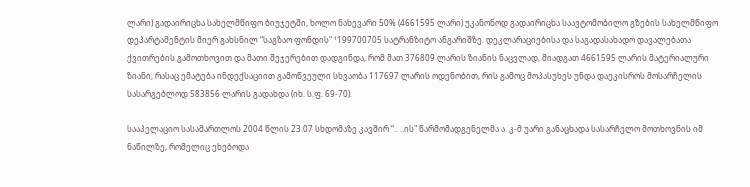ლარი) გადაირიცხა სახელმწიფო ბიუჯეტში, ხოლო ნახევარი 50% (4661595 ლარი) უკანონოდ გადაირიცხა საავტომობილო გზების სახელმწიფო დეპარტამენტის მიერ გახსნილ “საგზაო ფონდის" ¹199700705 სატრანზიტო ანგარიშზე. დეკლარაციებისა და საგადასახადო დავალებათა ქვითრების გამოთხოვით და მათი შეჯერებით დადგინდა, რომ მათ 376809 ლარის ზიანის ნაცვლად, მიადგათ 4661595 ლარის მატერიალური ზიანი, რასაც ემატება ინდექსაციით გამოწვეული სხვაობა 117697 ლარის ოდენობით, რის გამოც მოპასუხეს უნდა დაეკისროს მოსარჩელის სასარგებლოდ 583856 ლარის გადახდა (იხ. ს.ფ. 69-70).

სააპელაციო სასამართლოს 2004 წლის 23.07 სხდომაზე კავშირ “.. ..ის" წარმომადგენელმა ა. კ-მ უარი განაცხადა სასარჩელო მოთხოვნის იმ ნაწილზე, რომელიც ეხებოდა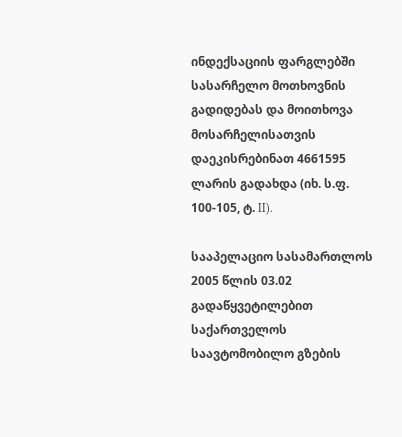ინდექსაციის ფარგლებში სასარჩელო მოთხოვნის გადიდებას და მოითხოვა მოსარჩელისათვის დაეკისრებინათ 4661595 ლარის გადახდა (იხ. ს.ფ. 100-105, ტ. II).

სააპელაციო სასამართლოს 2005 წლის 03.02 გადაწყვეტილებით საქართველოს საავტომობილო გზების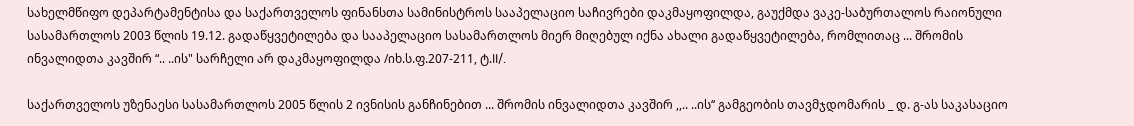სახელმწიფო დეპარტამენტისა და საქართველოს ფინანსთა სამინისტროს სააპელაციო საჩივრები დაკმაყოფილდა, გაუქმდა ვაკე-საბურთალოს რაიონული სასამართლოს 2003 წლის 19.12. გადაწყვეტილება და სააპელაციო სასამართლოს მიერ მიღებულ იქნა ახალი გადაწყვეტილება, რომლითაც ... შრომის ინვალიდთა კავშირ “.. ..ის" სარჩელი არ დაკმაყოფილდა /იხ.ს.ფ.207-211, ტ.II/.

საქართველოს უზენაესი სასამართლოს 2005 წლის 2 ივნისის განჩინებით ... შრომის ინვალიდთა კავშირ ,,.. ..ის‘‘ გამგეობის თავმჯდომარის _ დ. გ-ას საკასაციო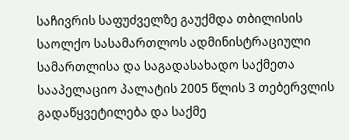საჩივრის საფუძველზე გაუქმდა თბილისის საოლქო სასამართლოს ადმინისტრაციული სამართლისა და საგადასახადო საქმეთა სააპელაციო პალატის 2005 წლის 3 თებერვლის გადაწყვეტილება და საქმე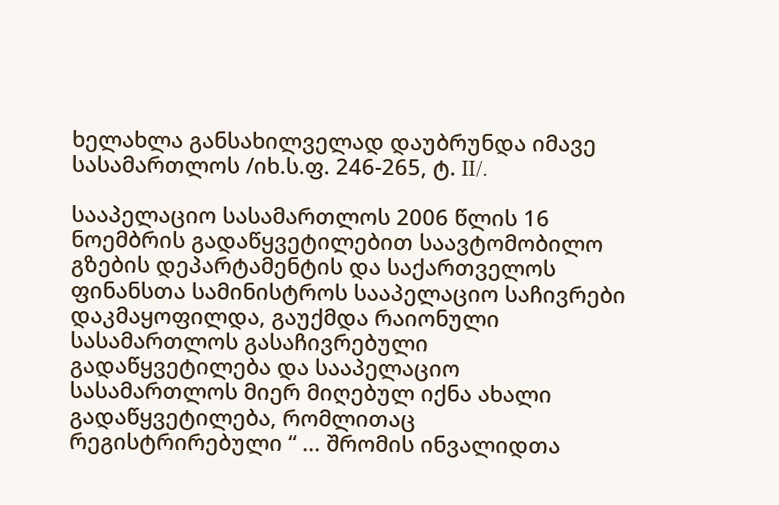ხელახლა განსახილველად დაუბრუნდა იმავე სასამართლოს /იხ.ს.ფ. 246-265, ტ. II/.

სააპელაციო სასამართლოს 2006 წლის 16 ნოემბრის გადაწყვეტილებით საავტომობილო გზების დეპარტამენტის და საქართველოს ფინანსთა სამინისტროს სააპელაციო საჩივრები დაკმაყოფილდა, გაუქმდა რაიონული სასამართლოს გასაჩივრებული გადაწყვეტილება და სააპელაციო სასამართლოს მიერ მიღებულ იქნა ახალი გადაწყვეტილება, რომლითაც რეგისტრირებული “ ... შრომის ინვალიდთა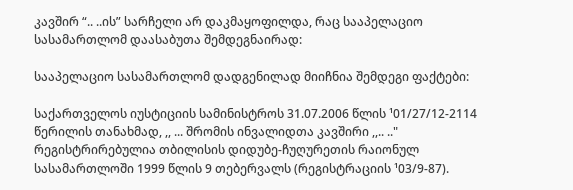კავშირ “.. ..ის” სარჩელი არ დაკმაყოფილდა, რაც სააპელაციო სასამართლომ დაასაბუთა შემდეგნაირად:

სააპელაციო სასამართლომ დადგენილად მიიჩნია შემდეგი ფაქტები:

საქართველოს იუსტიციის სამინისტროს 31.07.2006 წლის ¹01/27/12-2114 წერილის თანახმად, ,, ... შრომის ინვალიდთა კავშირი ,,.. .." რეგისტრირებულია თბილისის დიდუბე-ჩუღურეთის რაიონულ სასამართლოში 1999 წლის 9 თებერვალს (რეგისტრაციის ¹03/9-87).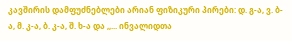კავშირის დამფუძნებლები არიან ფიზიკური პირები: დ. გ-ა, ვ. ბ-ა, მ. კ-ა, ბ. კ-ა, შ. ხ-ა და ,,... ინვალიდთა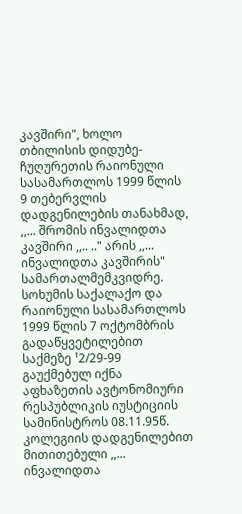კავშირი", ხოლო თბილისის დიდუბე-ჩუღურეთის რაიონული სასამართლოს 1999 წლის 9 თებერვლის დადგენილების თანახმად, ,,... შრომის ინვალიდთა კავშირი ,,.. .." არის ,,... ინვალიდთა კავშირის" სამართალმემკვიდრე. სოხუმის საქალაქო და რაიონული სასამართლოს 1999 წლის 7 ოქტომბრის გადაწყვეტილებით საქმეზე ¹2/29-99 გაუქმებულ იქნა აფხაზეთის ავტონომიური რესპუბლიკის იუსტიციის სამინისტროს 08.11.95წ. კოლეგიის დადგენილებით მითითებული ,,... ინვალიდთა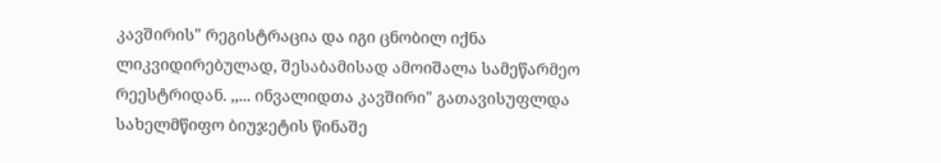კავშირის" რეგისტრაცია და იგი ცნობილ იქნა ლიკვიდირებულად, შესაბამისად ამოიშალა სამეწარმეო რეესტრიდან. ,,... ინვალიდთა კავშირი" გათავისუფლდა სახელმწიფო ბიუჯეტის წინაშე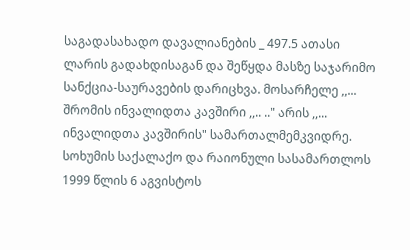საგადასახადო დავალიანების _ 497.5 ათასი ლარის გადახდისაგან და შეწყდა მასზე საჯარიმო სანქცია-საურავების დარიცხვა. მოსარჩელე ,,... შრომის ინვალიდთა კავშირი ,,.. .." არის ,,... ინვალიდთა კავშირის" სამართალმემკვიდრე. სოხუმის საქალაქო და რაიონული სასამართლოს 1999 წლის 6 აგვისტოს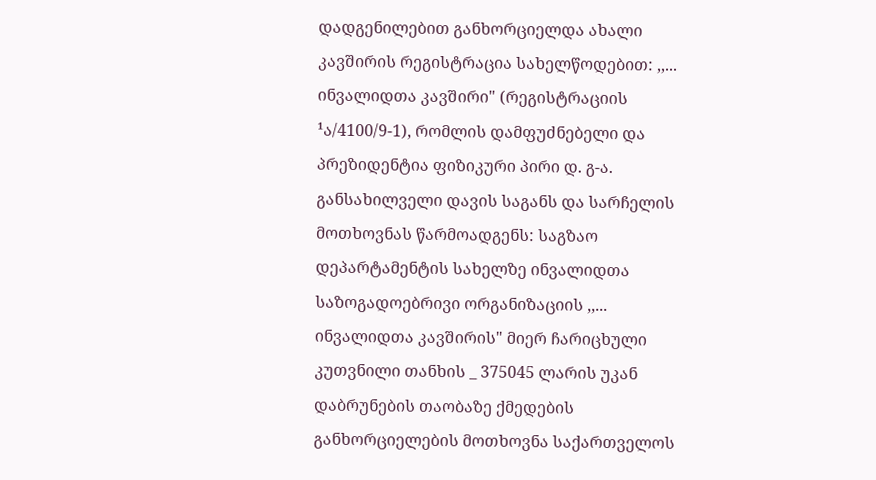დადგენილებით განხორციელდა ახალი კავშირის რეგისტრაცია სახელწოდებით: ,,... ინვალიდთა კავშირი" (რეგისტრაციის ¹ა/4100/9-1), რომლის დამფუძნებელი და პრეზიდენტია ფიზიკური პირი დ. გ-ა. განსახილველი დავის საგანს და სარჩელის მოთხოვნას წარმოადგენს: საგზაო დეპარტამენტის სახელზე ინვალიდთა საზოგადოებრივი ორგანიზაციის ,,... ინვალიდთა კავშირის" მიერ ჩარიცხული კუთვნილი თანხის _ 375045 ლარის უკან დაბრუნების თაობაზე ქმედების განხორციელების მოთხოვნა საქართველოს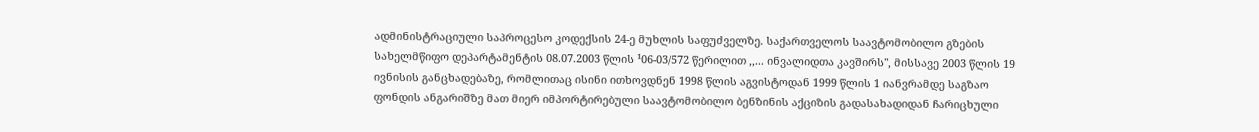ადმინისტრაციული საპროცესო კოდექსის 24-ე მუხლის საფუძველზე. საქართველოს საავტომობილო გზების სახელმწიფო დეპარტამენტის 08.07.2003 წლის ¹06-03/572 წერილით ,,... ინვალიდთა კავშირს", მისსავე 2003 წლის 19 ივნისის განცხადებაზე, რომლითაც ისინი ითხოვდნენ 1998 წლის აგვისტოდან 1999 წლის 1 იანვრამდე საგზაო ფონდის ანგარიშზე მათ მიერ იმპორტირებული საავტომობილო ბენზინის აქციზის გადასახადიდან ჩარიცხული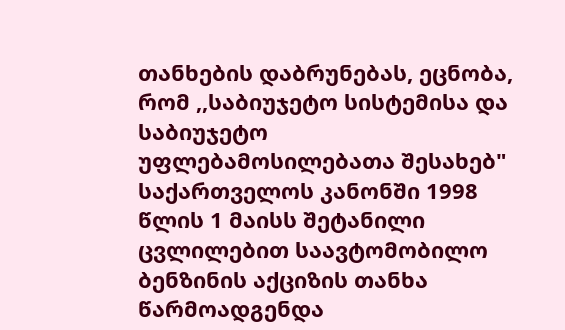თანხების დაბრუნებას, ეცნობა, რომ ,,საბიუჯეტო სისტემისა და საბიუჯეტო უფლებამოსილებათა შესახებ" საქართველოს კანონში 1998 წლის 1 მაისს შეტანილი ცვლილებით საავტომობილო ბენზინის აქციზის თანხა წარმოადგენდა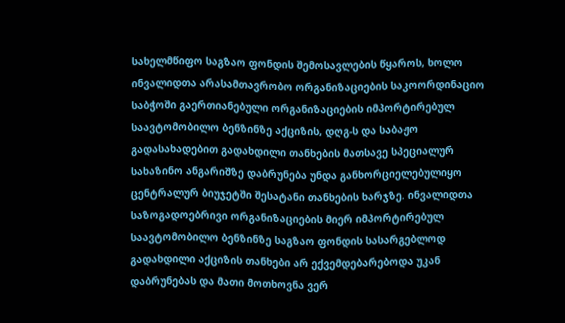სახელმწიფო საგზაო ფონდის შემოსავლების წყაროს, ხოლო ინვალიდთა არასამთავრობო ორგანიზაციების საკოორდინაციო საბჭოში გაერთიანებული ორგანიზაციების იმპორტირებულ საავტომობილო ბენზინზე აქციზის, დღგ-ს და საბაჟო გადასახადებით გადახდილი თანხების მათსავე სპეციალურ სახაზინო ანგარიშზე დაბრუნება უნდა განხორციელებულიყო ცენტრალურ ბიუჯეტში შესატანი თანხების ხარჯზე. ინვალიდთა საზოგადოებრივი ორგანიზაციების მიერ იმპორტირებულ საავტომობილო ბენზინზე საგზაო ფონდის სასარგებლოდ გადახდილი აქციზის თანხები არ ექვემდებარებოდა უკან დაბრუნებას და მათი მოთხოვნა ვერ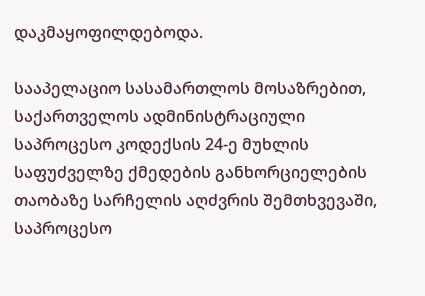დაკმაყოფილდებოდა.

სააპელაციო სასამართლოს მოსაზრებით, საქართველოს ადმინისტრაციული საპროცესო კოდექსის 24-ე მუხლის საფუძველზე ქმედების განხორციელების თაობაზე სარჩელის აღძვრის შემთხვევაში, საპროცესო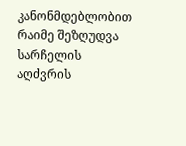კანონმდებლობით რაიმე შეზღუდვა სარჩელის აღძვრის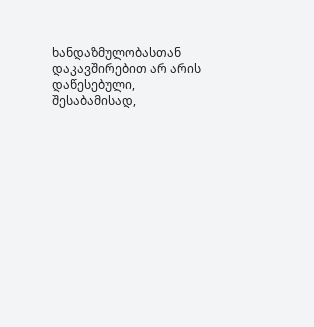ხანდაზმულობასთან დაკავშირებით არ არის დაწესებული, შესაბამისად,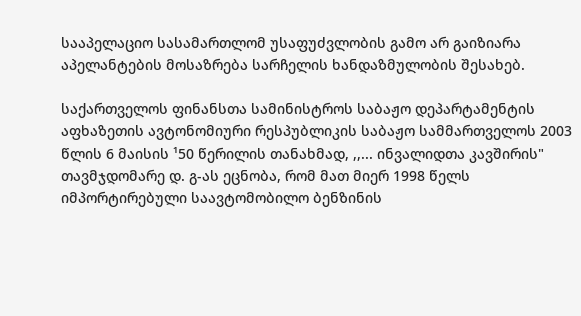სააპელაციო სასამართლომ უსაფუძვლობის გამო არ გაიზიარა აპელანტების მოსაზრება სარჩელის ხანდაზმულობის შესახებ.

საქართველოს ფინანსთა სამინისტროს საბაჟო დეპარტამენტის აფხაზეთის ავტონომიური რესპუბლიკის საბაჟო სამმართველოს 2003 წლის 6 მაისის ¹50 წერილის თანახმად, ,,... ინვალიდთა კავშირის" თავმჯდომარე დ. გ-ას ეცნობა, რომ მათ მიერ 1998 წელს იმპორტირებული საავტომობილო ბენზინის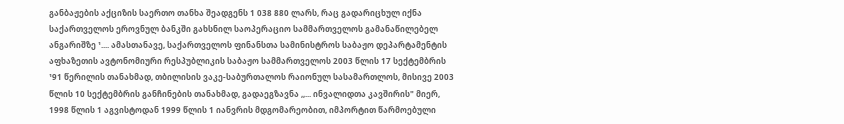განბაჟების აქციზის საერთო თანხა შეადგენს 1 038 880 ლარს, რაც გადარიცხულ იქნა საქართველოს ეროვნულ ბანკში გახსნილ საოპერაციო სამმართველოს გამანაწილებელ ანგარიშზე ¹.... ამასთანავე, საქართველოს ფინანსთა სამინისტროს საბაჟო დეპარტამენტის აფხაზეთის ავტონომიური რესპუბლიკის საბაჟო სამმართველოს 2003 წლის 17 სექტემბრის ¹91 წერილის თანახმად, თბილისის ვაკე-საბურთალოს რაიონულ სასამართლოს, მისივე 2003 წლის 10 სექტემბრის განჩინების თანახმად, გადაეგზავნა ,,... ინვალიდთა კავშირის" მიერ, 1998 წლის 1 აგვისტოდან 1999 წლის 1 იანვრის მდგომარეობით, იმპორტით წარმოებული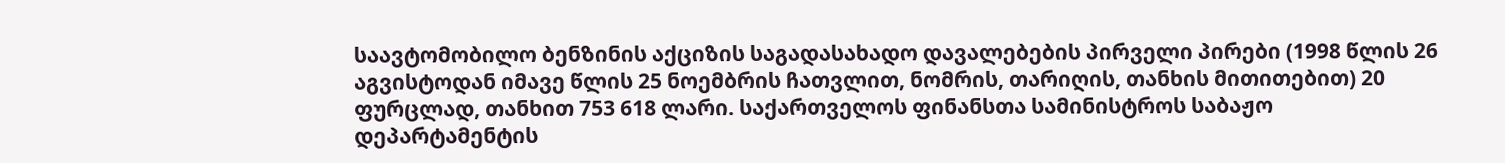საავტომობილო ბენზინის აქციზის საგადასახადო დავალებების პირველი პირები (1998 წლის 26 აგვისტოდან იმავე წლის 25 ნოემბრის ჩათვლით, ნომრის, თარიღის, თანხის მითითებით) 20 ფურცლად, თანხით 753 618 ლარი. საქართველოს ფინანსთა სამინისტროს საბაჟო დეპარტამენტის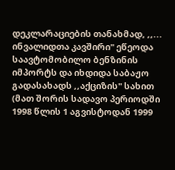დეკლარაციების თანახმად, ,,... ინვალიდთა კავშირი" ეწეოდა საავტომობილო ბენზინის იმპორტს და იხდიდა საბაჟო გადასახადს ,,აქციზის" სახით (მათ შორის სადავო პერიოდში 1998 წლის 1 აგვისტოდან 1999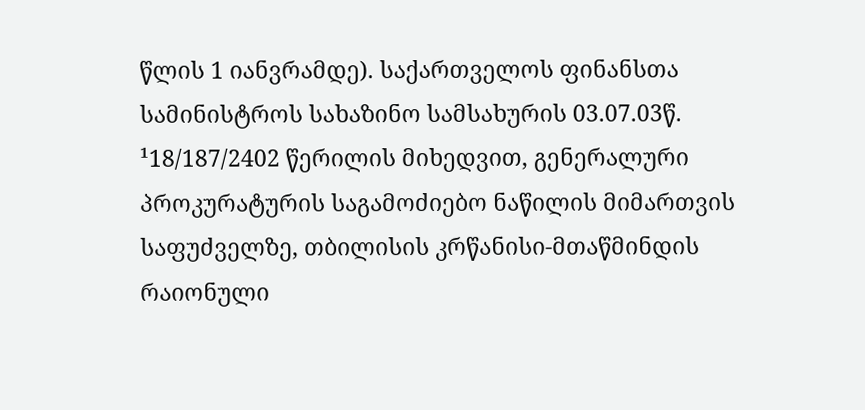წლის 1 იანვრამდე). საქართველოს ფინანსთა სამინისტროს სახაზინო სამსახურის 03.07.03წ. ¹18/187/2402 წერილის მიხედვით, გენერალური პროკურატურის საგამოძიებო ნაწილის მიმართვის საფუძველზე, თბილისის კრწანისი-მთაწმინდის რაიონული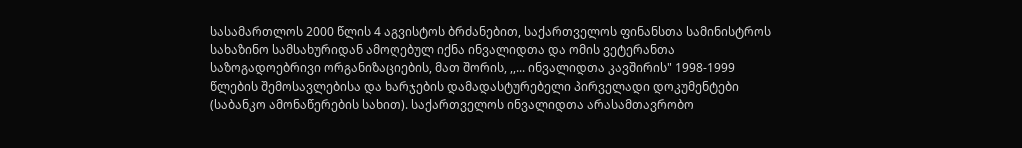სასამართლოს 2000 წლის 4 აგვისტოს ბრძანებით, საქართველოს ფინანსთა სამინისტროს სახაზინო სამსახურიდან ამოღებულ იქნა ინვალიდთა და ომის ვეტერანთა საზოგადოებრივი ორგანიზაციების, მათ შორის, ,,... ინვალიდთა კავშირის" 1998-1999 წლების შემოსავლებისა და ხარჯების დამადასტურებელი პირველადი დოკუმენტები (საბანკო ამონაწერების სახით). საქართველოს ინვალიდთა არასამთავრობო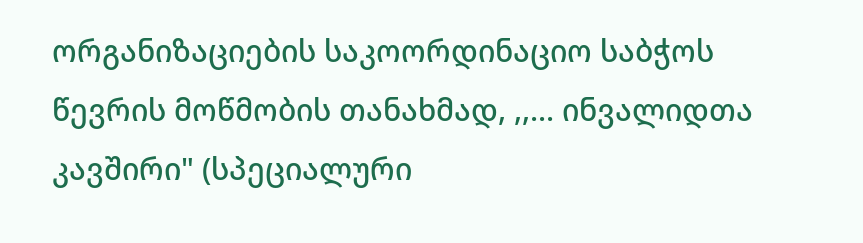ორგანიზაციების საკოორდინაციო საბჭოს წევრის მოწმობის თანახმად, ,,... ინვალიდთა კავშირი" (სპეციალური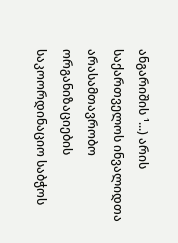ანგარიშის ¹...) არის საქართველოს ინვალიდთა არასამთავრობო ორგანიზაციების საკოორდინაციო საბჭოს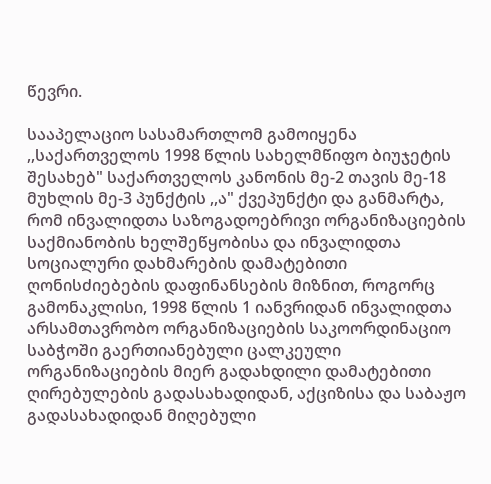წევრი.

სააპელაციო სასამართლომ გამოიყენა ,,საქართველოს 1998 წლის სახელმწიფო ბიუჯეტის შესახებ" საქართველოს კანონის მე-2 თავის მე-18 მუხლის მე-3 პუნქტის ,,ა" ქვეპუნქტი და განმარტა, რომ ინვალიდთა საზოგადოებრივი ორგანიზაციების საქმიანობის ხელშეწყობისა და ინვალიდთა სოციალური დახმარების დამატებითი ღონისძიებების დაფინანსების მიზნით, როგორც გამონაკლისი, 1998 წლის 1 იანვრიდან ინვალიდთა არსამთავრობო ორგანიზაციების საკოორდინაციო საბჭოში გაერთიანებული ცალკეული ორგანიზაციების მიერ გადახდილი დამატებითი ღირებულების გადასახადიდან, აქციზისა და საბაჟო გადასახადიდან მიღებული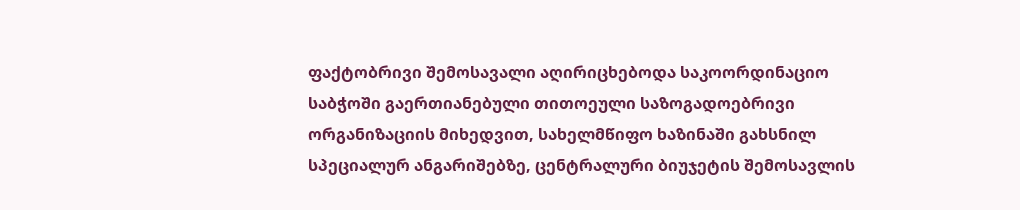ფაქტობრივი შემოსავალი აღირიცხებოდა საკოორდინაციო საბჭოში გაერთიანებული თითოეული საზოგადოებრივი ორგანიზაციის მიხედვით, სახელმწიფო ხაზინაში გახსნილ სპეციალურ ანგარიშებზე, ცენტრალური ბიუჯეტის შემოსავლის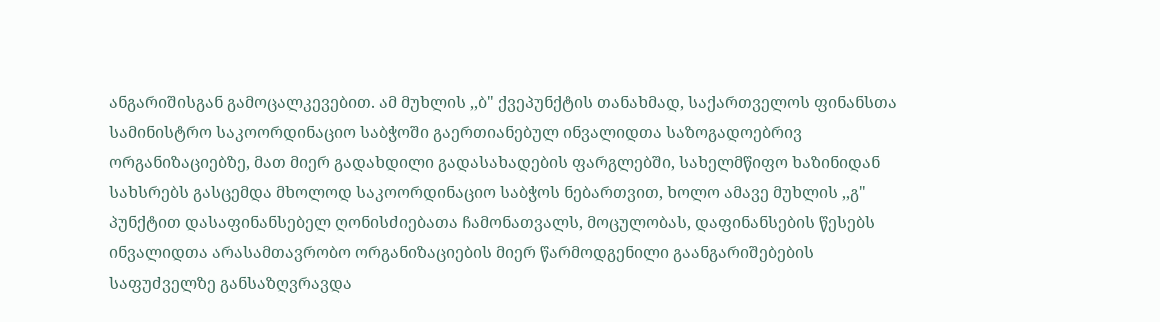ანგარიშისგან გამოცალკევებით. ამ მუხლის ,,ბ" ქვეპუნქტის თანახმად, საქართველოს ფინანსთა სამინისტრო საკოორდინაციო საბჭოში გაერთიანებულ ინვალიდთა საზოგადოებრივ ორგანიზაციებზე, მათ მიერ გადახდილი გადასახადების ფარგლებში, სახელმწიფო ხაზინიდან სახსრებს გასცემდა მხოლოდ საკოორდინაციო საბჭოს ნებართვით, ხოლო ამავე მუხლის ,,გ" პუნქტით დასაფინანსებელ ღონისძიებათა ჩამონათვალს, მოცულობას, დაფინანსების წესებს ინვალიდთა არასამთავრობო ორგანიზაციების მიერ წარმოდგენილი გაანგარიშებების საფუძველზე განსაზღვრავდა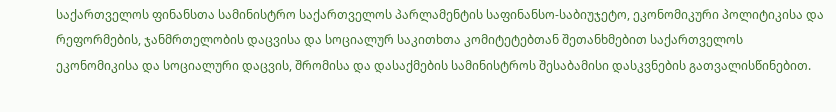საქართველოს ფინანსთა სამინისტრო საქართველოს პარლამენტის საფინანსო-საბიუჯეტო, ეკონომიკური პოლიტიკისა და რეფორმების, ჯანმრთელობის დაცვისა და სოციალურ საკითხთა კომიტეტებთან შეთანხმებით საქართველოს ეკონომიკისა და სოციალური დაცვის, შრომისა და დასაქმების სამინისტროს შესაბამისი დასკვნების გათვალისწინებით.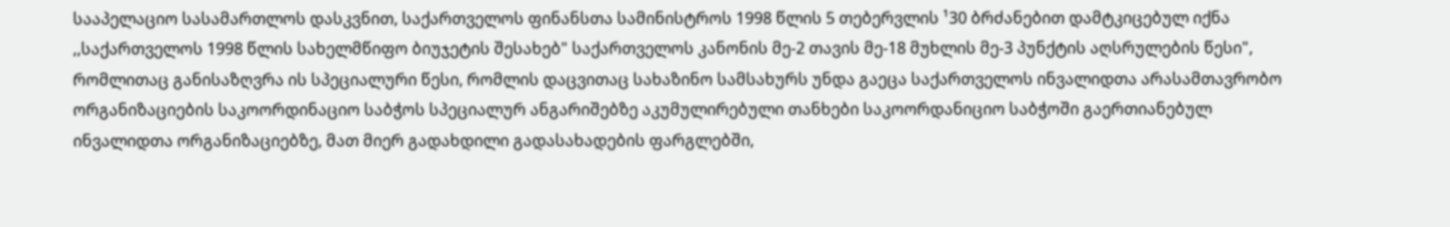სააპელაციო სასამართლოს დასკვნით, საქართველოს ფინანსთა სამინისტროს 1998 წლის 5 თებერვლის ¹30 ბრძანებით დამტკიცებულ იქნა ,,საქართველოს 1998 წლის სახელმწიფო ბიუჯეტის შესახებ" საქართველოს კანონის მე-2 თავის მე-18 მუხლის მე-3 პუნქტის აღსრულების წესი", რომლითაც განისაზღვრა ის სპეციალური წესი, რომლის დაცვითაც სახაზინო სამსახურს უნდა გაეცა საქართველოს ინვალიდთა არასამთავრობო ორგანიზაციების საკოორდინაციო საბჭოს სპეციალურ ანგარიშებზე აკუმულირებული თანხები საკოორდანიციო საბჭოში გაერთიანებულ ინვალიდთა ორგანიზაციებზე, მათ მიერ გადახდილი გადასახადების ფარგლებში,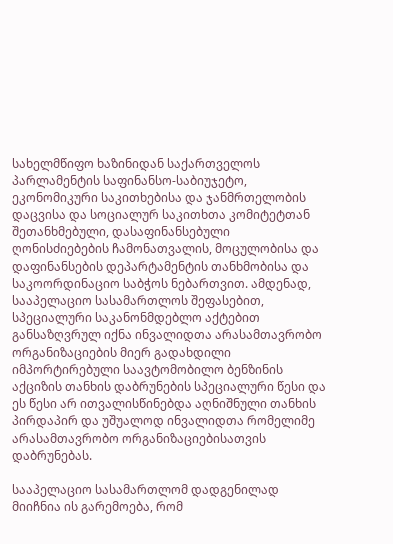სახელმწიფო ხაზინიდან საქართველოს პარლამენტის საფინანსო-საბიუჯეტო, ეკონომიკური საკითხებისა და ჯანმრთელობის დაცვისა და სოციალურ საკითხთა კომიტეტთან შეთანხმებული, დასაფინანსებული ღონისძიებების ჩამონათვალის, მოცულობისა და დაფინანსების დეპარტამენტის თანხმობისა და საკოორდინაციო საბჭოს ნებართვით. ამდენად, სააპელაციო სასამართლოს შეფასებით, სპეციალური საკანონმდებლო აქტებით განსაზღვრულ იქნა ინვალიდთა არასამთავრობო ორგანიზაციების მიერ გადახდილი იმპორტირებული საავტომობილო ბენზინის აქციზის თანხის დაბრუნების სპეციალური წესი და ეს წესი არ ითვალისწინებდა აღნიშნული თანხის პირდაპირ და უშუალოდ ინვალიდთა რომელიმე არასამთავრობო ორგანიზაციებისათვის დაბრუნებას.

სააპელაციო სასამართლომ დადგენილად მიიჩნია ის გარემოება, რომ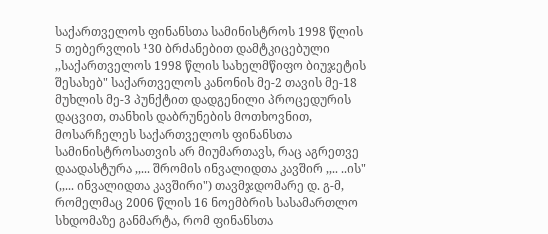საქართველოს ფინანსთა სამინისტროს 1998 წლის 5 თებერვლის ¹30 ბრძანებით დამტკიცებული ,,საქართველოს 1998 წლის სახელმწიფო ბიუჯეტის შესახებ" საქართველოს კანონის მე-2 თავის მე-18 მუხლის მე-3 პუნქტით დადგენილი პროცედურის დაცვით, თანხის დაბრუნების მოთხოვნით, მოსარჩელეს საქართველოს ფინანსთა სამინისტროსათვის არ მიუმართავს, რაც აგრეთვე დაადასტურა ,,... შრომის ინვალიდთა კავშირ ,,.. ..ის" (,,... ინვალიდთა კავშირი") თავმჯდომარე დ. გ-მ, რომელმაც 2006 წლის 16 ნოემბრის სასამართლო სხდომაზე განმარტა, რომ ფინანსთა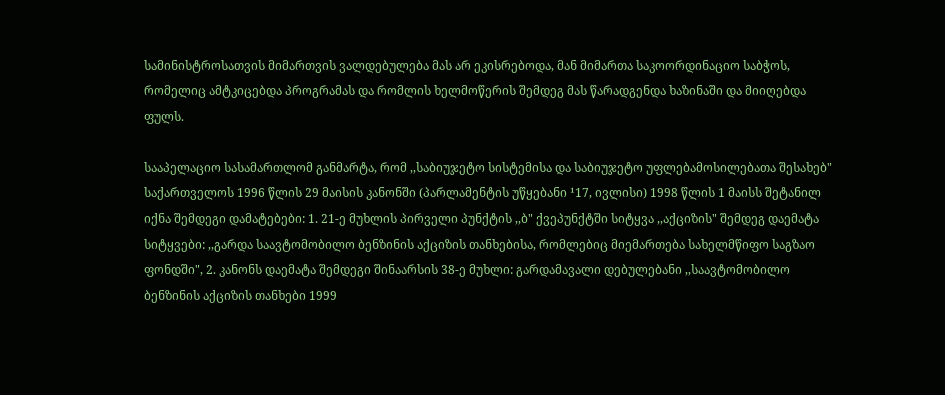სამინისტროსათვის მიმართვის ვალდებულება მას არ ეკისრებოდა, მან მიმართა საკოორდინაციო საბჭოს, რომელიც ამტკიცებდა პროგრამას და რომლის ხელმოწერის შემდეგ მას წარადგენდა ხაზინაში და მიიღებდა ფულს.

სააპელაციო სასამართლომ განმარტა, რომ ,,საბიუჯეტო სისტემისა და საბიუჯეტო უფლებამოსილებათა შესახებ" საქართველოს 1996 წლის 29 მაისის კანონში (პარლამენტის უწყებანი ¹17, ივლისი) 1998 წლის 1 მაისს შეტანილ იქნა შემდეგი დამატებები: 1. 21-ე მუხლის პირველი პუნქტის ,,ბ" ქვეპუნქტში სიტყვა ,,აქციზის" შემდეგ დაემატა სიტყვები: ,,გარდა საავტომობილო ბენზინის აქციზის თანხებისა, რომლებიც მიემართება სახელმწიფო საგზაო ფონდში", 2. კანონს დაემატა შემდეგი შინაარსის 38-ე მუხლი: გარდამავალი დებულებანი ,,საავტომობილო ბენზინის აქციზის თანხები 1999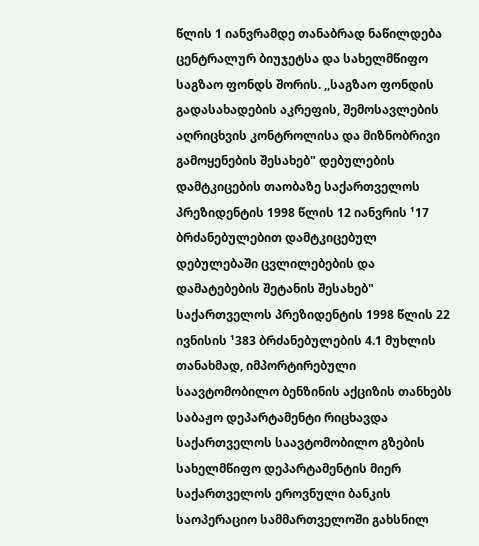წლის 1 იანვრამდე თანაბრად ნაწილდება ცენტრალურ ბიუჯეტსა და სახელმწიფო საგზაო ფონდს შორის. ,,საგზაო ფონდის გადასახადების აკრეფის, შემოსავლების აღრიცხვის კონტროლისა და მიზნობრივი გამოყენების შესახებ" დებულების დამტკიცების თაობაზე საქართველოს პრეზიდენტის 1998 წლის 12 იანვრის ¹17 ბრძანებულებით დამტკიცებულ დებულებაში ცვლილებების და დამატებების შეტანის შესახებ" საქართველოს პრეზიდენტის 1998 წლის 22 ივნისის ¹383 ბრძანებულების 4.1 მუხლის თანახმად, იმპორტირებული საავტომობილო ბენზინის აქციზის თანხებს საბაჟო დეპარტამენტი რიცხავდა საქართველოს საავტომობილო გზების სახელმწიფო დეპარტამენტის მიერ საქართველოს ეროვნული ბანკის საოპერაციო სამმართველოში გახსნილ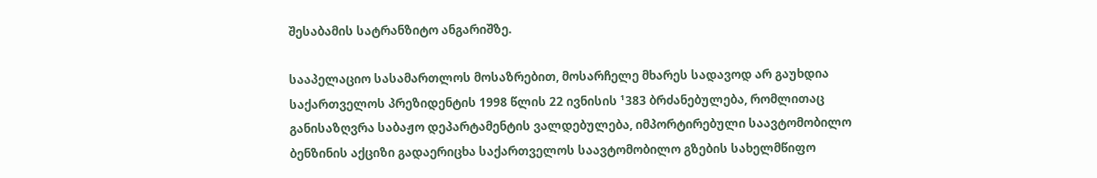შესაბამის სატრანზიტო ანგარიშზე.

სააპელაციო სასამართლოს მოსაზრებით, მოსარჩელე მხარეს სადავოდ არ გაუხდია საქართველოს პრეზიდენტის 1998 წლის 22 ივნისის ¹383 ბრძანებულება, რომლითაც განისაზღვრა საბაჟო დეპარტამენტის ვალდებულება, იმპორტირებული საავტომობილო ბენზინის აქციზი გადაერიცხა საქართველოს საავტომობილო გზების სახელმწიფო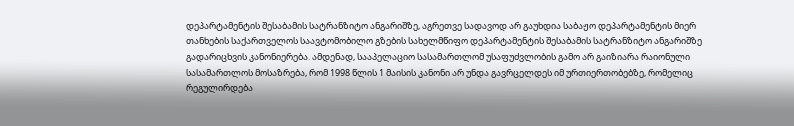დეპარტამენტის შესაბამის სატრანზიტო ანგარიშზე, აგრეთვე სადავოდ არ გაუხდია საბაჟო დეპარტამენტის მიერ თანხების საქართველოს საავტომობილო გზების სახელმწიფო დეპარტამენტის შესაბამის სატრანზიტო ანგარიშზე გადარიცხვის კანონიერება. ამდენად, სააპელაციო სასამართლომ უსაფუძვლობის გამო არ გაიზიარა რაიონული სასამართლოს მოსაზრება, რომ 1998 წლის 1 მაისის კანონი არ უნდა გავრცელდეს იმ ურთიერთობებზე, რომელიც რეგულირდება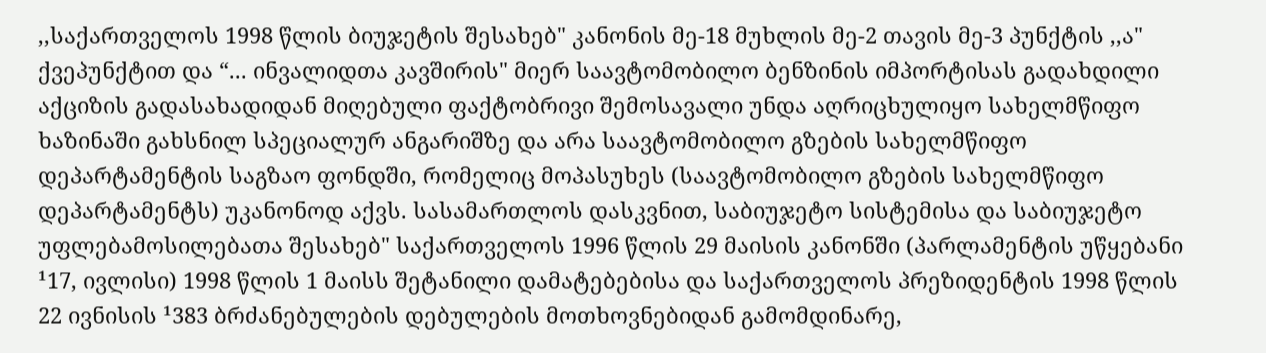,,საქართველოს 1998 წლის ბიუჯეტის შესახებ" კანონის მე-18 მუხლის მე-2 თავის მე-3 პუნქტის ,,ა" ქვეპუნქტით და “... ინვალიდთა კავშირის" მიერ საავტომობილო ბენზინის იმპორტისას გადახდილი აქციზის გადასახადიდან მიღებული ფაქტობრივი შემოსავალი უნდა აღრიცხულიყო სახელმწიფო ხაზინაში გახსნილ სპეციალურ ანგარიშზე და არა საავტომობილო გზების სახელმწიფო დეპარტამენტის საგზაო ფონდში, რომელიც მოპასუხეს (საავტომობილო გზების სახელმწიფო დეპარტამენტს) უკანონოდ აქვს. სასამართლოს დასკვნით, საბიუჯეტო სისტემისა და საბიუჯეტო უფლებამოსილებათა შესახებ" საქართველოს 1996 წლის 29 მაისის კანონში (პარლამენტის უწყებანი ¹17, ივლისი) 1998 წლის 1 მაისს შეტანილი დამატებებისა და საქართველოს პრეზიდენტის 1998 წლის 22 ივნისის ¹383 ბრძანებულების დებულების მოთხოვნებიდან გამომდინარე,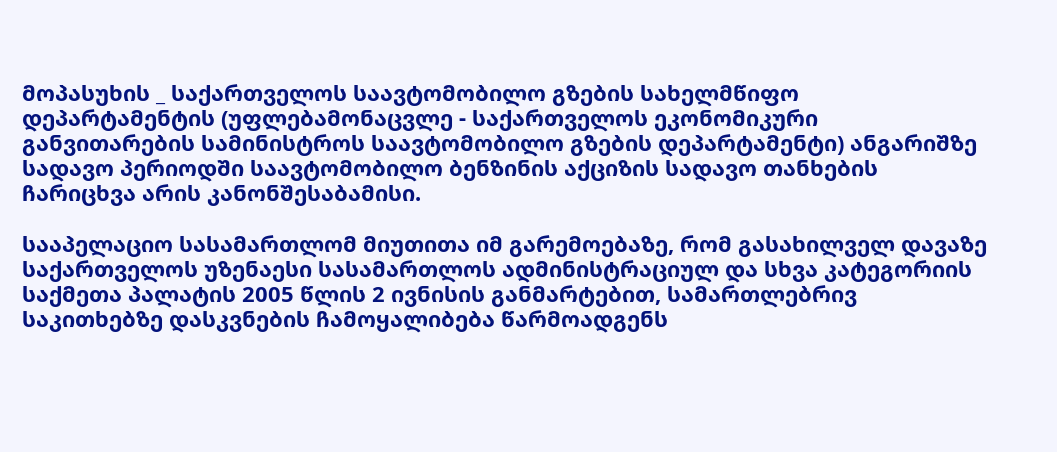მოპასუხის _ საქართველოს საავტომობილო გზების სახელმწიფო დეპარტამენტის (უფლებამონაცვლე - საქართველოს ეკონომიკური განვითარების სამინისტროს საავტომობილო გზების დეპარტამენტი) ანგარიშზე სადავო პერიოდში საავტომობილო ბენზინის აქციზის სადავო თანხების ჩარიცხვა არის კანონშესაბამისი.

სააპელაციო სასამართლომ მიუთითა იმ გარემოებაზე, რომ გასახილველ დავაზე საქართველოს უზენაესი სასამართლოს ადმინისტრაციულ და სხვა კატეგორიის საქმეთა პალატის 2005 წლის 2 ივნისის განმარტებით, სამართლებრივ საკითხებზე დასკვნების ჩამოყალიბება წარმოადგენს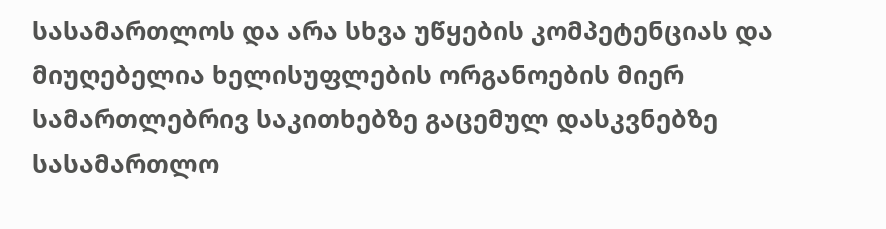სასამართლოს და არა სხვა უწყების კომპეტენციას და მიუღებელია ხელისუფლების ორგანოების მიერ სამართლებრივ საკითხებზე გაცემულ დასკვნებზე სასამართლო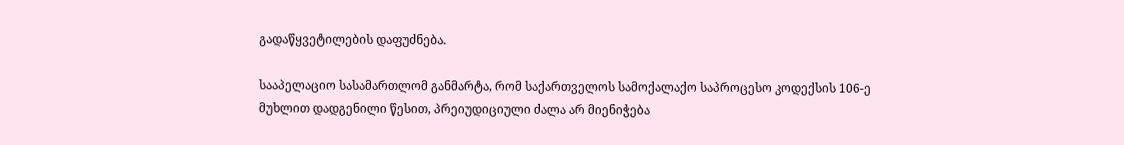გადაწყვეტილების დაფუძნება.

სააპელაციო სასამართლომ განმარტა, რომ საქართველოს სამოქალაქო საპროცესო კოდექსის 106-ე მუხლით დადგენილი წესით, პრეიუდიციული ძალა არ მიენიჭება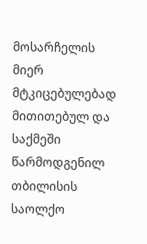მოსარჩელის მიერ მტკიცებულებად მითითებულ და საქმეში წარმოდგენილ თბილისის საოლქო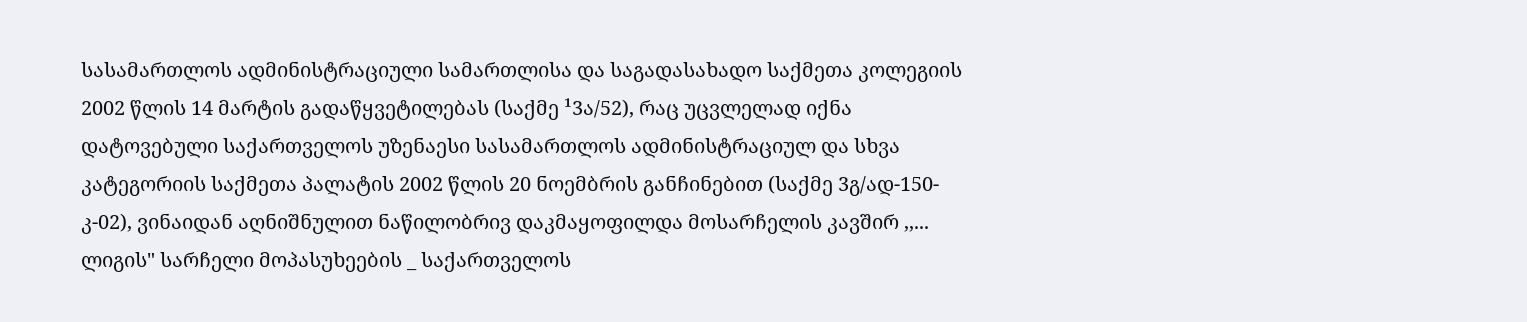სასამართლოს ადმინისტრაციული სამართლისა და საგადასახადო საქმეთა კოლეგიის 2002 წლის 14 მარტის გადაწყვეტილებას (საქმე ¹3ა/52), რაც უცვლელად იქნა დატოვებული საქართველოს უზენაესი სასამართლოს ადმინისტრაციულ და სხვა კატეგორიის საქმეთა პალატის 2002 წლის 20 ნოემბრის განჩინებით (საქმე 3გ/ად-150-კ-02), ვინაიდან აღნიშნულით ნაწილობრივ დაკმაყოფილდა მოსარჩელის კავშირ ,,... ლიგის" სარჩელი მოპასუხეების _ საქართველოს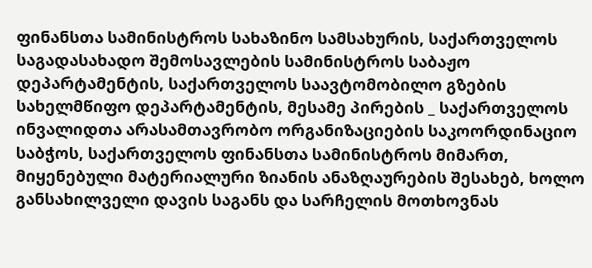ფინანსთა სამინისტროს სახაზინო სამსახურის, საქართველოს საგადასახადო შემოსავლების სამინისტროს საბაჟო დეპარტამენტის, საქართველოს საავტომობილო გზების სახელმწიფო დეპარტამენტის, მესამე პირების _ საქართველოს ინვალიდთა არასამთავრობო ორგანიზაციების საკოორდინაციო საბჭოს, საქართველოს ფინანსთა სამინისტროს მიმართ, მიყენებული მატერიალური ზიანის ანაზღაურების შესახებ, ხოლო განსახილველი დავის საგანს და სარჩელის მოთხოვნას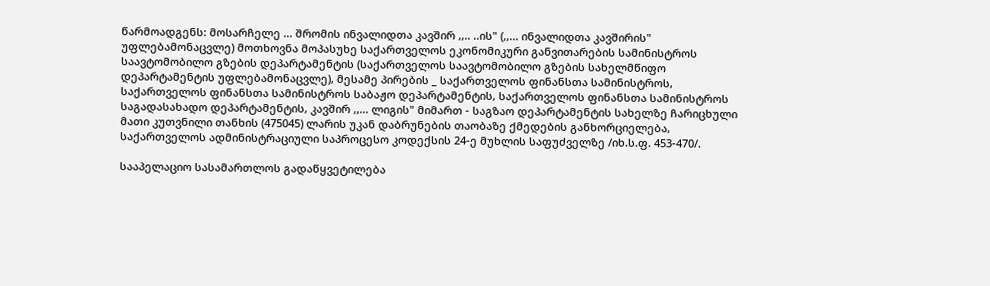წარმოადგენს: მოსარჩელე ... შრომის ინვალიდთა კავშირ ,,.. ..ის" (,,... ინვალიდთა კავშირის" უფლებამონაცვლე) მოთხოვნა მოპასუხე საქართველოს ეკონომიკური განვითარების სამინისტროს საავტომობილო გზების დეპარტამენტის (საქართველოს საავტომობილო გზების სახელმწიფო დეპარტამენტის უფლებამონაცვლე), მესამე პირების _ საქართველოს ფინანსთა სამინისტროს, საქართველოს ფინანსთა სამინისტროს საბაჟო დეპარტამენტის, საქართველოს ფინანსთა სამინისტროს საგადასახადო დეპარტამენტის, კავშირ ,,... ლიგის" მიმართ - საგზაო დეპარტამენტის სახელზე ჩარიცხული მათი კუთვნილი თანხის (475045) ლარის უკან დაბრუნების თაობაზე ქმედების განხორციელება, საქართველოს ადმინისტრაციული საპროცესო კოდექსის 24-ე მუხლის საფუძველზე /იხ.ს.ფ. 453-470/.

სააპელაციო სასამართლოს გადაწყვეტილება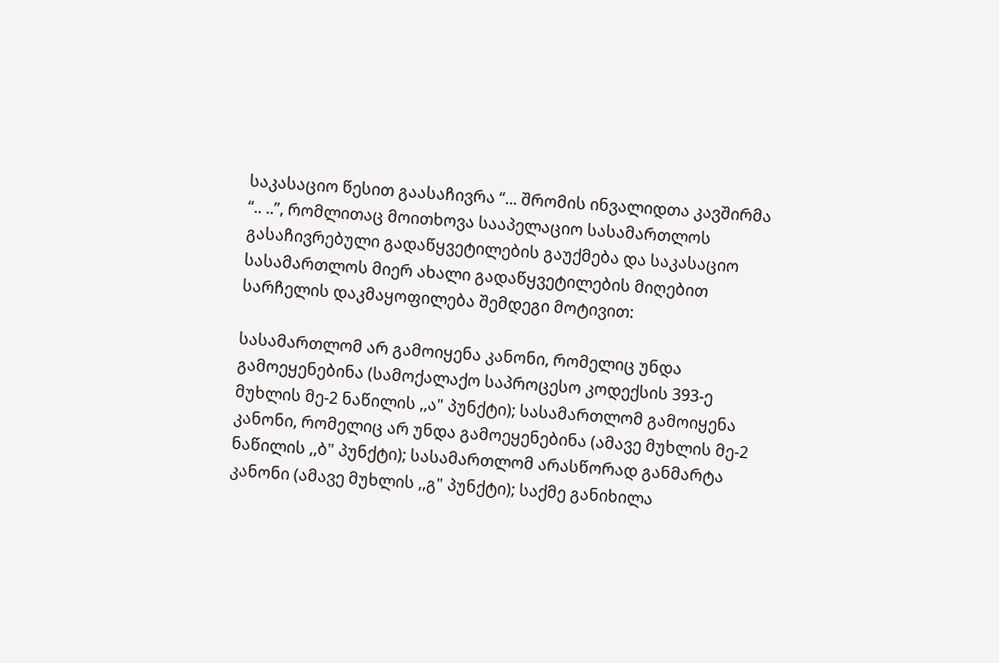საკასაციო წესით გაასაჩივრა “... შრომის ინვალიდთა კავშირმა “.. ..”, რომლითაც მოითხოვა სააპელაციო სასამართლოს გასაჩივრებული გადაწყვეტილების გაუქმება და საკასაციო სასამართლოს მიერ ახალი გადაწყვეტილების მიღებით სარჩელის დაკმაყოფილება შემდეგი მოტივით:

სასამართლომ არ გამოიყენა კანონი, რომელიც უნდა გამოეყენებინა (სამოქალაქო საპროცესო კოდექსის 393-ე მუხლის მე-2 ნაწილის ,,ა" პუნქტი); სასამართლომ გამოიყენა კანონი, რომელიც არ უნდა გამოეყენებინა (ამავე მუხლის მე-2 ნაწილის ,,ბ" პუნქტი); სასამართლომ არასწორად განმარტა კანონი (ამავე მუხლის ,,გ" პუნქტი); საქმე განიხილა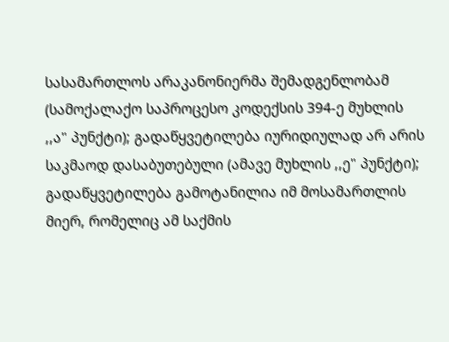სასამართლოს არაკანონიერმა შემადგენლობამ (სამოქალაქო საპროცესო კოდექსის 394-ე მუხლის ,,ა" პუნქტი); გადაწყვეტილება იურიდიულად არ არის საკმაოდ დასაბუთებული (ამავე მუხლის ,,ე" პუნქტი); გადაწყვეტილება გამოტანილია იმ მოსამართლის მიერ, რომელიც ამ საქმის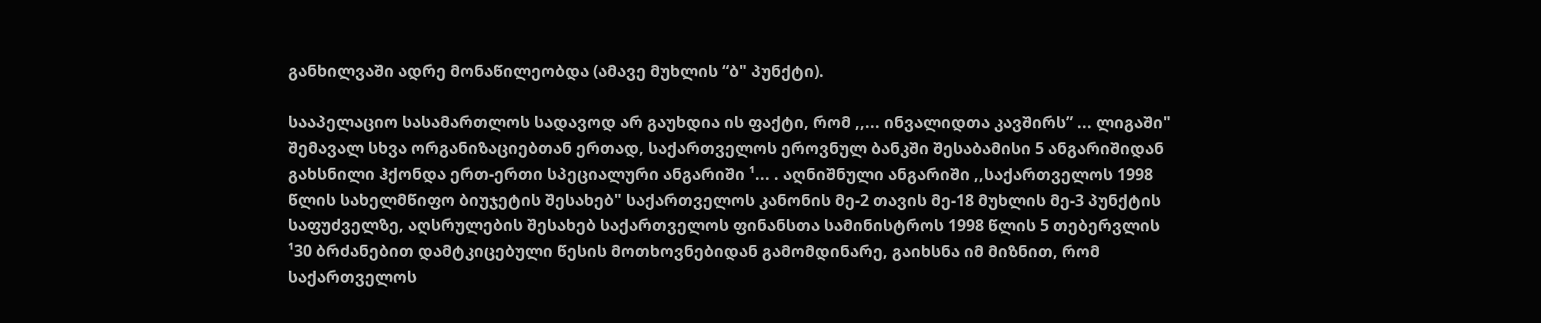განხილვაში ადრე მონაწილეობდა (ამავე მუხლის “ბ" პუნქტი).

სააპელაციო სასამართლოს სადავოდ არ გაუხდია ის ფაქტი, რომ ,,... ინვალიდთა კავშირს” ... ლიგაში" შემავალ სხვა ორგანიზაციებთან ერთად, საქართველოს ეროვნულ ბანკში შესაბამისი 5 ანგარიშიდან გახსნილი ჰქონდა ერთ-ერთი სპეციალური ანგარიში ¹... . აღნიშნული ანგარიში ,,საქართველოს 1998 წლის სახელმწიფო ბიუჯეტის შესახებ" საქართველოს კანონის მე-2 თავის მე-18 მუხლის მე-3 პუნქტის საფუძველზე, აღსრულების შესახებ საქართველოს ფინანსთა სამინისტროს 1998 წლის 5 თებერვლის ¹30 ბრძანებით დამტკიცებული წესის მოთხოვნებიდან გამომდინარე, გაიხსნა იმ მიზნით, რომ საქართველოს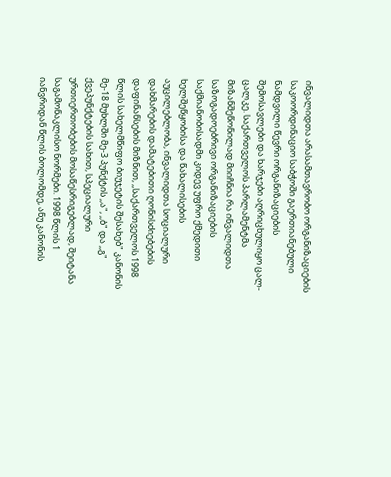ინვალიდთა არასამთავრობო ორგანიზაციების საკოორდინაციო საბჭოში გაერთიანებული ნამდვილი წევრი ორგანიზაციების შემოსავლები და ხარჯები აღრიცხულიყო ცალ-ცალკე. საქართველოს პარლამენტმა მიზანშეწონილად მიიჩნია რა ინვალიდთა საზოგადოებრივი ორგანიზაციების საქმიანობისადმი კიდევ უფრო ქმედითი ხელშეწყობისა და წახალისების აუცილებლობა, ინვალიდთა სოციალური დახმარების დამატებითი ღონისძიებების დაფინანსების მიზნით, ,,საქართველოს 1998 წლის სახელმწიფო ბიუჯეტის შესახებ" კანონის მე-18 მუხლში მე-3 პუნქტის ,,ა", ,,ბ" და ,,გ" ქვეპუნქტების სახით, სპეციალური ურთიერთობების მოსაწესრიგებლად, შეიტანა საგამონაკლისო ნორმები. 1998 წლის 1 იანვრიდან წლის ბოლომდე, ანუ კანონის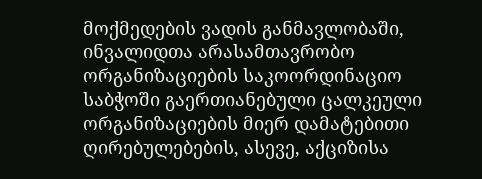მოქმედების ვადის განმავლობაში, ინვალიდთა არასამთავრობო ორგანიზაციების საკოორდინაციო საბჭოში გაერთიანებული ცალკეული ორგანიზაციების მიერ დამატებითი ღირებულებების, ასევე, აქციზისა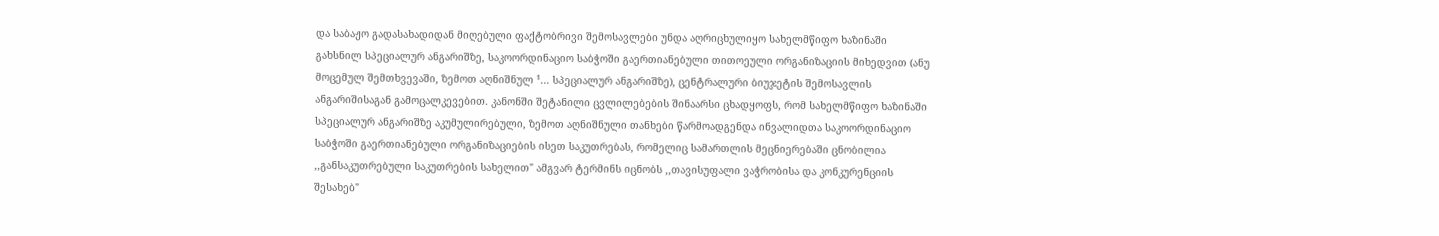და საბაჟო გადასახადიდან მიღებული ფაქტობრივი შემოსავლები უნდა აღრიცხულიყო სახელმწიფო ხაზინაში გახსნილ სპეციალურ ანგარიშზე, საკოორდინაციო საბჭოში გაერთიანებული თითოეული ორგანიზაციის მიხედვით (ანუ მოცემულ შემთხვევაში, ზემოთ აღნიშნულ ¹... სპეციალურ ანგარიშზე), ცენტრალური ბიუჯეტის შემოსავლის ანგარიშისაგან გამოცალკევებით. კანონში შეტანილი ცვლილებების შინაარსი ცხადყოფს, რომ სახელმწიფო ხაზინაში სპეციალურ ანგარიშზე აკუმულირებული, ზემოთ აღნიშნული თანხები წარმოადგენდა ინვალიდთა საკოორდინაციო საბჭოში გაერთიანებული ორგანიზაციების ისეთ საკუთრებას, რომელიც სამართლის მეცნიერებაში ცნობილია ,,განსაკუთრებული საკუთრების სახელით" ამგვარ ტერმინს იცნობს ,,თავისუფალი ვაჭრობისა და კონკურენციის შესახებ"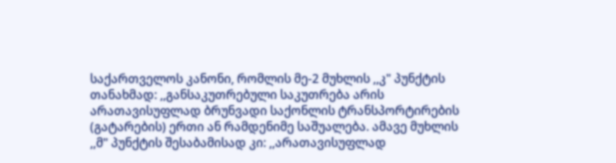საქართველოს კანონი, რომლის მე-2 მუხლის ,,კ" პუნქტის თანახმად: ,,განსაკუთრებული საკუთრება არის არათავისუფლად ბრუნვადი საქონლის ტრანსპორტირების (გატარების) ერთი ან რამდენიმე საშუალება. ამავე მუხლის ,,მ" პუნქტის შესაბამისად კი: ,,არათავისუფლად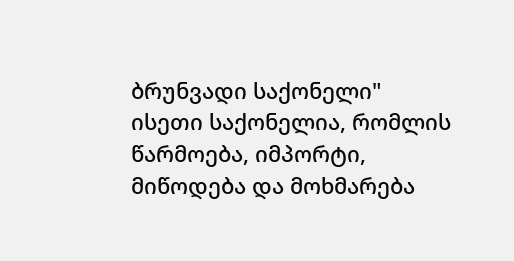ბრუნვადი საქონელი" ისეთი საქონელია, რომლის წარმოება, იმპორტი, მიწოდება და მოხმარება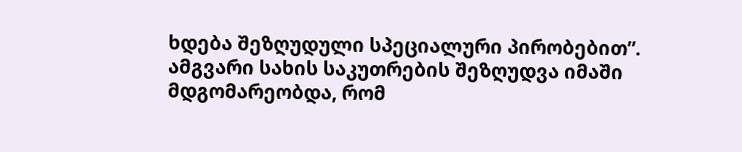ხდება შეზღუდული სპეციალური პირობებით”. ამგვარი სახის საკუთრების შეზღუდვა იმაში მდგომარეობდა, რომ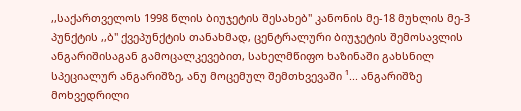,,საქართველოს 1998 წლის ბიუჯეტის შესახებ" კანონის მე-18 მუხლის მე-3 პუნქტის ,,ბ" ქვეპუნქტის თანახმად, ცენტრალური ბიუჯეტის შემოსავლის ანგარიშისაგან გამოცალკევებით, სახელმწიფო ხაზინაში გახსნილ სპეციალურ ანგარიშზე, ანუ მოცემულ შემთხვევაში ¹... ანგარიშზე მოხვედრილი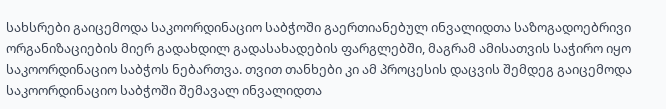სახსრები გაიცემოდა საკოორდინაციო საბჭოში გაერთიანებულ ინვალიდთა საზოგადოებრივი ორგანიზაციების მიერ გადახდილ გადასახადების ფარგლებში, მაგრამ ამისათვის საჭირო იყო საკოორდინაციო საბჭოს ნებართვა. თვით თანხები კი ამ პროცესის დაცვის შემდეგ გაიცემოდა საკოორდინაციო საბჭოში შემავალ ინვალიდთა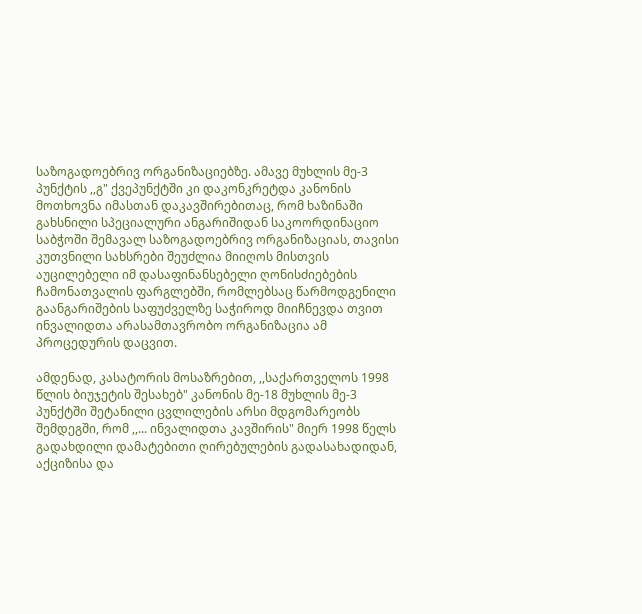საზოგადოებრივ ორგანიზაციებზე. ამავე მუხლის მე-3 პუნქტის ,,გ" ქვეპუნქტში კი დაკონკრეტდა კანონის მოთხოვნა იმასთან დაკავშირებითაც, რომ ხაზინაში გახსნილი სპეციალური ანგარიშიდან საკოორდინაციო საბჭოში შემავალ საზოგადოებრივ ორგანიზაციას, თავისი კუთვნილი სახსრები შეუძლია მიიღოს მისთვის აუცილებელი იმ დასაფინანსებელი ღონისძიებების ჩამონათვალის ფარგლებში, რომლებსაც წარმოდგენილი გაანგარიშების საფუძველზე საჭიროდ მიიჩნევდა თვით ინვალიდთა არასამთავრობო ორგანიზაცია ამ პროცედურის დაცვით.

ამდენად, კასატორის მოსაზრებით, ,,საქართველოს 1998 წლის ბიუჯეტის შესახებ" კანონის მე-18 მუხლის მე-3 პუნქტში შეტანილი ცვლილების არსი მდგომარეობს შემდეგში, რომ ,,... ინვალიდთა კავშირის" მიერ 1998 წელს გადახდილი დამატებითი ღირებულების გადასახადიდან, აქციზისა და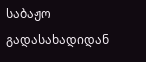საბაჟო გადასახადიდან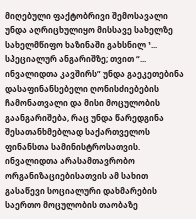მიღებული ფაქტობრივი შემოსავალი უნდა აღრიცხულიყო მისსავე სახელზე სახელმწიფო ხაზინაში გახსნილ ¹... სპეციალურ ანგარიშზე; თვით “... ინვალიდთა კავშირს” უნდა გაეკეთებინა დასაფინანსებელი ღონისძიებების ჩამონათვალი და მისი მოცულობის გაანგარიშება, რაც უნდა წარედგინა შესათანხმებლად საქართველოს ფინანსთა სამინისტროსათვის. ინვალიდთა არასამთავრობო ორგანიზაციებისათვის ამ სახით გასაწევი სოციალური დახმარების საერთო მოცულობის თაობაზე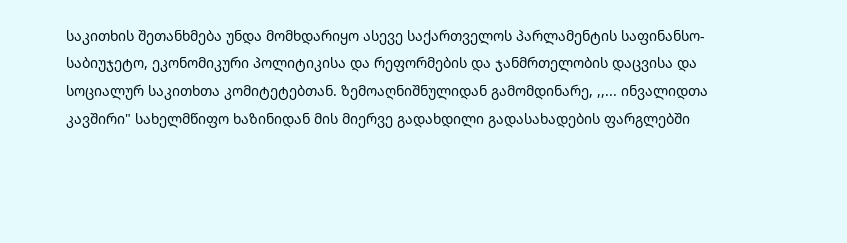საკითხის შეთანხმება უნდა მომხდარიყო ასევე საქართველოს პარლამენტის საფინანსო-საბიუჯეტო, ეკონომიკური პოლიტიკისა და რეფორმების და ჯანმრთელობის დაცვისა და სოციალურ საკითხთა კომიტეტებთან. ზემოაღნიშნულიდან გამომდინარე, ,,... ინვალიდთა კავშირი" სახელმწიფო ხაზინიდან მის მიერვე გადახდილი გადასახადების ფარგლებში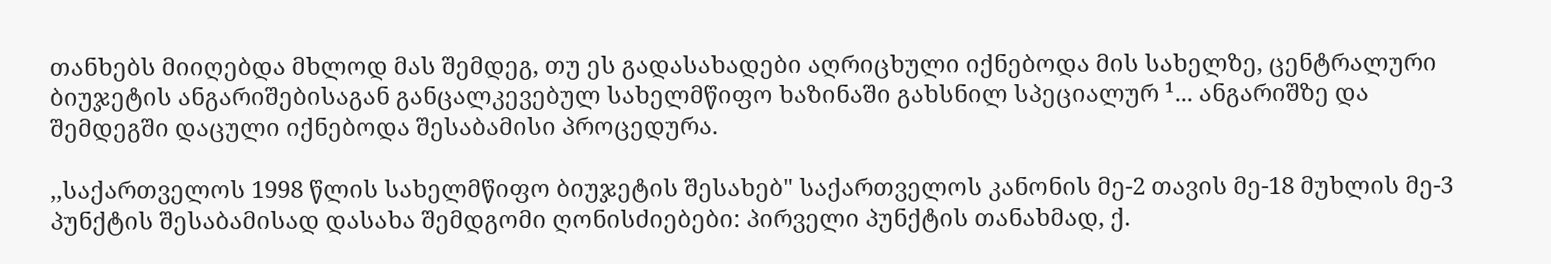თანხებს მიიღებდა მხლოდ მას შემდეგ, თუ ეს გადასახადები აღრიცხული იქნებოდა მის სახელზე, ცენტრალური ბიუჯეტის ანგარიშებისაგან განცალკევებულ სახელმწიფო ხაზინაში გახსნილ სპეციალურ ¹... ანგარიშზე და შემდეგში დაცული იქნებოდა შესაბამისი პროცედურა.

,,საქართველოს 1998 წლის სახელმწიფო ბიუჯეტის შესახებ" საქართველოს კანონის მე-2 თავის მე-18 მუხლის მე-3 პუნქტის შესაბამისად დასახა შემდგომი ღონისძიებები: პირველი პუნქტის თანახმად, ქ.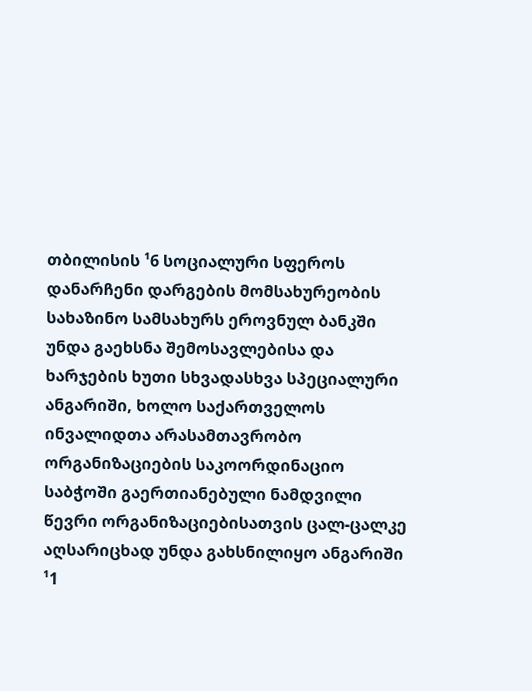თბილისის ¹6 სოციალური სფეროს დანარჩენი დარგების მომსახურეობის სახაზინო სამსახურს ეროვნულ ბანკში უნდა გაეხსნა შემოსავლებისა და ხარჯების ხუთი სხვადასხვა სპეციალური ანგარიში, ხოლო საქართველოს ინვალიდთა არასამთავრობო ორგანიზაციების საკოორდინაციო საბჭოში გაერთიანებული ნამდვილი წევრი ორგანიზაციებისათვის ცალ-ცალკე აღსარიცხად უნდა გახსნილიყო ანგარიში ¹1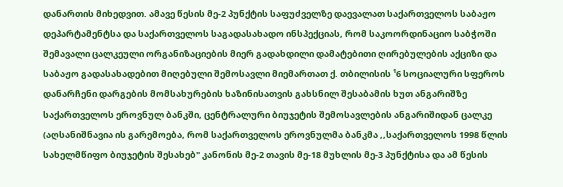დანართის მიხედვით. ამავე წესის მე-2 პუნქტის საფუძველზე დაევალათ საქართველოს საბაჟო დეპარტამენტსა და საქართველოს საგადასახადო ინსპექციას, რომ საკოორდინაციო საბჭოში შემავალი ცალკეული ორგანიზაციების მიერ გადახდილი დამატებითი ღირებულების აქციზი და საბაჟო გადასახადებით მიღებული შემოსავლი მიემართათ ქ. თბილისის ¹6 სოციალური სფეროს დანარჩენი დარგების მომსახურების ხაზინისათვის გახსნილ შესაბამის ხუთ ანგარიშზე საქართველოს ეროვნულ ბანკში, ცენტრალური ბიუჯეტის შემოსავლების ანგარიშიდან ცალკე (აღსანიშნავია ის გარემოება, რომ საქართველოს ეროვნულმა ბანკმა ,,საქართველოს 1998 წლის სახელმწიფო ბიუჯეტის შესახებ" კანონის მე-2 თავის მე-18 მუხლის მე-3 პუნქტისა და ამ წესის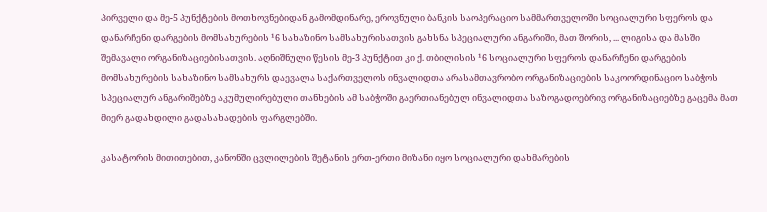პირველი და მე-5 პუნქტების მოთხოვნებიდან გამომდინარე, ეროვნული ბანკის საოპერაციო სამმართველოში სოციალური სფეროს და დანარჩენი დარგების მომსახურების ¹6 სახაზინო სამსახურისათვის გახსნა სპეციალური ანგარიში, მათ შორის, ... ლიგისა და მასში შემავალი ორგანიზაციებისათვის. აღნიშნული წესის მე-3 პუნქტით კი ქ. თბილისის ¹6 სოციალური სფეროს დანარჩენი დარგების მომსახურების სახაზინო სამსახურს დაევალა საქართველოს ინვალიდთა არასამთავრობო ორგანიზაციების საკოორდინაციო საბჭოს სპეციალურ ანგარიშებზე აკუმულირებული თანხების ამ საბჭოში გაერთიანებულ ინვალიდთა საზოგადოებრივ ორგანიზაციებზე გაცემა მათ მიერ გადახდილი გადასახადების ფარგლებში.

კასატორის მითითებით, კანონში ცვლილების შეტანის ერთ-ერთი მიზანი იყო სოციალური დახმარების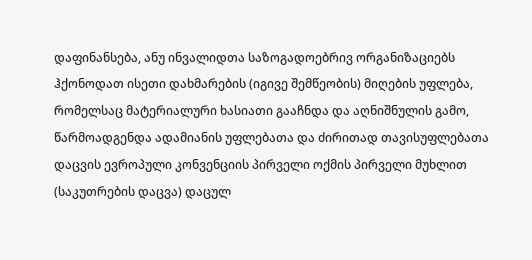დაფინანსება, ანუ ინვალიდთა საზოგადოებრივ ორგანიზაციებს ჰქონოდათ ისეთი დახმარების (იგივე შემწეობის) მიღების უფლება, რომელსაც მატერიალური ხასიათი გააჩნდა და აღნიშნულის გამო, წარმოადგენდა ადამიანის უფლებათა და ძირითად თავისუფლებათა დაცვის ევროპული კონვენციის პირველი ოქმის პირველი მუხლით (საკუთრების დაცვა) დაცულ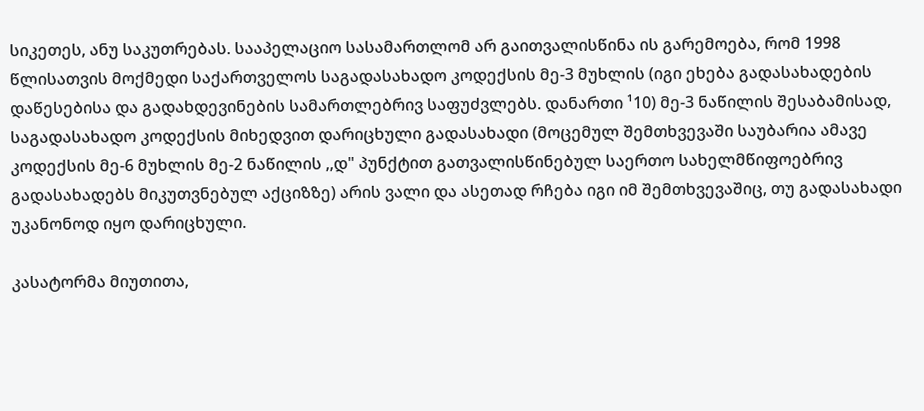სიკეთეს, ანუ საკუთრებას. სააპელაციო სასამართლომ არ გაითვალისწინა ის გარემოება, რომ 1998 წლისათვის მოქმედი საქართველოს საგადასახადო კოდექსის მე-3 მუხლის (იგი ეხება გადასახადების დაწესებისა და გადახდევინების სამართლებრივ საფუძვლებს. დანართი ¹10) მე-3 ნაწილის შესაბამისად, საგადასახადო კოდექსის მიხედვით დარიცხული გადასახადი (მოცემულ შემთხვევაში საუბარია ამავე კოდექსის მე-6 მუხლის მე-2 ნაწილის ,,დ" პუნქტით გათვალისწინებულ საერთო სახელმწიფოებრივ გადასახადებს მიკუთვნებულ აქციზზე) არის ვალი და ასეთად რჩება იგი იმ შემთხვევაშიც, თუ გადასახადი უკანონოდ იყო დარიცხული.

კასატორმა მიუთითა,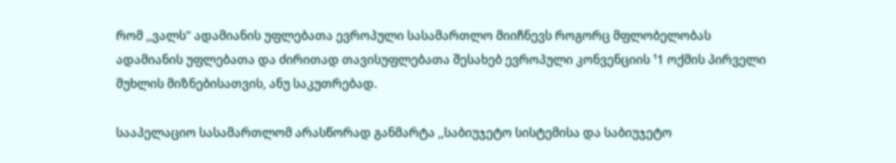რომ ,,ვალს" ადამიანის უფლებათა ევროპული სასამართლო მიიჩნევს როგორც მფლობელობას ადამიანის უფლებათა და ძირითად თავისუფლებათა შესახებ ევროპული კონვენციის ¹1 ოქმის პირველი მუხლის მიზნებისათვის, ანუ საკუთრებად.

სააპელაციო სასამართლომ არასწორად განმარტა ,,საბიუჯეტო სისტემისა და საბიუჯეტო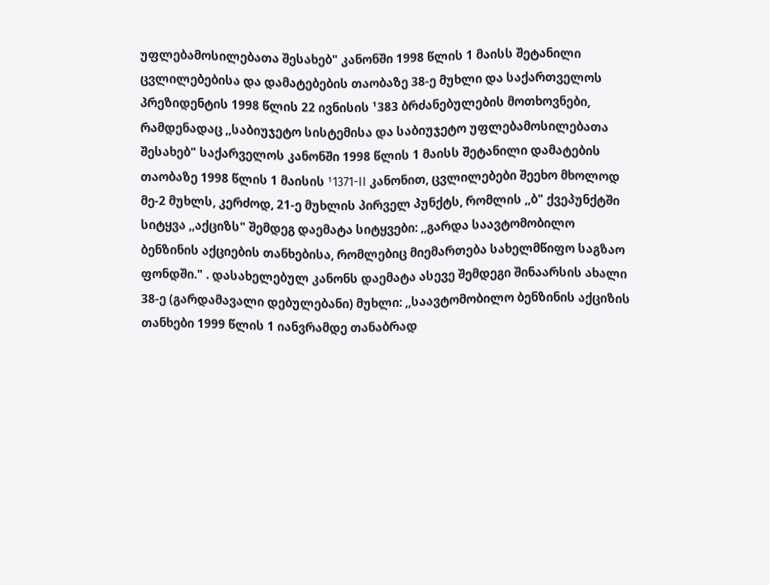უფლებამოსილებათა შესახებ" კანონში 1998 წლის 1 მაისს შეტანილი ცვლილებებისა და დამატებების თაობაზე 38-ე მუხლი და საქართველოს პრეზიდენტის 1998 წლის 22 ივნისის ¹383 ბრძანებულების მოთხოვნები, რამდენადაც ,,საბიუჯეტო სისტემისა და საბიუჯეტო უფლებამოსილებათა შესახებ" საქარველოს კანონში 1998 წლის 1 მაისს შეტანილი დამატების თაობაზე 1998 წლის 1 მაისის ¹1371-II კანონით, ცვლილებები შეეხო მხოლოდ მე-2 მუხლს, კერძოდ, 21-ე მუხლის პირველ პუნქტს, რომლის ,,ბ" ქვეპუნქტში სიტყვა ,,აქციზს" შემდეგ დაემატა სიტყვები: ,,გარდა საავტომობილო ბენზინის აქციების თანხებისა, რომლებიც მიემართება სახელმწიფო საგზაო ფონდში." . დასახელებულ კანონს დაემატა ასევე შემდეგი შინაარსის ახალი 38-ე (გარდამავალი დებულებანი) მუხლი: ,,საავტომობილო ბენზინის აქციზის თანხები 1999 წლის 1 იანვრამდე თანაბრად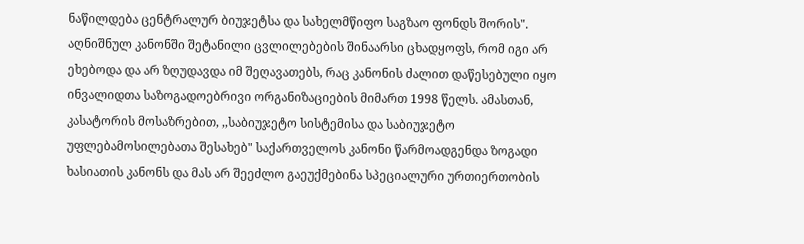ნაწილდება ცენტრალურ ბიუჯეტსა და სახელმწიფო საგზაო ფონდს შორის". აღნიშნულ კანონში შეტანილი ცვლილებების შინაარსი ცხადყოფს, რომ იგი არ ეხებოდა და არ ზღუდავდა იმ შეღავათებს, რაც კანონის ძალით დაწესებული იყო ინვალიდთა საზოგადოებრივი ორგანიზაციების მიმართ 1998 წელს. ამასთან, კასატორის მოსაზრებით, ,,საბიუჯეტო სისტემისა და საბიუჯეტო უფლებამოსილებათა შესახებ" საქართველოს კანონი წარმოადგენდა ზოგადი ხასიათის კანონს და მას არ შეეძლო გაეუქმებინა სპეციალური ურთიერთობის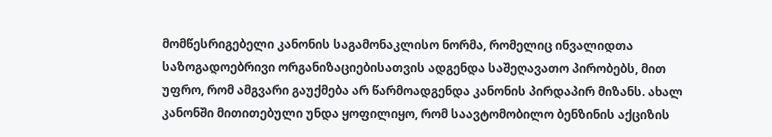მომწესრიგებელი კანონის საგამონაკლისო ნორმა, რომელიც ინვალიდთა საზოგადოებრივი ორგანიზაციებისათვის ადგენდა საშეღავათო პირობებს, მით უფრო, რომ ამგვარი გაუქმება არ წარმოადგენდა კანონის პირდაპირ მიზანს. ახალ კანონში მითითებული უნდა ყოფილიყო, რომ საავტომობილო ბენზინის აქციზის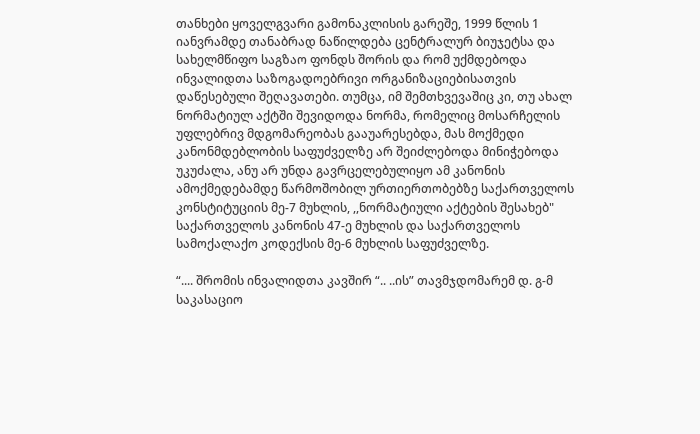თანხები ყოველგვარი გამონაკლისის გარეშე, 1999 წლის 1 იანვრამდე თანაბრად ნაწილდება ცენტრალურ ბიუჯეტსა და სახელმწიფო საგზაო ფონდს შორის და რომ უქმდებოდა ინვალიდთა საზოგადოებრივი ორგანიზაციებისათვის დაწესებული შეღავათები. თუმცა, იმ შემთხვევაშიც კი, თუ ახალ ნორმატიულ აქტში შევიდოდა ნორმა, რომელიც მოსარჩელის უფლებრივ მდგომარეობას გააუარესებდა, მას მოქმედი კანონმდებლობის საფუძველზე არ შეიძლებოდა მინიჭებოდა უკუძალა, ანუ არ უნდა გავრცელებულიყო ამ კანონის ამოქმედებამდე წარმოშობილ ურთიერთობებზე საქართველოს კონსტიტუციის მე-7 მუხლის, ,,ნორმატიული აქტების შესახებ" საქართველოს კანონის 47-ე მუხლის და საქართველოს სამოქალაქო კოდექსის მე-6 მუხლის საფუძველზე.

“.... შრომის ინვალიდთა კავშირ “.. ..ის” თავმჯდომარემ დ. გ-მ საკასაციო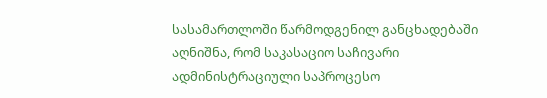სასამართლოში წარმოდგენილ განცხადებაში აღნიშნა, რომ საკასაციო საჩივარი ადმინისტრაციული საპროცესო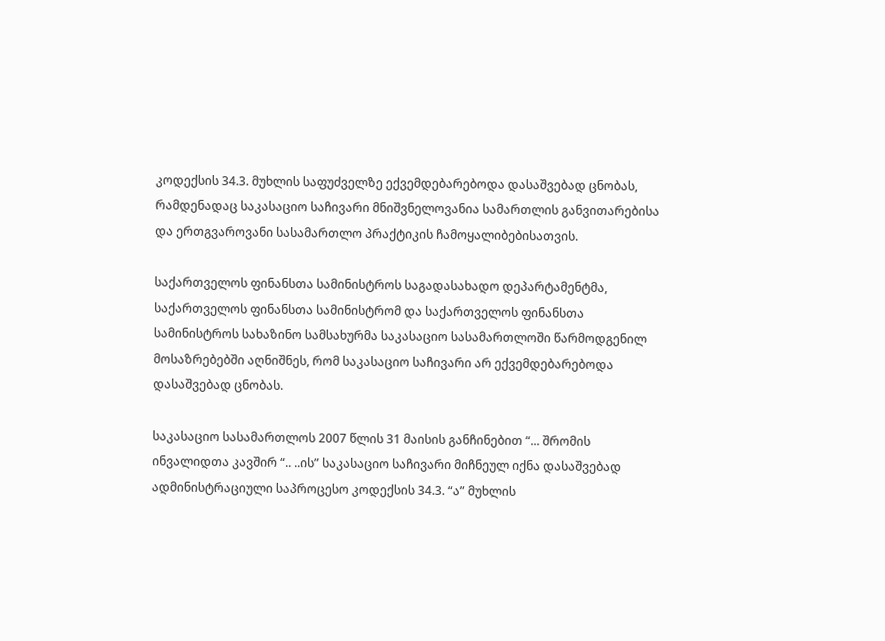კოდექსის 34.3. მუხლის საფუძველზე ექვემდებარებოდა დასაშვებად ცნობას, რამდენადაც საკასაციო საჩივარი მნიშვნელოვანია სამართლის განვითარებისა და ერთგვაროვანი სასამართლო პრაქტიკის ჩამოყალიბებისათვის.

საქართველოს ფინანსთა სამინისტროს საგადასახადო დეპარტამენტმა, საქართველოს ფინანსთა სამინისტრომ და საქართველოს ფინანსთა სამინისტროს სახაზინო სამსახურმა საკასაციო სასამართლოში წარმოდგენილ მოსაზრებებში აღნიშნეს, რომ საკასაციო საჩივარი არ ექვემდებარებოდა დასაშვებად ცნობას.

საკასაციო სასამართლოს 2007 წლის 31 მაისის განჩინებით “... შრომის ინვალიდთა კავშირ “.. ..ის” საკასაციო საჩივარი მიჩნეულ იქნა დასაშვებად ადმინისტრაციული საპროცესო კოდექსის 34.3. “ა” მუხლის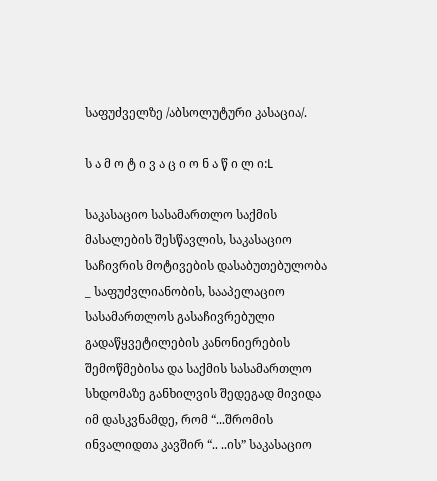საფუძველზე /აბსოლუტური კასაცია/.

ს ა მ ო ტ ი ვ ა ც ი ო ნ ა წ ი ლ ი:L

საკასაციო სასამართლო საქმის მასალების შესწავლის, საკასაციო საჩივრის მოტივების დასაბუთებულობა _ საფუძვლიანობის, სააპელაციო სასამართლოს გასაჩივრებული გადაწყვეტილების კანონიერების შემოწმებისა და საქმის სასამართლო სხდომაზე განხილვის შედეგად მივიდა იმ დასკვნამდე, რომ “...შრომის ინვალიდთა კავშირ “.. ..ის” საკასაციო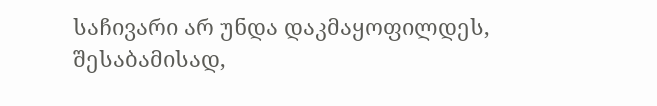საჩივარი არ უნდა დაკმაყოფილდეს, შესაბამისად,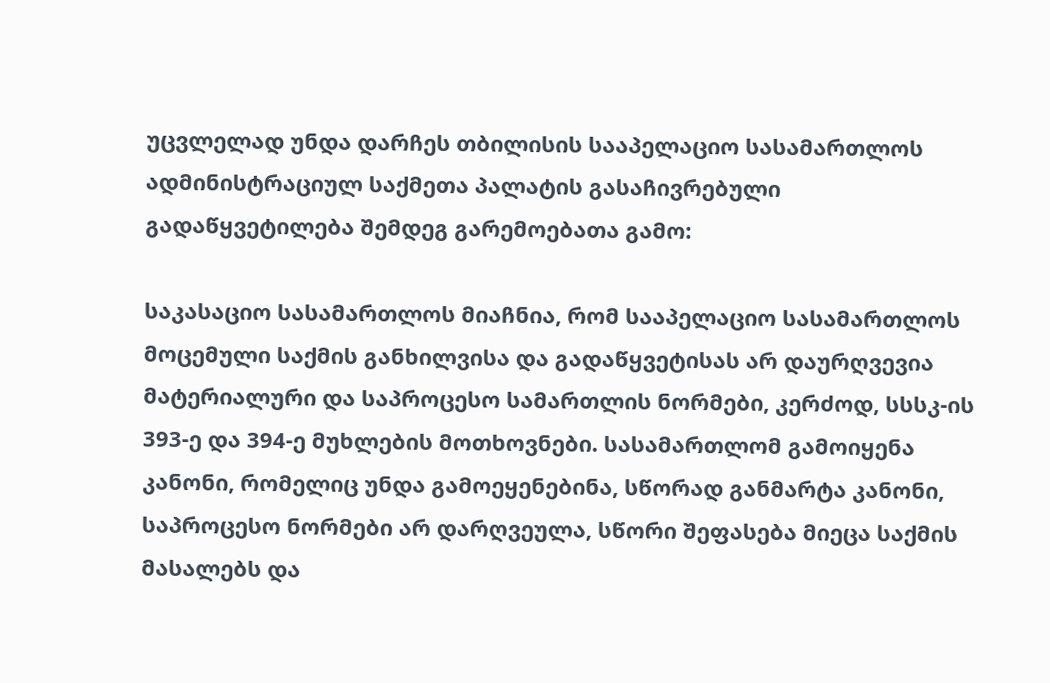უცვლელად უნდა დარჩეს თბილისის სააპელაციო სასამართლოს ადმინისტრაციულ საქმეთა პალატის გასაჩივრებული გადაწყვეტილება შემდეგ გარემოებათა გამო:

საკასაციო სასამართლოს მიაჩნია, რომ სააპელაციო სასამართლოს მოცემული საქმის განხილვისა და გადაწყვეტისას არ დაურღვევია მატერიალური და საპროცესო სამართლის ნორმები, კერძოდ, სსსკ-ის 393-ე და 394-ე მუხლების მოთხოვნები. სასამართლომ გამოიყენა კანონი, რომელიც უნდა გამოეყენებინა, სწორად განმარტა კანონი, საპროცესო ნორმები არ დარღვეულა, სწორი შეფასება მიეცა საქმის მასალებს და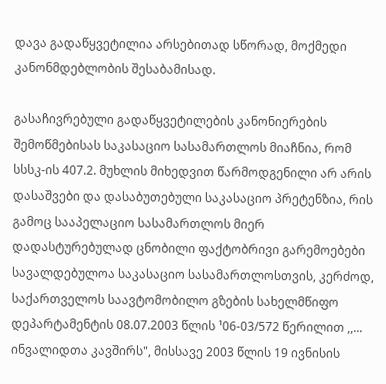დავა გადაწყვეტილია არსებითად სწორად, მოქმედი კანონმდებლობის შესაბამისად.

გასაჩივრებული გადაწყვეტილების კანონიერების შემოწმებისას საკასაციო სასამართლოს მიაჩნია, რომ სსსკ-ის 407.2. მუხლის მიხედვით წარმოდგენილი არ არის დასაშვები და დასაბუთებული საკასაციო პრეტენზია, რის გამოც სააპელაციო სასამართლოს მიერ დადასტურებულად ცნობილი ფაქტობრივი გარემოებები სავალდებულოა საკასაციო სასამართლოსთვის, კერძოდ, საქართველოს საავტომობილო გზების სახელმწიფო დეპარტამენტის 08.07.2003 წლის ¹06-03/572 წერილით ,,... ინვალიდთა კავშირს", მისსავე 2003 წლის 19 ივნისის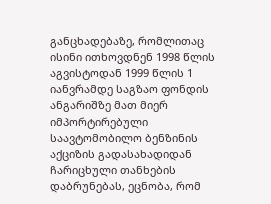განცხადებაზე, რომლითაც ისინი ითხოვდნენ 1998 წლის აგვისტოდან 1999 წლის 1 იანვრამდე საგზაო ფონდის ანგარიშზე მათ მიერ იმპორტირებული საავტომობილო ბენზინის აქციზის გადასახადიდან ჩარიცხული თანხების დაბრუნებას, ეცნობა, რომ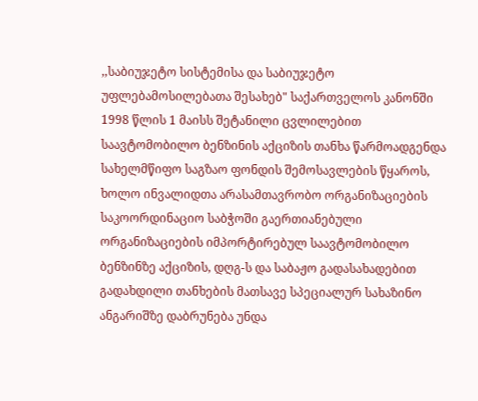,,საბიუჯეტო სისტემისა და საბიუჯეტო უფლებამოსილებათა შესახებ" საქართველოს კანონში 1998 წლის 1 მაისს შეტანილი ცვლილებით საავტომობილო ბენზინის აქციზის თანხა წარმოადგენდა სახელმწიფო საგზაო ფონდის შემოსავლების წყაროს, ხოლო ინვალიდთა არასამთავრობო ორგანიზაციების საკოორდინაციო საბჭოში გაერთიანებული ორგანიზაციების იმპორტირებულ საავტომობილო ბენზინზე აქციზის, დღგ-ს და საბაჟო გადასახადებით გადახდილი თანხების მათსავე სპეციალურ სახაზინო ანგარიშზე დაბრუნება უნდა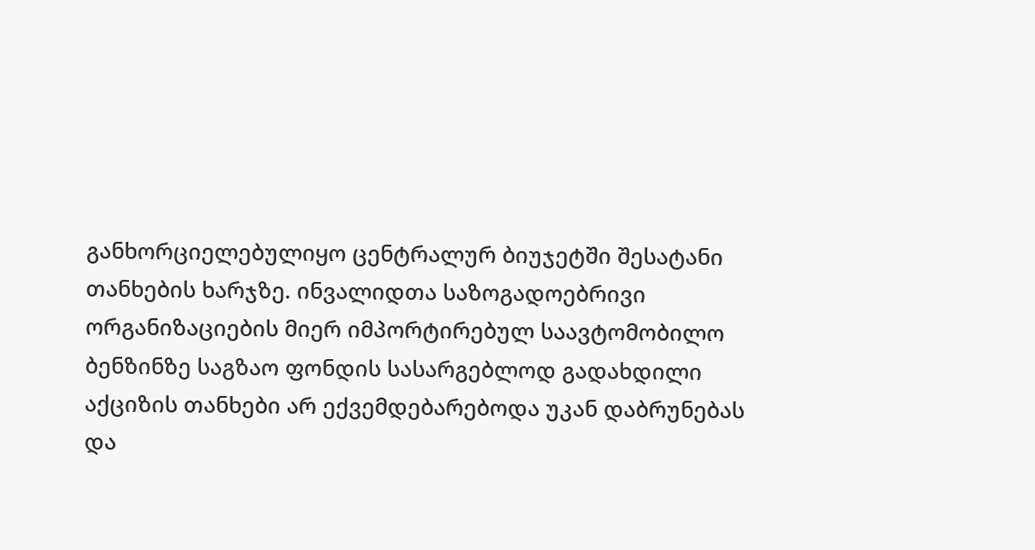განხორციელებულიყო ცენტრალურ ბიუჯეტში შესატანი თანხების ხარჯზე. ინვალიდთა საზოგადოებრივი ორგანიზაციების მიერ იმპორტირებულ საავტომობილო ბენზინზე საგზაო ფონდის სასარგებლოდ გადახდილი აქციზის თანხები არ ექვემდებარებოდა უკან დაბრუნებას და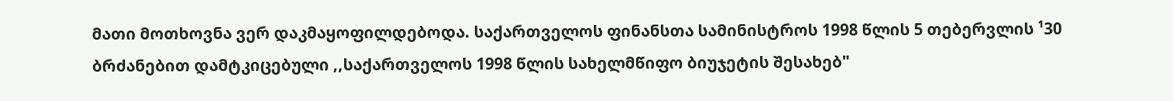მათი მოთხოვნა ვერ დაკმაყოფილდებოდა. საქართველოს ფინანსთა სამინისტროს 1998 წლის 5 თებერვლის ¹30 ბრძანებით დამტკიცებული ,,საქართველოს 1998 წლის სახელმწიფო ბიუჯეტის შესახებ"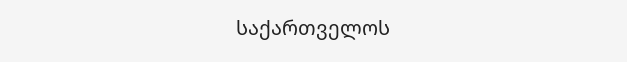საქართველოს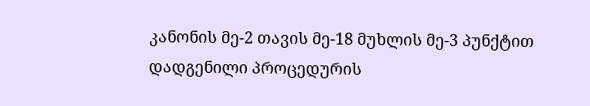კანონის მე-2 თავის მე-18 მუხლის მე-3 პუნქტით დადგენილი პროცედურის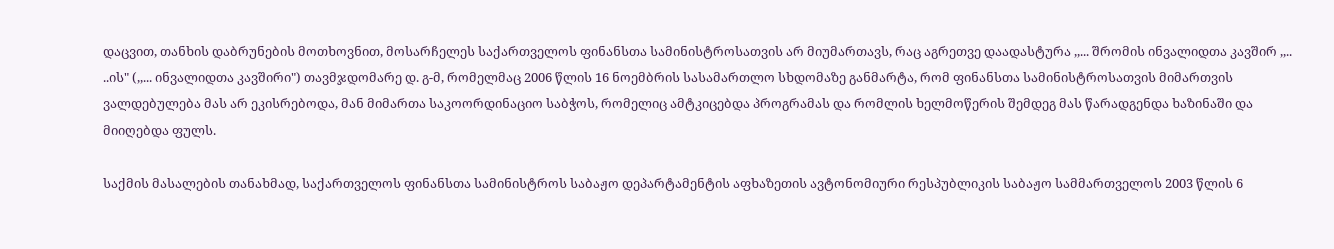დაცვით, თანხის დაბრუნების მოთხოვნით, მოსარჩელეს საქართველოს ფინანსთა სამინისტროსათვის არ მიუმართავს, რაც აგრეთვე დაადასტურა ,,... შრომის ინვალიდთა კავშირ ,,.. ..ის" (,,... ინვალიდთა კავშირი") თავმჯდომარე დ. გ-მ, რომელმაც 2006 წლის 16 ნოემბრის სასამართლო სხდომაზე განმარტა, რომ ფინანსთა სამინისტროსათვის მიმართვის ვალდებულება მას არ ეკისრებოდა, მან მიმართა საკოორდინაციო საბჭოს, რომელიც ამტკიცებდა პროგრამას და რომლის ხელმოწერის შემდეგ მას წარადგენდა ხაზინაში და მიიღებდა ფულს.

საქმის მასალების თანახმად, საქართველოს ფინანსთა სამინისტროს საბაჟო დეპარტამენტის აფხაზეთის ავტონომიური რესპუბლიკის საბაჟო სამმართველოს 2003 წლის 6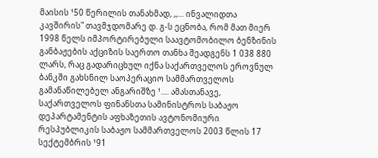მაისის ¹50 წერილის თანახმად, ,,... ინვალიდთა კავშირის" თავმჯდომარე დ. გ-ს ეცნობა, რომ მათ მიერ 1998 წელს იმპორტირებული საავტომობილო ბენზინის განბაჟების აქციზის საერთო თანხა შეადგენს 1 038 880 ლარს, რაც გადარიცხულ იქნა საქართველოს ეროვნულ ბანკში გახსნილ საოპერაციო სამმართველოს გამანაწილებელ ანგარიშზე ¹.... ამასთანავე, საქართველოს ფინანსთა სამინისტროს საბაჟო დეპარტამენტის აფხაზეთის ავტონომიური რესპუბლიკის საბაჟო სამმართველოს 2003 წლის 17 სექტემბრის ¹91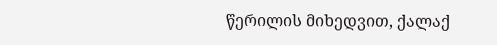წერილის მიხედვით, ქალაქ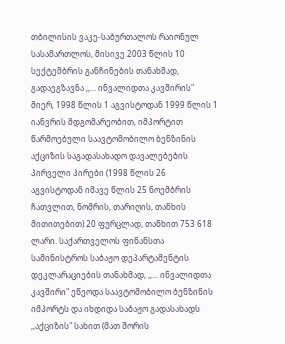თბილისის ვაკე-საბურთალოს რაიონულ სასამართლოს, მისივე 2003 წლის 10 სექტემბრის განჩინების თანახმად, გადაეგზავნა ,,... ინვალიდთა კავშირის" მიერ, 1998 წლის 1 აგვისტოდან 1999 წლის 1 იანვრის მდგომარეობით, იმპორტით წარმოებული საავტომობილო ბენზინის აქციზის საგადასახადო დავალებების პირველი პირები (1998 წლის 26 აგვისტოდან იმავე წლის 25 ნოემბრის ჩათვლით, ნომრის, თარიღის, თანხის მითითებით) 20 ფურცლად, თანხით 753 618 ლარი. საქართველოს ფინანსთა სამინისტროს საბაჟო დეპარტამენტის დეკლარაციების თანახმად, ,,... ინვალიდთა კავშირი" ეწეოდა საავტომობილო ბენზინის იმპორტს და იხდიდა საბაჟო გადასახადს ,,აქციზის" სახით (მათ შორის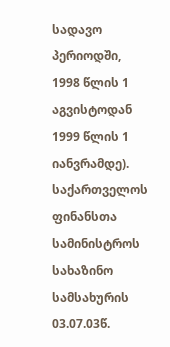სადავო პერიოდში, 1998 წლის 1 აგვისტოდან 1999 წლის 1 იანვრამდე). საქართველოს ფინანსთა სამინისტროს სახაზინო სამსახურის 03.07.03წ.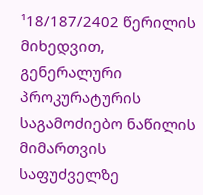¹18/187/2402 წერილის მიხედვით, გენერალური პროკურატურის საგამოძიებო ნაწილის მიმართვის საფუძველზე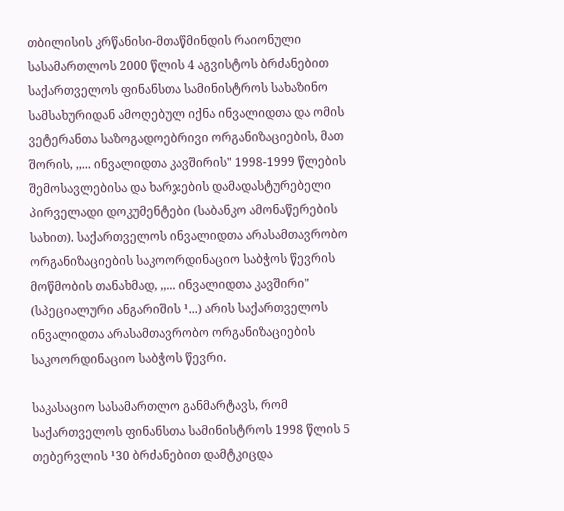თბილისის კრწანისი-მთაწმინდის რაიონული სასამართლოს 2000 წლის 4 აგვისტოს ბრძანებით საქართველოს ფინანსთა სამინისტროს სახაზინო სამსახურიდან ამოღებულ იქნა ინვალიდთა და ომის ვეტერანთა საზოგადოებრივი ორგანიზაციების, მათ შორის, ,,... ინვალიდთა კავშირის" 1998-1999 წლების შემოსავლებისა და ხარჯების დამადასტურებელი პირველადი დოკუმენტები (საბანკო ამონაწერების სახით). საქართველოს ინვალიდთა არასამთავრობო ორგანიზაციების საკოორდინაციო საბჭოს წევრის მოწმობის თანახმად, ,,... ინვალიდთა კავშირი" (სპეციალური ანგარიშის ¹...) არის საქართველოს ინვალიდთა არასამთავრობო ორგანიზაციების საკოორდინაციო საბჭოს წევრი.

საკასაციო სასამართლო განმარტავს, რომ საქართველოს ფინანსთა სამინისტროს 1998 წლის 5 თებერვლის ¹30 ბრძანებით დამტკიცდა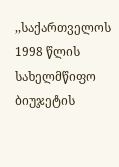,,საქართველოს 1998 წლის სახელმწიფო ბიუჯეტის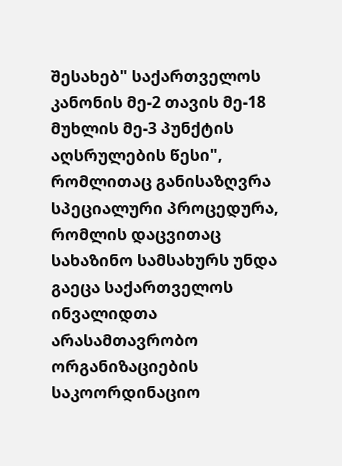შესახებ" საქართველოს კანონის მე-2 თავის მე-18 მუხლის მე-3 პუნქტის აღსრულების წესი", რომლითაც განისაზღვრა სპეციალური პროცედურა, რომლის დაცვითაც სახაზინო სამსახურს უნდა გაეცა საქართველოს ინვალიდთა არასამთავრობო ორგანიზაციების საკოორდინაციო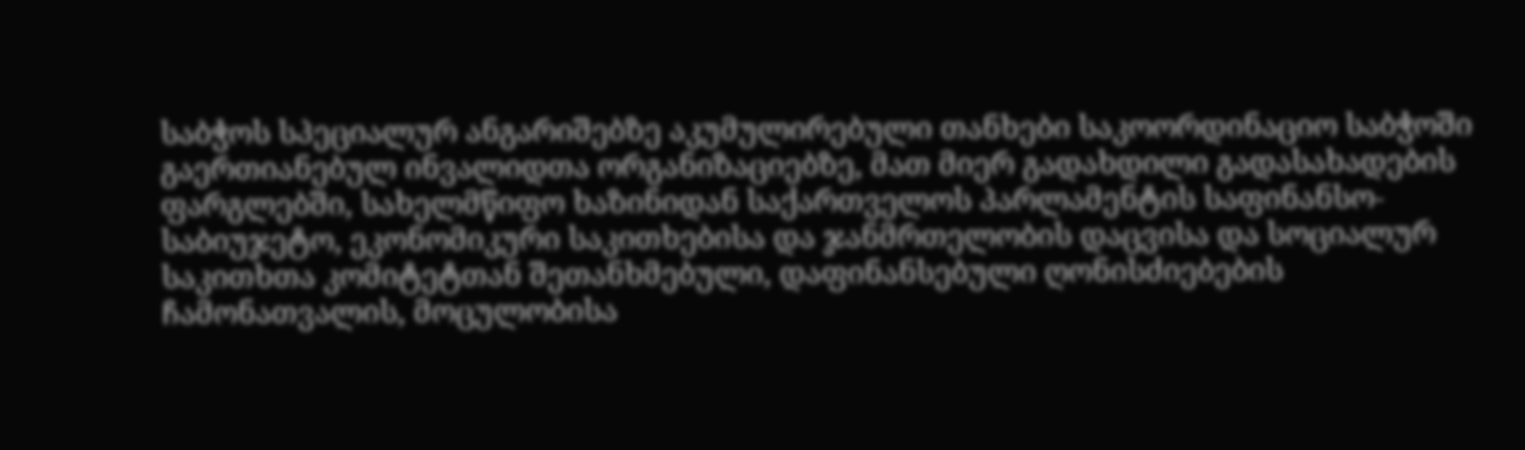საბჭოს სპეციალურ ანგარიშებზე აკუმულირებული თანხები საკოორდინაციო საბჭოში გაერთიანებულ ინვალიდთა ორგანიზაციებზე, მათ მიერ გადახდილი გადასახადების ფარგლებში, სახელმწიფო ხაზინიდან საქართველოს პარლამენტის საფინანსო-საბიუჯეტო, ეკონომიკური საკითხებისა და ჯანმრთელობის დაცვისა და სოციალურ საკითხთა კომიტეტთან შეთანხმებული, დაფინანსებული ღონისძიებების ჩამონათვალის, მოცულობისა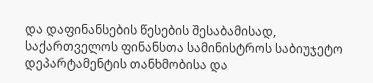და დაფინანსების წესების შესაბამისად, საქართველოს ფინანსთა სამინისტროს საბიუჯეტო დეპარტამენტის თანხმობისა და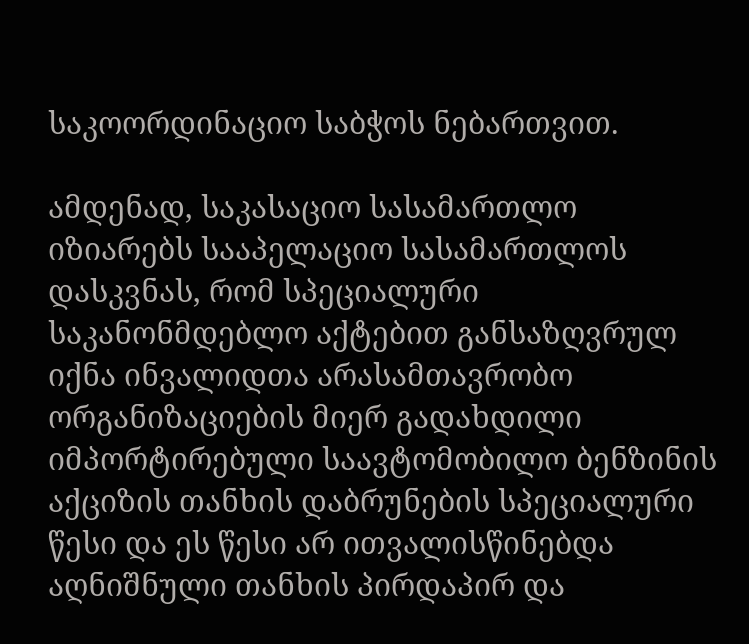საკოორდინაციო საბჭოს ნებართვით.

ამდენად, საკასაციო სასამართლო იზიარებს სააპელაციო სასამართლოს დასკვნას, რომ სპეციალური საკანონმდებლო აქტებით განსაზღვრულ იქნა ინვალიდთა არასამთავრობო ორგანიზაციების მიერ გადახდილი იმპორტირებული საავტომობილო ბენზინის აქციზის თანხის დაბრუნების სპეციალური წესი და ეს წესი არ ითვალისწინებდა აღნიშნული თანხის პირდაპირ და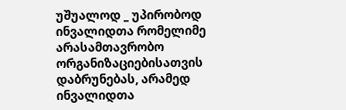უშუალოდ _ უპირობოდ ინვალიდთა რომელიმე არასამთავრობო ორგანიზაციებისათვის დაბრუნებას, არამედ ინვალიდთა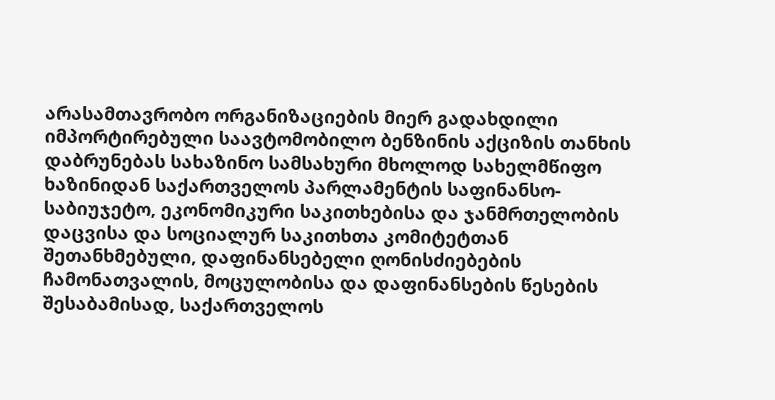არასამთავრობო ორგანიზაციების მიერ გადახდილი იმპორტირებული საავტომობილო ბენზინის აქციზის თანხის დაბრუნებას სახაზინო სამსახური მხოლოდ სახელმწიფო ხაზინიდან საქართველოს პარლამენტის საფინანსო-საბიუჯეტო, ეკონომიკური საკითხებისა და ჯანმრთელობის დაცვისა და სოციალურ საკითხთა კომიტეტთან შეთანხმებული, დაფინანსებელი ღონისძიებების ჩამონათვალის, მოცულობისა და დაფინანსების წესების შესაბამისად, საქართველოს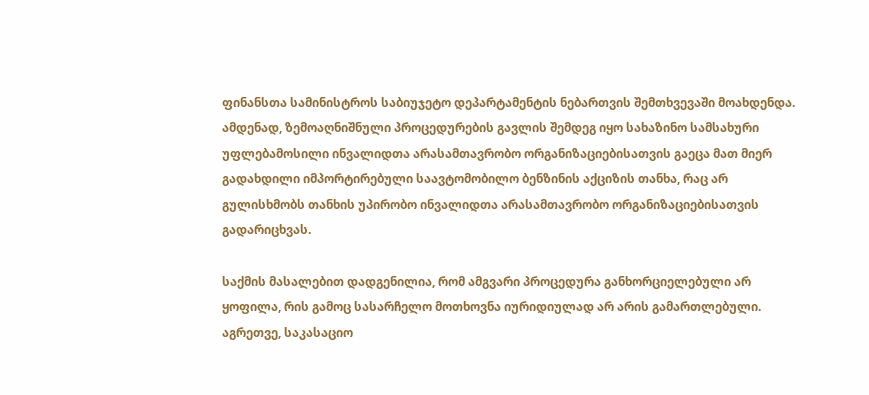ფინანსთა სამინისტროს საბიუჯეტო დეპარტამენტის ნებართვის შემთხვევაში მოახდენდა. ამდენად, ზემოაღნიშნული პროცედურების გავლის შემდეგ იყო სახაზინო სამსახური უფლებამოსილი ინვალიდთა არასამთავრობო ორგანიზაციებისათვის გაეცა მათ მიერ გადახდილი იმპორტირებული საავტომობილო ბენზინის აქციზის თანხა, რაც არ გულისხმობს თანხის უპირობო ინვალიდთა არასამთავრობო ორგანიზაციებისათვის გადარიცხვას.

საქმის მასალებით დადგენილია, რომ ამგვარი პროცედურა განხორციელებული არ ყოფილა, რის გამოც სასარჩელო მოთხოვნა იურიდიულად არ არის გამართლებული. აგრეთვე, საკასაციო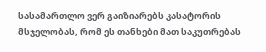სასამართლო ვერ გაიზიარებს კასატორის მსჯელობას, რომ ეს თანხები მათ საკუთრებას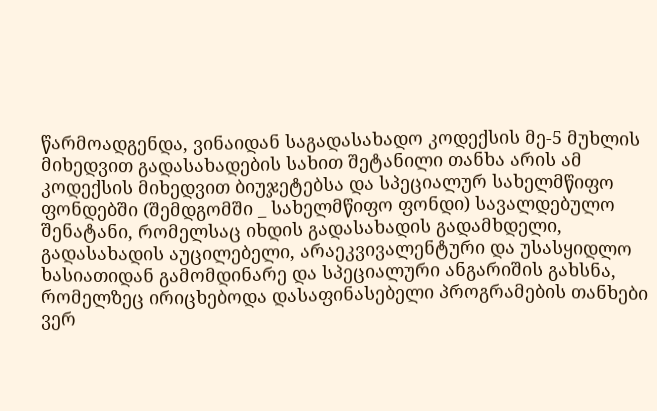წარმოადგენდა, ვინაიდან საგადასახადო კოდექსის მე-5 მუხლის მიხედვით გადასახადების სახით შეტანილი თანხა არის ამ კოდექსის მიხედვით ბიუჯეტებსა და სპეციალურ სახელმწიფო ფონდებში (შემდგომში _ სახელმწიფო ფონდი) სავალდებულო შენატანი, რომელსაც იხდის გადასახადის გადამხდელი, გადასახადის აუცილებელი, არაეკვივალენტური და უსასყიდლო ხასიათიდან გამომდინარე და სპეციალური ანგარიშის გახსნა, რომელზეც ირიცხებოდა დასაფინასებელი პროგრამების თანხები ვერ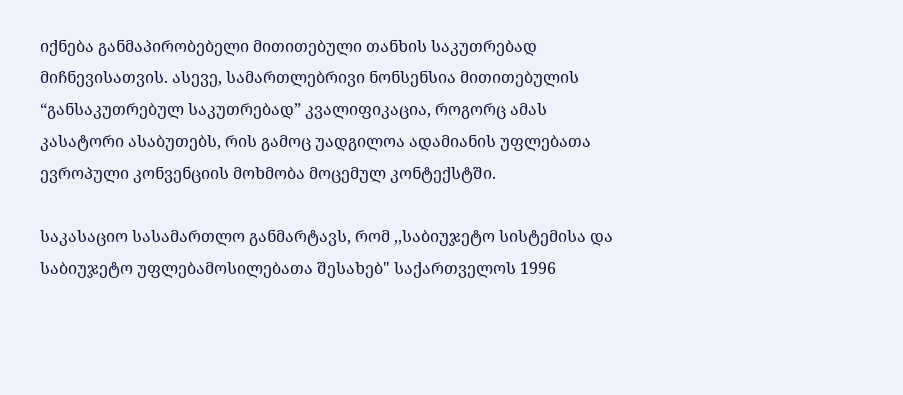იქნება განმაპირობებელი მითითებული თანხის საკუთრებად მიჩნევისათვის. ასევე, სამართლებრივი ნონსენსია მითითებულის “განსაკუთრებულ საკუთრებად” კვალიფიკაცია, როგორც ამას კასატორი ასაბუთებს, რის გამოც უადგილოა ადამიანის უფლებათა ევროპული კონვენციის მოხმობა მოცემულ კონტექსტში.

საკასაციო სასამართლო განმარტავს, რომ ,,საბიუჯეტო სისტემისა და საბიუჯეტო უფლებამოსილებათა შესახებ" საქართველოს 1996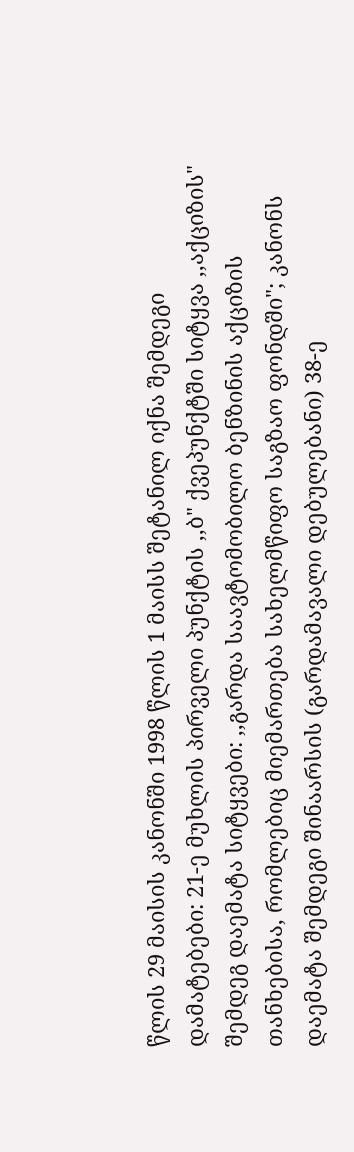წლის 29 მაისის კანონში 1998 წლის 1 მაისს შეტანილ იქნა შემდეგი დამატებები: 21-ე მუხლის პირველი პუნქტის ,,ბ" ქვეპუნქტში სიტყვა ,,აქციზის" შემდეგ დაემატა სიტყვები: ,,გარდა საავტომობილო ბენზინის აქციზის თანხებისა, რომლებიც მიემართება სახელმწიფო საგზაო ფონდში"; კანონს დაემატა შემდეგი შინაარსის (გარდამავალი დებულებანი) 38-ე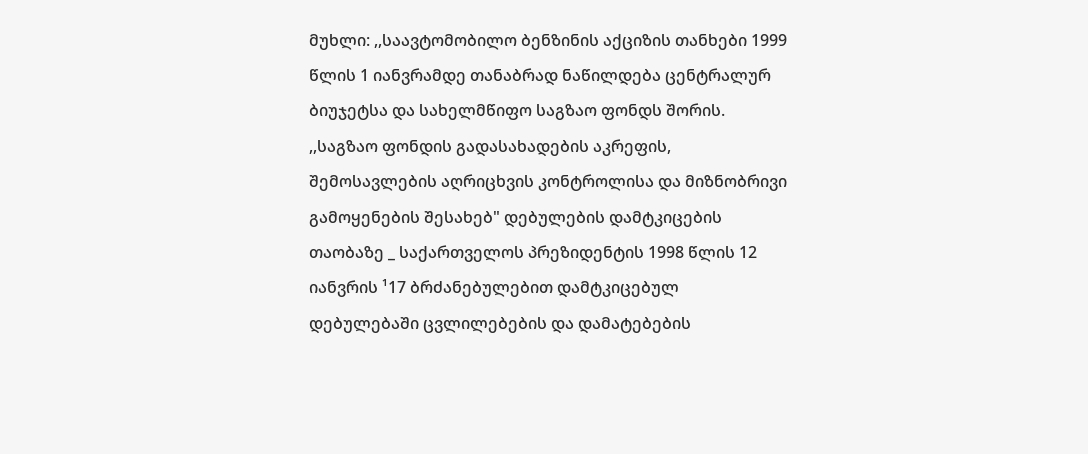მუხლი: ,,საავტომობილო ბენზინის აქციზის თანხები 1999 წლის 1 იანვრამდე თანაბრად ნაწილდება ცენტრალურ ბიუჯეტსა და სახელმწიფო საგზაო ფონდს შორის. ,,საგზაო ფონდის გადასახადების აკრეფის, შემოსავლების აღრიცხვის კონტროლისა და მიზნობრივი გამოყენების შესახებ" დებულების დამტკიცების თაობაზე _ საქართველოს პრეზიდენტის 1998 წლის 12 იანვრის ¹17 ბრძანებულებით დამტკიცებულ დებულებაში ცვლილებების და დამატებების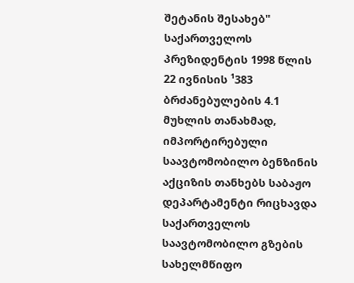შეტანის შესახებ" საქართველოს პრეზიდენტის 1998 წლის 22 ივნისის ¹383 ბრძანებულების 4.1 მუხლის თანახმად, იმპორტირებული საავტომობილო ბენზინის აქციზის თანხებს საბაჟო დეპარტამენტი რიცხავდა საქართველოს საავტომობილო გზების სახელმწიფო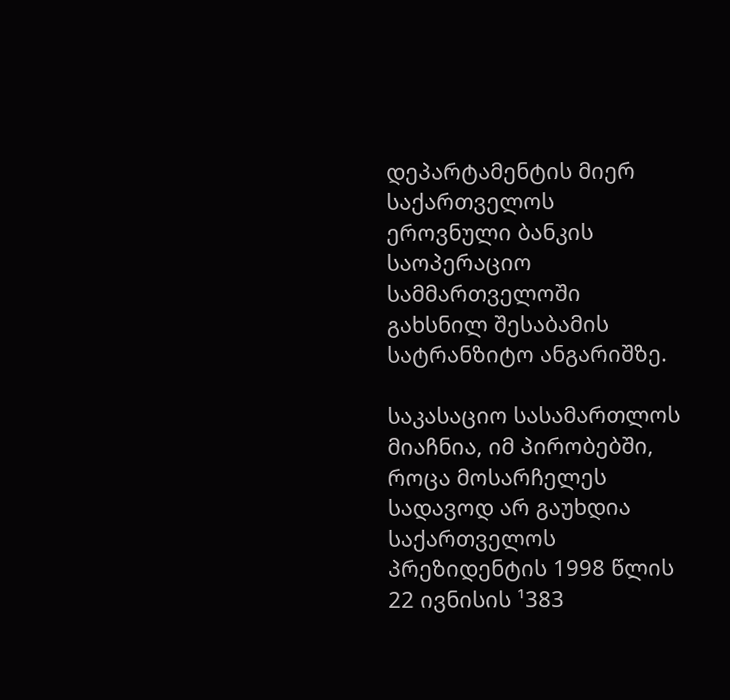დეპარტამენტის მიერ საქართველოს ეროვნული ბანკის საოპერაციო სამმართველოში გახსნილ შესაბამის სატრანზიტო ანგარიშზე.

საკასაციო სასამართლოს მიაჩნია, იმ პირობებში, როცა მოსარჩელეს სადავოდ არ გაუხდია საქართველოს პრეზიდენტის 1998 წლის 22 ივნისის ¹383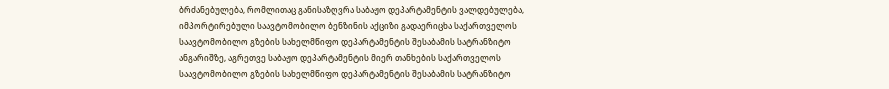ბრძანებულება, რომლითაც განისაზღვრა საბაჟო დეპარტამენტის ვალდებულება, იმპორტირებული საავტომობილო ბენზინის აქციზი გადაერიცხა საქართველოს საავტომობილო გზების სახელმწიფო დეპარტამენტის შესაბამის სატრანზიტო ანგარიშზე, აგრეთვე საბაჟო დეპარტამენტის მიერ თანხების საქართველოს საავტომობილო გზების სახელმწიფო დეპარტამენტის შესაბამის სატრანზიტო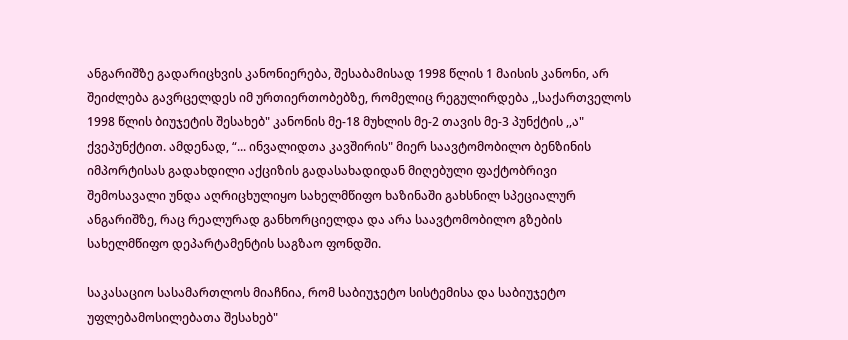ანგარიშზე გადარიცხვის კანონიერება, შესაბამისად 1998 წლის 1 მაისის კანონი, არ შეიძლება გავრცელდეს იმ ურთიერთობებზე, რომელიც რეგულირდება ,,საქართველოს 1998 წლის ბიუჯეტის შესახებ" კანონის მე-18 მუხლის მე-2 თავის მე-3 პუნქტის ,,ა" ქვეპუნქტით. ამდენად, “... ინვალიდთა კავშირის" მიერ საავტომობილო ბენზინის იმპორტისას გადახდილი აქციზის გადასახადიდან მიღებული ფაქტობრივი შემოსავალი უნდა აღრიცხულიყო სახელმწიფო ხაზინაში გახსნილ სპეციალურ ანგარიშზე, რაც რეალურად განხორციელდა და არა საავტომობილო გზების სახელმწიფო დეპარტამენტის საგზაო ფონდში.

საკასაციო სასამართლოს მიაჩნია, რომ საბიუჯეტო სისტემისა და საბიუჯეტო უფლებამოსილებათა შესახებ"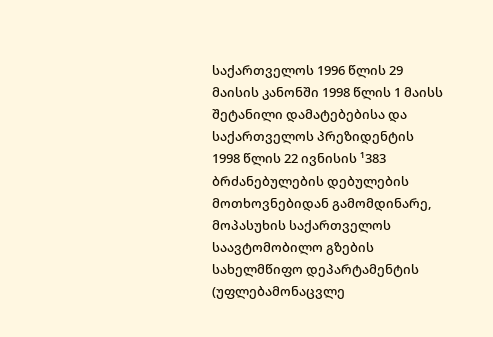საქართველოს 1996 წლის 29 მაისის კანონში 1998 წლის 1 მაისს შეტანილი დამატებებისა და საქართველოს პრეზიდენტის 1998 წლის 22 ივნისის ¹383 ბრძანებულების დებულების მოთხოვნებიდან გამომდინარე, მოპასუხის საქართველოს საავტომობილო გზების სახელმწიფო დეპარტამენტის (უფლებამონაცვლე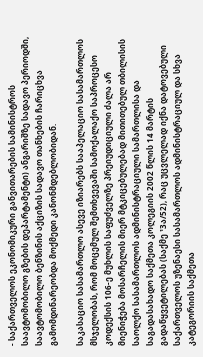- საქართველოს ეკონომიკური განვითარების სამინისტროს საავტომობილო გზების დეპარტამენტი) ანგარიშზე სადავო პერიოდში, საავტომობილო ბენზინის აქციზის სადავო თანხების ჩარიცხვა გამომდინარეობდა მოქმედი კანონმდებლობიდან.

საკასაციო სასამართლო ასევე იზიარებს სააპელაციო სასამართლოს მსჯელობას, რომ მოცემულ შემთხვევაში სამოქალაქო საპროცესო კოდექსის 106-ე მუხლის საფუძველზე პრეიუდიციული ძალა არ მიენიჭება მოსარჩელის მიერ მტკიცებულებად მითითებულ თბილისის საოლქო სასამართლოს ადმინისტრაციული სამართლისა და საგადასახადო საქმეთა კოლეგიის 2002 წლის 14 მარტის გადაწყვეტილებას (საქმე ¹3ა/52), რაც უცვლელად იქნა დატოვებული საქართველოს უზენაესი სასამართლოს ადმინისტრაციულ და სხვა კატეგორიის საქმეთა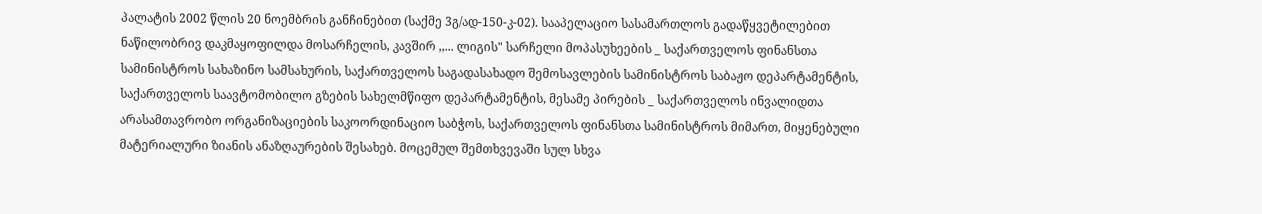პალატის 2002 წლის 20 ნოემბრის განჩინებით (საქმე 3გ/ად-150-კ-02). სააპელაციო სასამართლოს გადაწყვეტილებით ნაწილობრივ დაკმაყოფილდა მოსარჩელის, კავშირ ,,... ლიგის" სარჩელი მოპასუხეების _ საქართველოს ფინანსთა სამინისტროს სახაზინო სამსახურის, საქართველოს საგადასახადო შემოსავლების სამინისტროს საბაჟო დეპარტამენტის, საქართველოს საავტომობილო გზების სახელმწიფო დეპარტამენტის, მესამე პირების _ საქართველოს ინვალიდთა არასამთავრობო ორგანიზაციების საკოორდინაციო საბჭოს, საქართველოს ფინანსთა სამინისტროს მიმართ, მიყენებული მატერიალური ზიანის ანაზღაურების შესახებ. მოცემულ შემთხვევაში სულ სხვა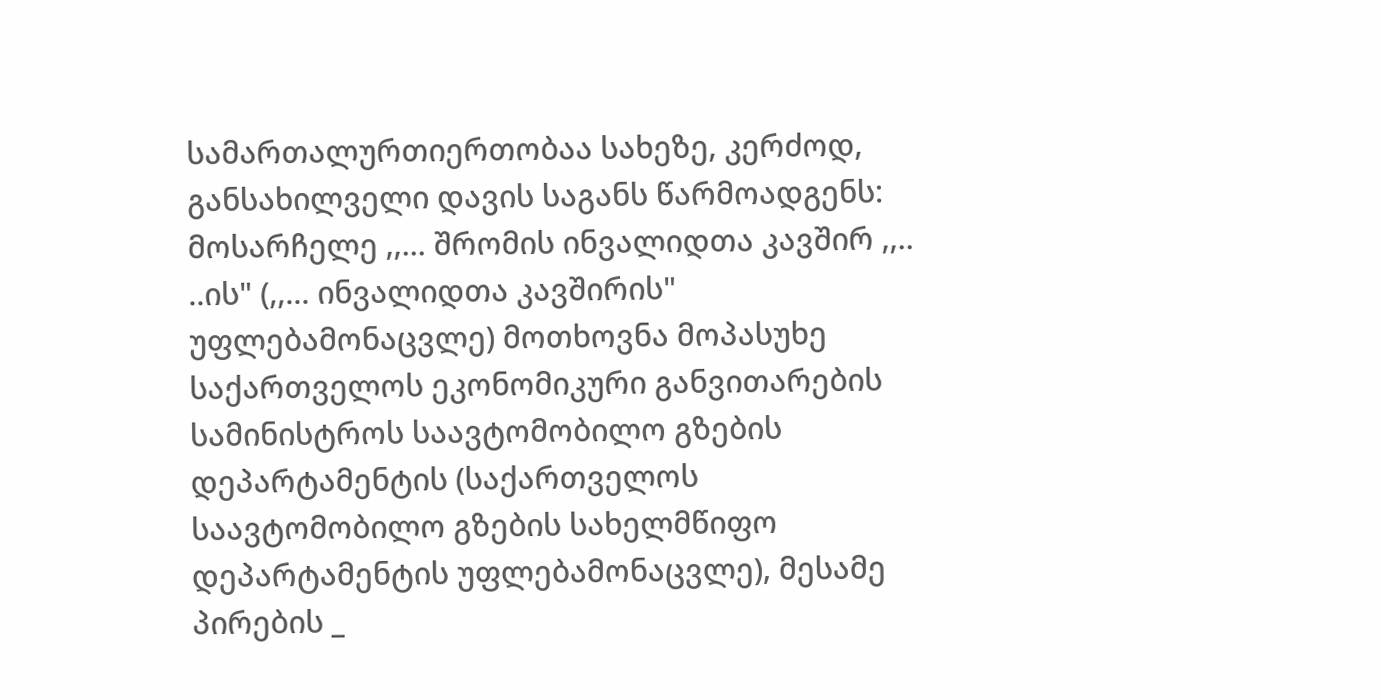სამართალურთიერთობაა სახეზე, კერძოდ, განსახილველი დავის საგანს წარმოადგენს: მოსარჩელე ,,... შრომის ინვალიდთა კავშირ ,,.. ..ის" (,,... ინვალიდთა კავშირის" უფლებამონაცვლე) მოთხოვნა მოპასუხე საქართველოს ეკონომიკური განვითარების სამინისტროს საავტომობილო გზების დეპარტამენტის (საქართველოს საავტომობილო გზების სახელმწიფო დეპარტამენტის უფლებამონაცვლე), მესამე პირების _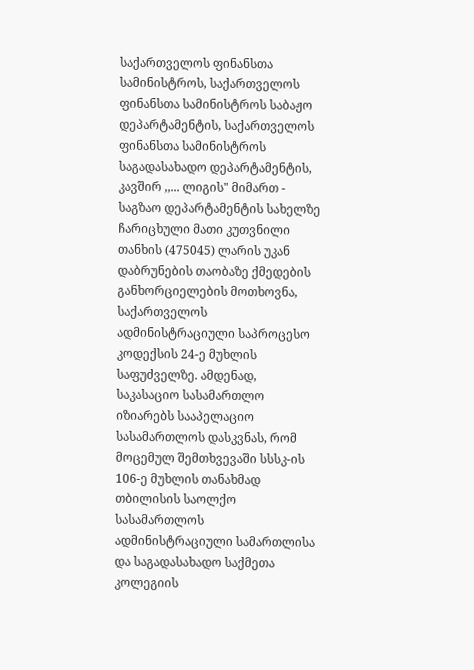საქართველოს ფინანსთა სამინისტროს, საქართველოს ფინანსთა სამინისტროს საბაჟო დეპარტამენტის, საქართველოს ფინანსთა სამინისტროს საგადასახადო დეპარტამენტის, კავშირ ,,... ლიგის" მიმართ - საგზაო დეპარტამენტის სახელზე ჩარიცხული მათი კუთვნილი თანხის (475045) ლარის უკან დაბრუნების თაობაზე ქმედების განხორციელების მოთხოვნა, საქართველოს ადმინისტრაციული საპროცესო კოდექსის 24-ე მუხლის საფუძველზე. ამდენად, საკასაციო სასამართლო იზიარებს სააპელაციო სასამართლოს დასკვნას, რომ მოცემულ შემთხვევაში სსსკ-ის 106-ე მუხლის თანახმად თბილისის საოლქო სასამართლოს ადმინისტრაციული სამართლისა და საგადასახადო საქმეთა კოლეგიის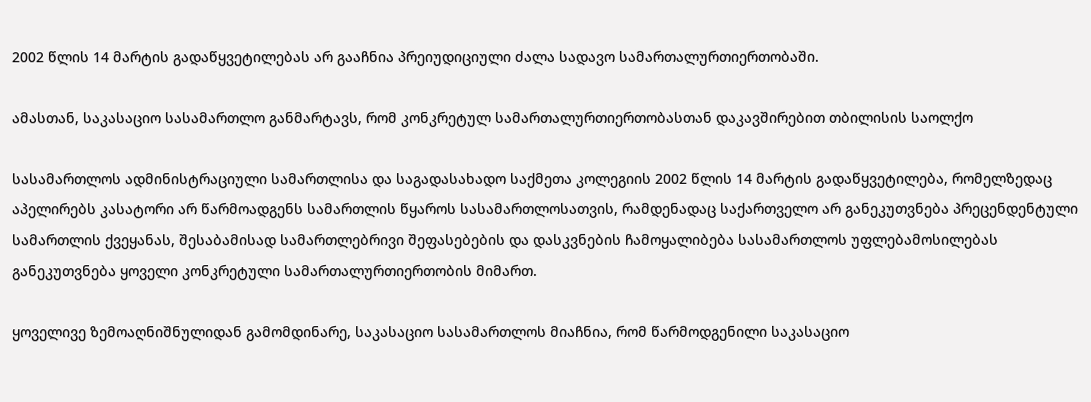2002 წლის 14 მარტის გადაწყვეტილებას არ გააჩნია პრეიუდიციული ძალა სადავო სამართალურთიერთობაში.

ამასთან, საკასაციო სასამართლო განმარტავს, რომ კონკრეტულ სამართალურთიერთობასთან დაკავშირებით თბილისის საოლქო

სასამართლოს ადმინისტრაციული სამართლისა და საგადასახადო საქმეთა კოლეგიის 2002 წლის 14 მარტის გადაწყვეტილება, რომელზედაც აპელირებს კასატორი არ წარმოადგენს სამართლის წყაროს სასამართლოსათვის, რამდენადაც საქართველო არ განეკუთვნება პრეცენდენტული სამართლის ქვეყანას, შესაბამისად სამართლებრივი შეფასებების და დასკვნების ჩამოყალიბება სასამართლოს უფლებამოსილებას განეკუთვნება ყოველი კონკრეტული სამართალურთიერთობის მიმართ.

ყოველივე ზემოაღნიშნულიდან გამომდინარე, საკასაციო სასამართლოს მიაჩნია, რომ წარმოდგენილი საკასაციო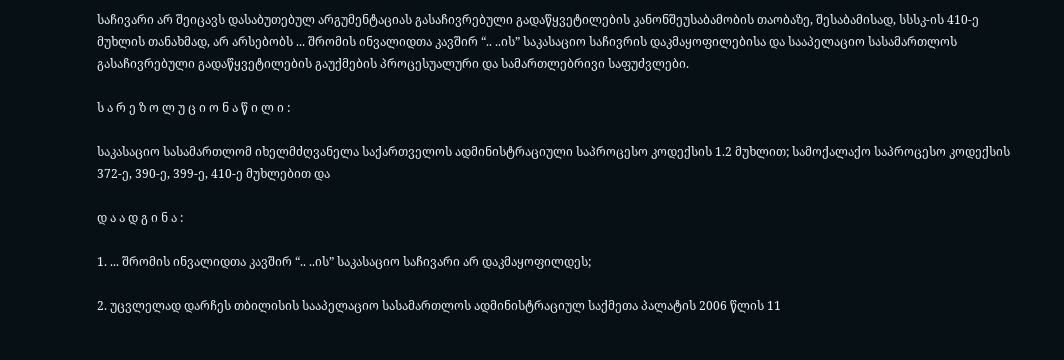საჩივარი არ შეიცავს დასაბუთებულ არგუმენტაციას გასაჩივრებული გადაწყვეტილების კანონშეუსაბამობის თაობაზე, შესაბამისად, სსსკ-ის 410-ე მუხლის თანახმად, არ არსებობს ... შრომის ინვალიდთა კავშირ “.. ..ის” საკასაციო საჩივრის დაკმაყოფილებისა და სააპელაციო სასამართლოს გასაჩივრებული გადაწყვეტილების გაუქმების პროცესუალური და სამართლებრივი საფუძვლები.

ს ა რ ე ზ ო ლ უ ც ი ო ნ ა წ ი ლ ი :

საკასაციო სასამართლომ იხელმძღვანელა საქართველოს ადმინისტრაციული საპროცესო კოდექსის 1.2 მუხლით; სამოქალაქო საპროცესო კოდექსის 372-ე, 390-ე, 399-ე, 410-ე მუხლებით და

დ ა ა დ გ ი ნ ა :

1. ... შრომის ინვალიდთა კავშირ “.. ..ის” საკასაციო საჩივარი არ დაკმაყოფილდეს;

2. უცვლელად დარჩეს თბილისის სააპელაციო სასამართლოს ადმინისტრაციულ საქმეთა პალატის 2006 წლის 11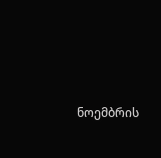ნოემბრის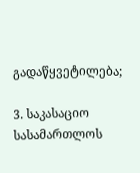გადაწყვეტილება;

3. საკასაციო სასამართლოს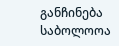განჩინება საბოლოოა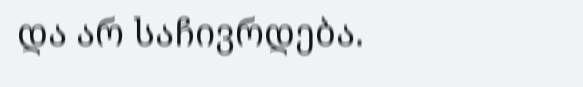და არ საჩივრდება.